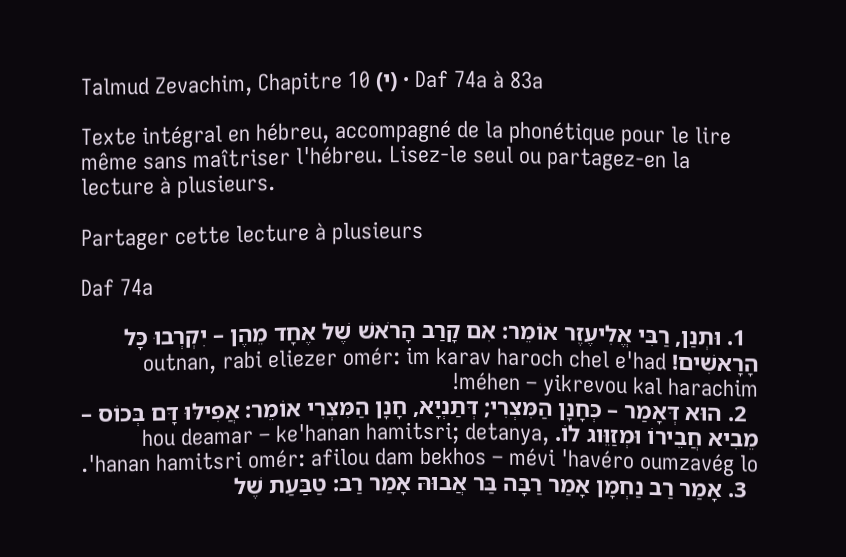Talmud Zevachim, Chapitre 10 (י) · Daf 74a à 83a

Texte intégral en hébreu, accompagné de la phonétique pour le lire même sans maîtriser l'hébreu. Lisez-le seul ou partagez-en la lecture à plusieurs.

Partager cette lecture à plusieurs

Daf 74a

  1. וּתְנַן, רַבִּי אֱלִיעֶזֶר אוֹמֵר: אִם קָרַב הָרֹאשׁ שֶׁל אֶחָד מֵהֶן – יִקְרְבוּ כָּל הָרָאשִׁים! outnan, rabi eliezer omér: im karav haroch chel e'had méhen – yikrevou kal harachim!
  2. הוּא דְּאָמַר – כְּחָנָן הַמִּצְרִי; דְּתַנְיָא, חָנָן הַמִּצְרִי אוֹמֵר: אֲפִילּוּ דָּם בְּכוֹס – מֵבִיא חֲבֵירוֹ וּמְזַוֵּוג לוֹ. hou deamar – ke'hanan hamitsri; detanya, 'hanan hamitsri omér: afilou dam bekhos – mévi 'havéro oumzavég lo.
  3. אָמַר רַב נַחְמָן אָמַר רַבָּה בַּר אֲבוּהּ אָמַר רַב: טַבַּעַת שֶׁל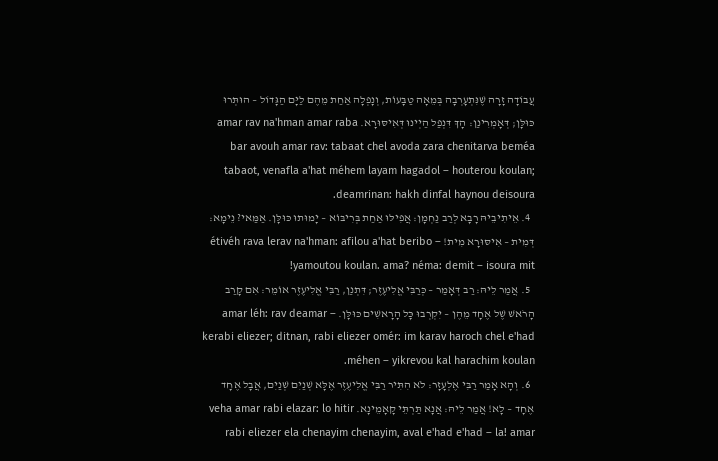עֲבוֹדָה זָרָה שֶׁנִּתְעָרְבָה בְּמֵאָה טַבָּעוֹת, וְנָפְלָה אַחַת מֵהֶם לַיָּם הַגָּדוֹל – הוּתְּרוּ כּוּלָּן; דְּאָמְרִינַן: הָךְ דִּנְפַל הַיְינוּ דְּאִיסּוּרָא. amar rav na'hman amar raba bar avouh amar rav: tabaat chel avoda zara chenitarva beméa tabaot, venafla a'hat méhem layam hagadol – houterou koulan; deamrinan: hakh dinfal haynou deisoura.
  4. אֵיתִיבֵיהּ רָבָא לְרַב נַחְמָן: אֲפִילּוּ אַחַת בְּרִיבּוֹא – יָמוּתוּ כּוּלָּן. אַמַּאי? נֵימָא: דְּמִית – אִיסּוּרָא מִית! étivéh rava lerav na'hman: afilou a'hat beribo – yamoutou koulan. ama? néma: demit – isoura mit!
  5. אֲמַר לֵיהּ: רַב דְּאָמַר – כְּרַבִּי אֱלִיעֶזֶר; דִּתְנַן, רַבִּי אֱלִיעֶזֶר אוֹמֵר: אִם קָרַב הָרֹאשׁ שֶׁל אֶחָד מֵהֶן – יִקְרְבוּ כָּל הָרָאשִׁים כּוּלָּן. amar léh: rav deamar – kerabi eliezer; ditnan, rabi eliezer omér: im karav haroch chel e'had méhen – yikrevou kal harachim koulan.
  6. וְהָא אָמַר רַבִּי אֶלְעָזָר: לֹא הִתִּיר רַבִּי אֱלִיעֶזֶר אֶלָּא שְׁנַיִם שְׁנַיִם, אֲבָל אֶחָד אֶחָד – לָא! אֲמַר לֵיהּ: אֲנָא תַּרְתֵּי קָאָמֵינָא. veha amar rabi elazar: lo hitir rabi eliezer ela chenayim chenayim, aval e'had e'had – la! amar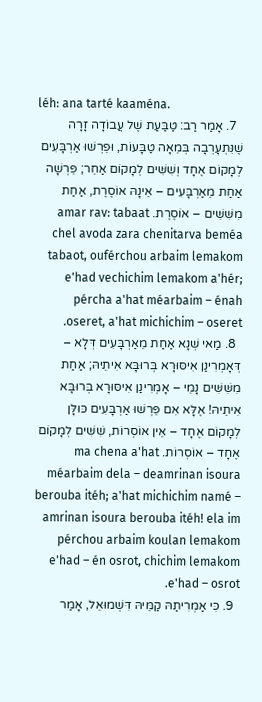léh: ana tarté kaaména.
  7. אָמַר רַב: טַבַּעַת שֶׁל עֲבוֹדָה זָרָה שֶׁנִּתְעָרְבָה בְּמֵאָה טַבָּעוֹת, וּפֵרְשׁוּ אַרְבָּעִים לְמָקוֹם אֶחָד וְשִׁשִּׁים לְמָקוֹם אַחֵר; פֵּרְשָׁה אַחַת מֵאַרְבָּעִים – אֵינָהּ אוֹסֶרֶת, אַחַת מִשִּׁשִּׁים – אוֹסֶרֶת. amar rav: tabaat chel avoda zara chenitarva beméa tabaot, ouférchou arbaim lemakom e'had vechichim lemakom a'hér; pércha a'hat méarbaim – énah oseret, a'hat michichim – oseret.
  8. מַאי שְׁנָא אַחַת מֵאַרְבָּעִים דְּלָא – דְּאָמְרִינַן אִיסּוּרָא בְּרוּבָּא אִיתֵיהּ; אַחַת מִשִּׁשִּׁים נָמֵי – אָמְרִינַן אִיסּוּרָא בְּרוּבָּא אִיתֵיהּ! אֶלָּא אִם פֵּרְשׁוּ אַרְבָּעִים כּוּלָּן לְמָקוֹם אֶחָד – אֵין אוֹסְרוֹת, שִׁשִּׁים לְמָקוֹם אֶחָד – אוֹסְרוֹת. ma chena a'hat méarbaim dela – deamrinan isoura berouba itéh; a'hat michichim namé – amrinan isoura berouba itéh! ela im pérchou arbaim koulan lemakom e'had – én osrot, chichim lemakom e'had – osrot.
  9. כִּי אַמְרִיתַהּ קַמֵּיהּ דִּשְׁמוּאֵל, אָמַר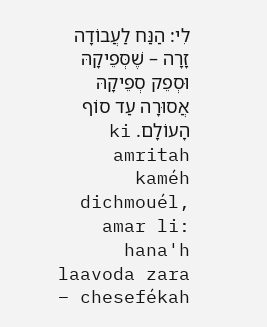לִי: הַנַּח לַעֲבוֹדָה זָרָה – שֶׁסְּפֵיקָהּ וּסְפֵק סְפֵיקָהּ אֲסוּרָה עַד סוֹף הָעוֹלָם. ki amritah kaméh dichmouél, amar li: hana'h laavoda zara – chesefékah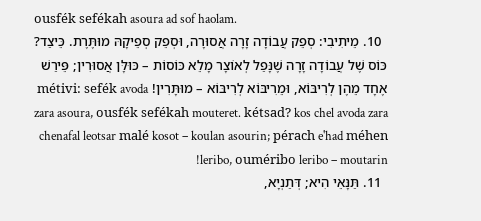ousfék sefékah asoura ad sof haolam.
  10. מֵיתִיבִי: סְפֵק עֲבוֹדָה זָרָה אֲסוּרָה, וּסְפֵק סְפֵיקָהּ מוּתֶּרֶת. כֵּיצַד? כּוֹס שֶׁל עֲבוֹדָה זָרָה שֶׁנָּפַל לְאוֹצָר מָלֵא כּוֹסוֹת – כּוּלָּן אֲסוּרִין; פֵּירַשׁ אֶחָד מֵהֶן לְרִיבּוֹא, וּמֵרִיבּוֹא לְרִיבּוֹא – מוּתָּרִין! métivi: sefék avoda zara asoura, ousfék sefékah mouteret. kétsad? kos chel avoda zara chenafal leotsar malé kosot – koulan asourin; pérach e'had méhen leribo, ouméribo leribo – moutarin!
  11. תַּנָּאֵי הִיא; דְּתַנְיָא,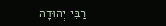רַבִּי יְהוּדָה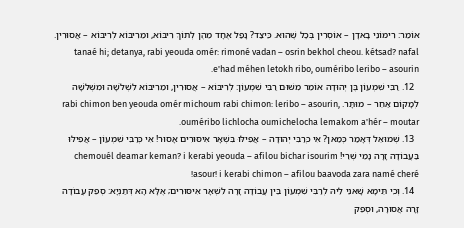אוֹמֵר: רִימּוֹנֵי בָאדָן – אוֹסְרִין בְּכׇל שֶׁהוּא. כֵּיצַד? נָפַל אֶחָד מֵהֶן לְתוֹךְ רִיבּוֹא, וּמֵרִיבּוֹא לְרִיבּוֹא – אֲסוּרִין. tanaé hi; detanya, rabi yeouda omér: rimoné vadan – osrin bekhol cheou. kétsad? nafal e'had méhen letokh ribo, ouméribo leribo – asourin.
  12. רַבִּי שִׁמְעוֹן בֶּן יְהוּדָה אוֹמֵר מִשּׁוּם רַבִּי שִׁמְעוֹן: לְרִיבּוֹא – אֲסוּרִין, וּמֵרִיבּוֹא לִשְׁלֹשָׁה וּמִשְּׁלֹשָׁה לְמָקוֹם אַחֵר – מוּתָּר. rabi chimon ben yeouda omér michoum rabi chimon: leribo – asourin, ouméribo lichlocha oumichelocha lemakom a'hér – moutar.
  13. שְׁמוּאֵל דְּאָמַר כְּמַאן? אִי כְּרַבִּי יְהוּדָה – אֲפִילּוּ בִּשְׁאָר אִיסּוּרִים אָסוּר! אִי כְּרַבִּי שִׁמְעוֹן – אֲפִילּוּ בַּעֲבוֹדָה זָרָה נָמֵי שְׁרֵי! chemouél deamar keman? i kerabi yeouda – afilou bichar isourim asour! i kerabi chimon – afilou baavoda zara namé cheré!
  14. וְכִי תֵּימָא שָׁאנֵי לֵיהּ לְרַבִּי שִׁמְעוֹן בֵּין עֲבוֹדָה זָרָה לִשְׁאָר אִיסּוּרִים; אֶלָּא הָא דְּתַנְיָא: סְפֵק עֲבוֹדָה זָרָה אֲסוּרָה, וּסְפֵק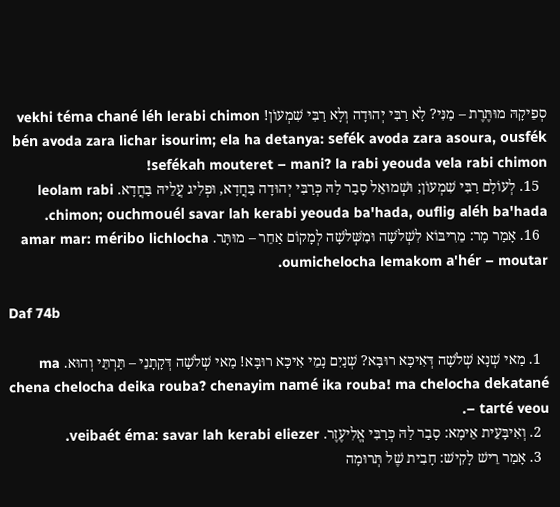סְפֵיקָהּ מוּתֶּרֶת – מַנִּי? לָא רַבִּי יְהוּדָה וְלָא רַבִּי שִׁמְעוֹן! vekhi téma chané léh lerabi chimon bén avoda zara lichar isourim; ela ha detanya: sefék avoda zara asoura, ousfék sefékah mouteret – mani? la rabi yeouda vela rabi chimon!
  15. לְעוֹלָם רַבִּי שִׁמְעוֹן; וּשְׁמוּאֵל סָבַר לַהּ כְּרַבִּי יְהוּדָה בַּחֲדָא, וּפְלִיג עֲלֵיהּ בַּחֲדָא. leolam rabi chimon; ouchmouél savar lah kerabi yeouda ba'hada, ouflig aléh ba'hada.
  16. אָמַר מָר: מֵרִיבּוֹא לִשְׁלֹשָׁה וּמִשְּׁלֹשָׁה לְמָקוֹם אַחֵר – מוּתָּר. amar mar: méribo lichlocha oumichelocha lemakom a'hér – moutar.

Daf 74b

  1. מַאי שְׁנָא שְׁלֹשָׁה דְּאִיכָּא רוּבָּא? שְׁנַיִם נָמֵי אִיכָּא רוּבָּא! מַאי שְׁלֹשָׁה דְּקָתָנֵי – תַּרְתֵּי וְהוּא. ma chena chelocha deika rouba? chenayim namé ika rouba! ma chelocha dekatané – tarté veou.
  2. וְאִיבָּעֵית אֵימָא: סָבַר לַהּ כְּרַבִּי אֱלִיעֶזֶר. veibaét éma: savar lah kerabi eliezer.
  3. אָמַר רֵישׁ לָקִישׁ: חָבִית שֶׁל תְּרוּמָה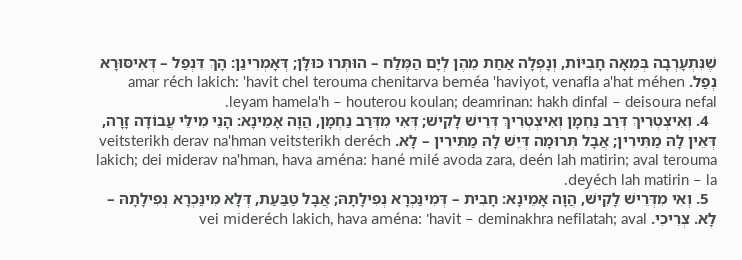שֶׁנִּתְעָרְבָה בְּמֵאָה חָבִיּוֹת, וְנָפְלָה אַחַת מֵהֶן לְיָם הַמֶּלַח – הוּתְּרוּ כּוּלָּן; דְּאָמְרִינַן: הָךְ דִּנְפַל – דְּאִיסּוּרָא נְפַל. amar réch lakich: 'havit chel terouma chenitarva beméa 'haviyot, venafla a'hat méhen leyam hamela'h – houterou koulan; deamrinan: hakh dinfal – deisoura nefal.
  4. וְאִיצְטְרִיךְ דְּרַב נַחְמָן וְאִיצְטְרִיךְ דְּרֵישׁ לָקִישׁ; דְּאִי מִדְּרַב נַחְמָן, הֲוָה אָמֵינָא: הָנֵי מִילֵּי עֲבוֹדָה זָרָה, דְּאֵין לָהּ מַתִּירִין; אֲבָל תְּרוּמָה דְּיֵשׁ לָהּ מַתִּירִין – לָא. veitsterikh derav na'hman veitsterikh deréch lakich; dei miderav na'hman, hava aména: hané milé avoda zara, deén lah matirin; aval terouma deyéch lah matirin – la.
  5. וְאִי מִדְּרֵישׁ לָקִישׁ, הֲוָה אָמֵינָא: חָבִית – דְּמִינַּכְרָא נְפִילָתָהּ; אֲבָל טַבַּעַת, דְּלָא מִינַּכְרָא נְפִילָתָהּ – לָא. צְרִיכִי. vei mideréch lakich, hava aména: 'havit – deminakhra nefilatah; aval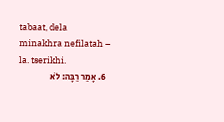tabaat, dela minakhra nefilatah – la. tserikhi.
  6. אָמַר רַבָּה: לֹא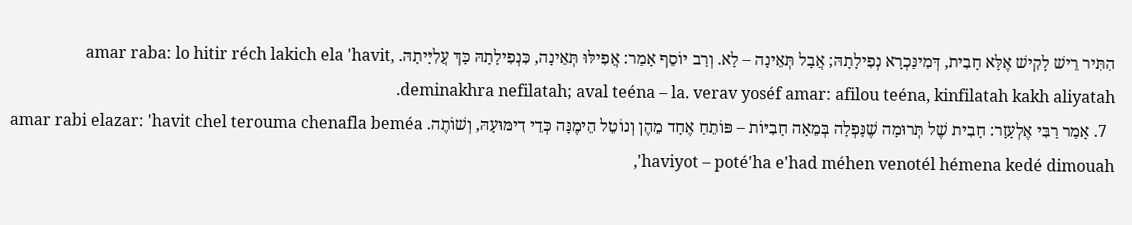הִתִּיר רֵישׁ לָקִישׁ אֶלָּא חָבִית, דְּמִינַּכְרָא נְפִילָתָהּ; אֲבָל תְּאֵינָה – לָא. וְרַב יוֹסֵף אָמַר: אֲפִילּוּ תְּאֵינָה, כִּנְפִילָתָהּ כָּךְ עֲלִיָּיתָהּ. amar raba: lo hitir réch lakich ela 'havit, deminakhra nefilatah; aval teéna – la. verav yoséf amar: afilou teéna, kinfilatah kakh aliyatah.
  7. אָמַר רַבִּי אֶלְעָזָר: חָבִית שֶׁל תְּרוּמָה שֶׁנָּפְלָה בְּמֵאָה חָבִיּוֹת – פּוֹתֵחַ אֶחָד מֵהֶן וְנוֹטֵל הֵימֶנָּה כְּדֵי דִימּוּעָהּ, וְשׁוֹתֶה. amar rabi elazar: 'havit chel terouma chenafla beméa 'haviyot – poté'ha e'had méhen venotél hémena kedé dimouah,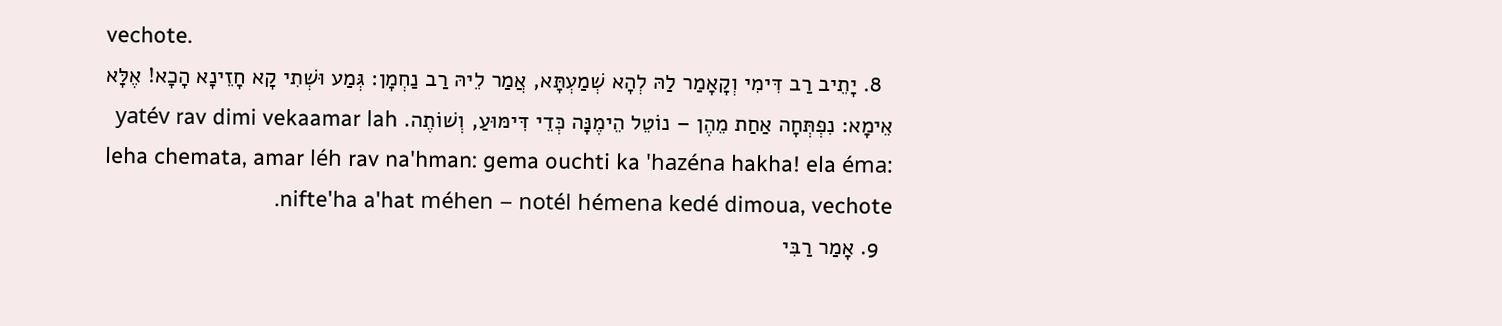vechote.
  8. יָתֵיב רַב דִּימִי וְקָאָמַר לַהּ לְהָא שְׁמַעְתָּא, אֲמַר לֵיהּ רַב נַחְמָן: גְּמַע וּשְׁתִי קָא חָזֵינָא הָכָא! אֶלָּא אֵימָא: נִפְתְּחָה אַחַת מֵהֶן – נוֹטֵל הֵימֶנָּה כְּדֵי דִּימּוּעַ, וְשׁוֹתֶה. yatév rav dimi vekaamar lah leha chemata, amar léh rav na'hman: gema ouchti ka 'hazéna hakha! ela éma: nifte'ha a'hat méhen – notél hémena kedé dimoua, vechote.
  9. אָמַר רַבִּי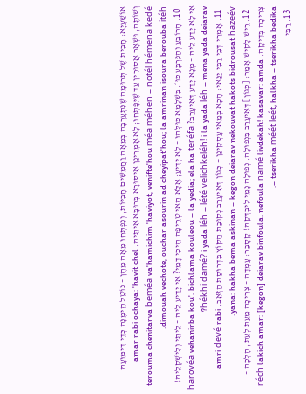אוֹשַׁעְיָא: חָבִית שֶׁל תְּרוּמָה שֶׁנִּתְעָרְבָה בְּמֵאָה וַחֲמִשִּׁים חָבִיּוֹת, וְנִפְתְּחוּ מֵאָה מֵהֶן – נוֹטֵל הֵימֶנָּה כְּדֵי דִימּוּעָהּ וְשׁוֹתֶה, וּשְׁאָר אֲסוּרִין עַד שֶׁיִּפָּתְחוּ; לָא אָמְרִינַן אִיסּוּרָא בְּרוּבָּא אִיתֵיהּ. amar rabi ochaya: 'havit chel terouma chenitarva beméa va'hamichim 'haviyot, venifte'hou méa méhen – notél hémena kedé dimouah vechote, ouchar asourin ad cheyipat'hou; la amrinan isoura berouba itéh.
  10. הָרוֹבֵעַ וְהַנִּרְבָּע כּוּ׳. בִּשְׁלָמָא כּוּלְּהוּ – לָא יְדִיעַ; אֶלָּא הַאי טְרֵיפָה הֵיכִי דָמֵי? אִי יָדַיע לֵיהּ – לֵיתֵי וְלִישְׁקְלֵיהּ! אִי לָא יָדַע לֵיהּ – מְנָא יָדַע דְּאִיעָרַב? harovéa vehanirba kou'. bichlama kouleou – la yedia; ela ha teréfa hékhi damé? i yada léh – lété velichkeléh! i la yada léh – mena yada deiarav?
  11. אָמְרִי דְּבֵי רַבִּי יַנַּאי: הָכָא בְּמַאי עָסְקִינַן – כְּגוֹן דְּאִיעָרַב נְקוּבַת הַקּוֹץ בִּדְרוּסַת הַזְּאֵב. amri devé rabi yana: hakha bema askinan – kegon deiarav nekouvat hakots bidrousat hazeév.
  12. רֵישׁ לָקִישׁ אָמַר: [כְּגוֹן] דְּאִיעָרַב בִּנְפוּלָה. נְפוּלָה נָמֵי לִיבְדְּקַהּ! קָסָבַר: עָמְדָה – צְרִיכָה מֵעֵת לְעֵת, הָלְכָה – צְרִיכָה בְּדִיקָה. réch lakich amar: [kegon] deiarav binfoula. nefoula namé livdekah! kasavar: amda – tserikha méét leét, halkha – tserikha bedika.
  13. רַבִּי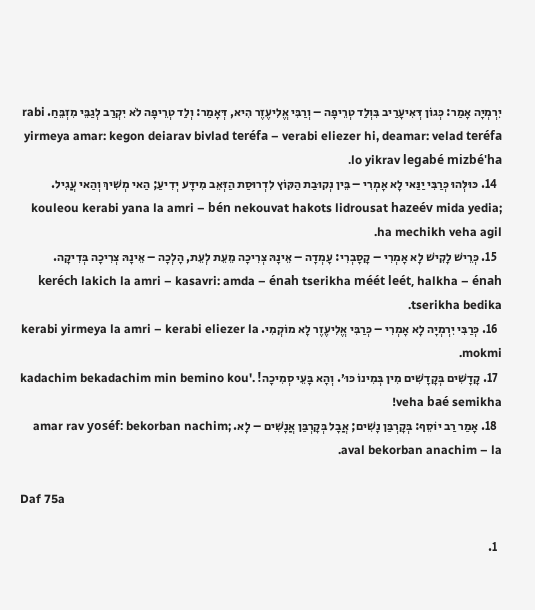יִרְמְיָה אָמַר: כְּגוֹן דְּאִיעָרַיב בִּוְלַד טְרֵיפָה – וְרַבִּי אֱלִיעֶזֶר הִיא, דְּאָמַר: וְלַד טְרֵיפָה לֹא יִקְרַב לְגַבֵּי מִזְבֵּחַ. rabi yirmeya amar: kegon deiarav bivlad teréfa – verabi eliezer hi, deamar: velad teréfa lo yikrav legabé mizbé'ha.
  14. כּוּלְּהוּ כְּרַבִּי יַנַּאי לָא אָמְרִי – בֵּין נְקוּבַת הַקּוֹץ לִדְרוּסַת הַזְּאֵב מִידָּע יְדִיעַ; הַאי מְשִׁיךְ וְהַאי עֲגִיל. kouleou kerabi yana la amri – bén nekouvat hakots lidrousat hazeév mida yedia; ha mechikh veha agil.
  15. כְּרֵישׁ לָקִישׁ לָא אָמְרִי – קָסָבְרִי: עָמְדָה – אֵינָהּ צְרִיכָה מֵעֵת לְעֵת, הָלְכָה – אֵינָהּ צְרִיכָה בְּדִיקָה. keréch lakich la amri – kasavri: amda – énah tserikha méét leét, halkha – énah tserikha bedika.
  16. כְּרַבִּי יִרְמְיָה לָא אָמְרִי – כְּרַבִּי אֱלִיעֶזֶר לָא מוֹקְמִי. kerabi yirmeya la amri – kerabi eliezer la mokmi.
  17. קָדָשִׁים בְּקָדָשִׁים מִין בְּמִינוֹ כּוּ׳. וְהָא בָּעֵי סְמִיכָה! kadachim bekadachim min bemino kou'. veha baé semikha!
  18. אָמַר רַב יוֹסֵף: בְּקׇרְבַּן נָשִׁים; אֲבָל בְּקׇרְבַּן אֲנָשִׁים – לָא. amar rav yoséf: bekorban nachim; aval bekorban anachim – la.

Daf 75a

  1.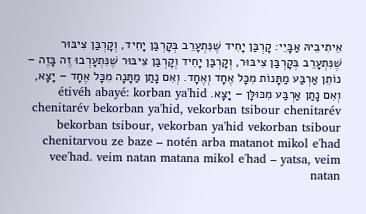אֵיתִיבֵיהּ אַבָּיֵי: קׇרְבַּן יָחִיד שֶׁנִּתְעָרֵב בְּקׇרְבַּן יָחִיד, וְקׇרְבַּן צִיבּוּר שֶׁנִּתְעָרֵב בְּקׇרְבַּן צִיבּוּר, וְקׇרְבַּן יָחִיד וְקׇרְבַּן צִיבּוּר שֶׁנִּתְעָרְבוּ זֶה בָּזֶה – נוֹתֵן אַרְבַּע מַתָּנוֹת מִכׇּל אֶחָד וְאֶחָד. וְאִם נָתַן מַתָּנָה מִכׇּל אֶחָד – יָצָא, וְאִם נָתַן אַרְבַּע מִכּוּלָּן – יָצָא. étivéh abayé: korban ya'hid chenitarév bekorban ya'hid, vekorban tsibour chenitarév bekorban tsibour, vekorban ya'hid vekorban tsibour chenitarvou ze baze – notén arba matanot mikol e'had vee'had. veim natan matana mikol e'had – yatsa, veim natan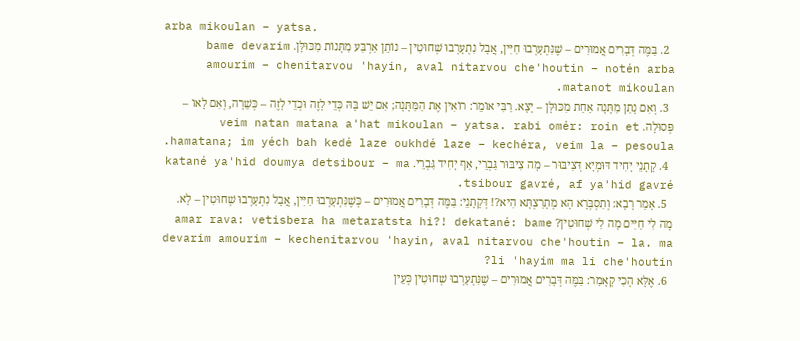arba mikoulan – yatsa.
  2. בַּמֶּה דְּבָרִים אֲמוּרִים – שֶׁנִּתְעָרְבוּ חַיִּין, אֲבָל נִתְעָרְבוּ שְׁחוּטִין – נוֹתֵן אַרְבַּע מַתָּנוֹת מִכּוּלָּן. bame devarim amourim – chenitarvou 'hayin, aval nitarvou che'houtin – notén arba matanot mikoulan.
  3. וְאִם נָתַן מַתָּנָה אַחַת מִכּוּלָּן – יָצָא. רַבִּי אוֹמֵר: רוֹאִין אֶת הַמַּתָּנָה; אִם יֵשׁ בָּהּ כְּדֵי לָזֶה וּכְדֵי לָזֶה – כְּשֵׁרָה, וְאִם לָאו – פְּסוּלָה. veim natan matana a'hat mikoulan – yatsa. rabi omér: roin et hamatana; im yéch bah kedé laze oukhdé laze – kechéra, veim la – pesoula.
  4. קָתָנֵי יָחִיד דּוּמְיָא דְּצִיבּוּר – מָה צִיבּוּר גַּבְרֵי, אַף יָחִיד גַּבְרֵי. katané ya'hid doumya detsibour – ma tsibour gavré, af ya'hid gavré.
  5. אָמַר רָבָא: וְתִסְבְּרָא הָא מְתָרַצְתָּא הִיא?! דְּקָתָנֵי: בַּמֶּה דְּבָרִים אֲמוּרִים – כְּשֶׁנִּתְעָרְבוּ חַיִּין, אֲבָל נִתְעָרְבוּ שְׁחוּטִין – לָא. מָה לִי חַיִּים מָה לִי שְׁחוּטִין? amar rava: vetisbera ha metaratsta hi?! dekatané: bame devarim amourim – kechenitarvou 'hayin, aval nitarvou che'houtin – la. ma li 'hayim ma li che'houtin?
  6. אֶלָּא הָכִי קָאָמַר: בַּמֶּה דְּבָרִים אֲמוּרִים – שֶׁנִּתְעָרְבוּ שְׁחוּטִין כְּעֵין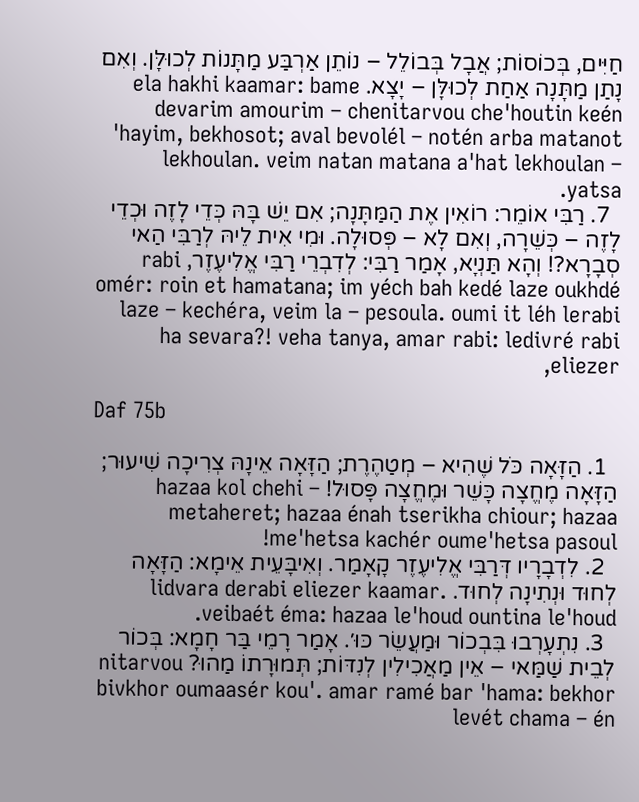חַיִּים, בְּכוֹסוֹת; אֲבָל בְּבוֹלֵל – נוֹתֵן אַרְבַּע מַתָּנוֹת לְכוּלָּן. וְאִם נָתַן מַתָּנָה אַחַת לְכוּלָּן – יָצָא. ela hakhi kaamar: bame devarim amourim – chenitarvou che'houtin keén 'hayim, bekhosot; aval bevolél – notén arba matanot lekhoulan. veim natan matana a'hat lekhoulan – yatsa.
  7. רַבִּי אוֹמֵר: רוֹאִין אֶת הַמַּתָּנָה; אִם יֵשׁ בָּהּ כְּדֵי לָזֶה וּכְדֵי לָזֶה – כְּשֵׁרָה, וְאִם לָא – פְּסוּלָה. וּמִי אִית לֵיהּ לְרַבִּי הַאי סְבָרָא?! וְהָא תַּנְיָא, אָמַר רַבִּי: לְדִבְרֵי רַבִּי אֱלִיעֶזֶר, rabi omér: roin et hamatana; im yéch bah kedé laze oukhdé laze – kechéra, veim la – pesoula. oumi it léh lerabi ha sevara?! veha tanya, amar rabi: ledivré rabi eliezer,

Daf 75b

  1. הַזָּאָה כֹּל שֶׁהִיא – מְטַהֶרֶת; הַזָּאָה אֵינָהּ צְרִיכָה שִׁיעוּר; הַזָּאָה מֶחֱצָה כָּשֵׁר וּמֶחֱצָה פָּסוּל! hazaa kol chehi – metaheret; hazaa énah tserikha chiour; hazaa me'hetsa kachér oume'hetsa pasoul!
  2. לִדְבָרָיו דְּרַבִּי אֱלִיעֶזֶר קָאָמַר. וְאִיבָּעֵית אֵימָא: הַזָּאָה לְחוּד וּנְתִינָה לְחוּד. lidvara derabi eliezer kaamar. veibaét éma: hazaa le'houd ountina le'houd.
  3. נִתְעָרְבוּ בִּבְכוֹר וּמַעֲשֵׂר כּוּ׳. אָמַר רָמֵי בַּר חָמָא: בְּכוֹר לְבֵית שַׁמַּאי – אֵין מַאֲכִילִין לְנִדּוֹת; תְּמוּרָתוֹ מַהוּ? nitarvou bivkhor oumaasér kou'. amar ramé bar 'hama: bekhor levét chama – én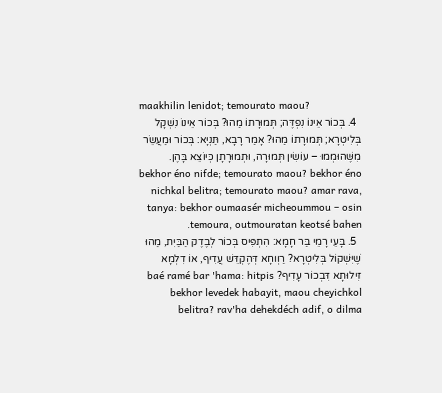maakhilin lenidot; temourato maou?
  4. בְּכוֹר אֵינוֹ נִפְדֶּה; תְּמוּרָתוֹ מַהוּ? בְּכוֹר אֵינוֹ נִשְׁקָל בְּלִיטְרָא; תְּמוּרָתוֹ מַהוּ? אָמַר רָבָא, תַּנְיָא: בְּכוֹר וּמַעֲשֵׂר מִשֶּׁהוּמְמוּ – עוֹשִׂין תְּמוּרָה, וּתְמוּרָתָן כְּיוֹצֵא בָּהֶן. bekhor éno nifde; temourato maou? bekhor éno nichkal belitra; temourato maou? amar rava, tanya: bekhor oumaasér micheoummou – osin temoura, outmouratan keotsé bahen.
  5. בָּעֵי רָמֵי בַּר חָמָא: הִתְפִּיס בְּכוֹר לְבֶדֶק הַבַּיִת, מַהוּ שֶׁיִּשְׁקוֹל בְּלִיטְרָא? רַוְוחָא דְּהֶקְדֵּשׁ עֲדִיף, אוֹ דִלְמָא זִילוּתָא דִּבְכוֹר עָדִיף? baé ramé bar 'hama: hitpis bekhor levedek habayit, maou cheyichkol belitra? rav'ha dehekdéch adif, o dilma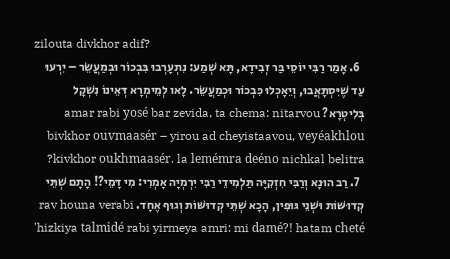zilouta divkhor adif?
  6. אָמַר רַבִּי יוֹסֵי בַּר זְבִידָא, תָּא שְׁמַע: נִתְעָרְבוּ בִּבְכוֹר וּבְמַעֲשֵׂר – יִרְעוּ עַד שֶׁיִּסְתָּאֲבוּ, וְיֵאָכְלוּ כִּבְכוֹר וּכְמַעֲשֵׂר. לָאו לְמֵימְרָא דְּאֵינוֹ נִשְׁקָל בְּלִיטְרָא? amar rabi yosé bar zevida, ta chema: nitarvou bivkhor ouvmaasér – yirou ad cheyistaavou, veyéakhlou kivkhor oukhmaasér. la lemémra deéno nichkal belitra?
  7. רַב הוּנָא וְרַבִּי חִזְקִיָּה תַּלְמִידֵי רַבִּי יִרְמְיָה אָמְרִי: מִי דָּמֵי?! הָתָם שְׁתֵּי קְדוּשּׁוֹת וּשְׁנֵי גּוּפִין, הָכָא שְׁתֵּי קְדוּשּׁוֹת וְגוּף אֶחָד. rav houna verabi 'hizkiya talmidé rabi yirmeya amri: mi damé?! hatam cheté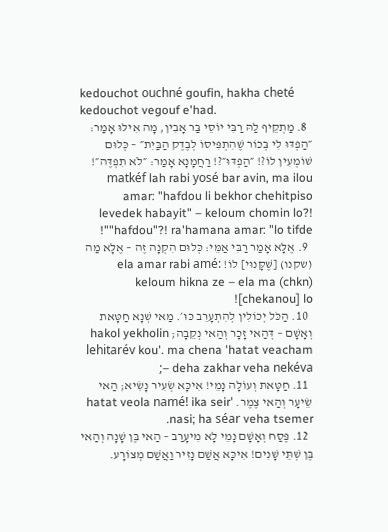kedouchot ouchné goufin, hakha cheté kedouchot vegouf e'had.
  8. מַתְקֵיף לַהּ רַבִּי יוֹסֵי בַּר אָבִין, מָה אִילּוּ אָמַר: ״הַפְדּוּ לִי בְּכוֹר שֶׁהִתְפִּיסוֹ לְבֶדֶק הַבַּיִת״ – כְּלוּם שׁוֹמְעִין לוֹ?! ״הַפְדּוּ״?! רַחֲמָנָא אָמַר: ״לֹא תִפְדֶּה״! matkéf lah rabi yosé bar avin, ma ilou amar: "hafdou li bekhor chehitpiso levedek habayit" – keloum chomin lo?! "hafdou"?! ra'hamana amar: "lo tifde"!
  9. אֶלָּא אָמַר רַבִּי אַמֵּי: כְּלוּם הִקְנָה זֶה – אֶלָּא מַה (שקנו) [שֶּׁקָּנוּי] לוֹ! ela amar rabi amé: keloum hikna ze – ela ma (chkn) [chekanou] lo!
  10. הַכֹּל יְכוֹלִין לְהִתְעָרֵב כּוּ׳. מַאי שְׁנָא חַטָּאת וְאָשָׁם – דְּהַאי זָכָר וְהַאי נְקֵבָה; hakol yekholin lehitarév kou'. ma chena 'hatat veacham – deha zakhar veha nekéva;
  11. חַטָּאת וְעוֹלָה נָמֵי! אִיכָּא שְׂעִיר נָשִׂיא; הַאי שֵׂיעָר וְהַאי צֶמֶר. 'hatat veola namé! ika seir nasi; ha séar veha tsemer.
  12. פֶּסַח וְאָשָׁם נָמֵי לָא מִיעָרַב – הַאי בֶּן שָׁנָה וְהַאי בֶּן שְׁתֵּי שָׁנִים! אִיכָּא אֲשַׁם נָזִיר וַאֲשַׁם מְצוֹרָע.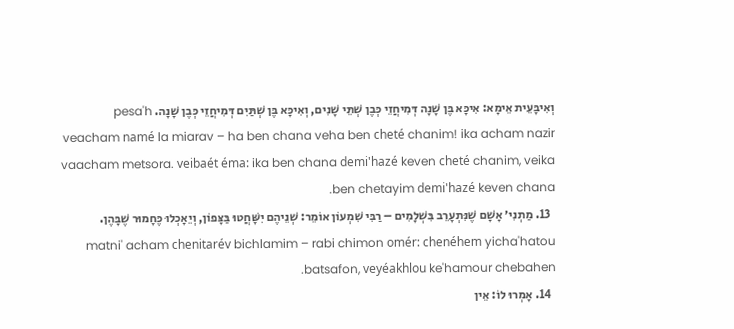וְאִיבָּעֵית אֵימָא: אִיכָּא בֶּן שָׁנָה דְּמִיחֲזֵי כְּבֶן שְׁתֵּי שָׁנִים, וְאִיכָּא בֶּן שְׁתַּיִם דְּמִיחֲזֵי כְּבֶן שָׁנָה. pesa'h veacham namé la miarav – ha ben chana veha ben cheté chanim! ika acham nazir vaacham metsora. veibaét éma: ika ben chana demi'hazé keven cheté chanim, veika ben chetayim demi'hazé keven chana.
  13. מַתְנִי׳ אָשָׁם שֶׁנִּתְעָרֵב בִּשְׁלָמִים – רַבִּי שִׁמְעוֹן אוֹמֵר: שְׁנֵיהֶם יִשָּׁחֲטוּ בַּצָּפוֹן, וְיֵאָכְלוּ כֶּחָמוּר שֶׁבָּהֶן. matni' acham chenitarév bichlamim – rabi chimon omér: chenéhem yicha'hatou batsafon, veyéakhlou ke'hamour chebahen.
  14. אָמְרוּ לוֹ: אֵין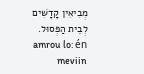מְבִיאִין קָדָשִׁים לְבֵית הַפְּסוּל. amrou lo: én meviin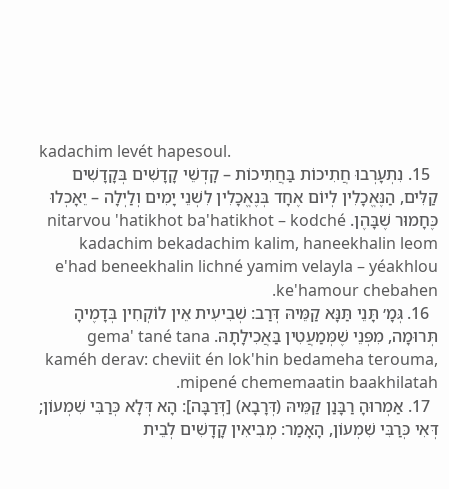kadachim levét hapesoul.
  15. נִתְעָרְבוּ חֲתִיכוֹת בַּחֲתִיכוֹת – קׇדְשֵׁי קָדָשִׁים בְּקָדָשִׁים קַלִּים, הַנֶּאֱכָלִין לְיוֹם אֶחָד בְּנֶאֱכָלִין לִשְׁנֵי יָמִים וְלַיְלָה – יֵאָכְלוּ כֶּחָמוּר שֶׁבָּהֶן. nitarvou 'hatikhot ba'hatikhot – kodché kadachim bekadachim kalim, haneekhalin leom e'had beneekhalin lichné yamim velayla – yéakhlou ke'hamour chebahen.
  16. גְּמָ׳ תָּנֵי תַּנָּא קַמֵּיהּ דְּרַב: שְׁבִיעִית אֵין לוֹקְחִין בְּדָמֶיהָ תְּרוּמָה, מִפְּנֵי שֶׁמְּמַעֲטִין בַּאֲכִילָתָהּ. gema' tané tana kaméh derav: cheviit én lok'hin bedameha terouma, mipené chememaatin baakhilatah.
  17. אַמְרוּהָ רַבָּנַן קַמֵּיהּ (דְּרָבָא) [דְּרַבָּה]: הָא דְּלָא כְּרַבִּי שִׁמְעוֹן; דְּאִי כְּרַבִּי שִׁמְעוֹן, הָאָמַר: מְבִיאִין קָדָשִׁים לְבֵית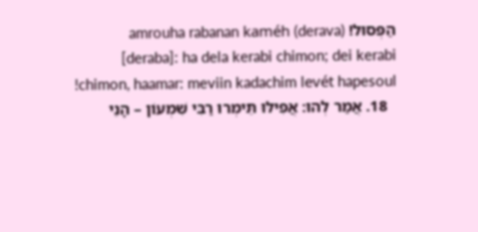הַפְּסוּל! amrouha rabanan kaméh (derava) [deraba]: ha dela kerabi chimon; dei kerabi chimon, haamar: meviin kadachim levét hapesoul!
  18. אֲמַר לְהוּ: אֲפִילּוּ תֵּימְרוּ רַבִּי שִׁמְעוֹן – הָנֵי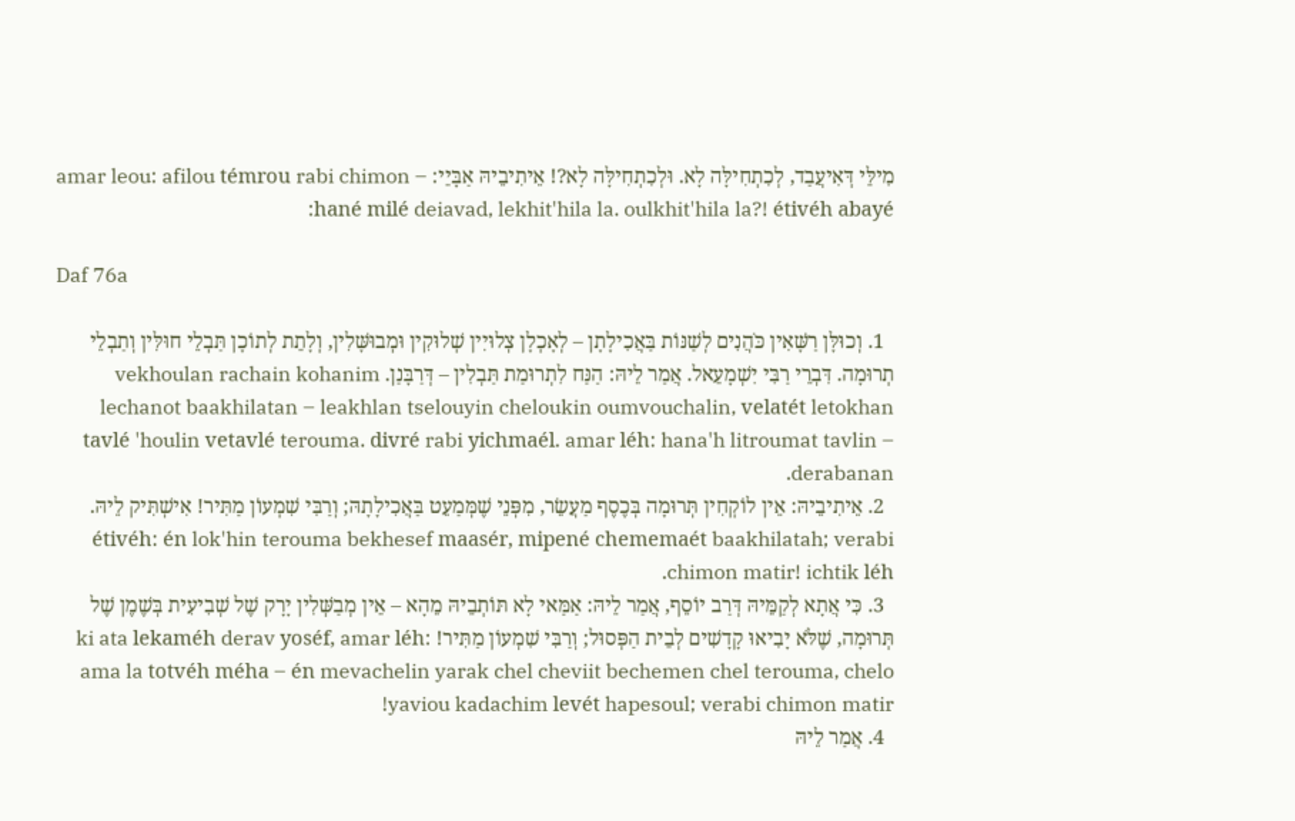מִילֵּי דְּאִיעֲבַד, לְכִתְחִילָּה לָא. וּלְכִתְחִילָּה לָא?! אֵיתִיבֵיהּ אַבָּיֵי: amar leou: afilou témrou rabi chimon – hané milé deiavad, lekhit'hila la. oulkhit'hila la?! étivéh abayé:

Daf 76a

  1. וְכוּלָּן רַשָּׁאִין כֹּהֲנִים לְשַׁנּוֹת בַּאֲכִילָתָן – לְאָכְלָן צְלוּיִין שְׁלוּקִין וּמְבוּשָּׁלִין, וְלָתֵת לְתוֹכָן תַּבְלֵי חוּלִּין וְתַבְלֵי תְרוּמָה. דִּבְרֵי רַבִּי יִשְׁמָעֵאל. אֲמַר לֵיהּ: הַנַּח לִתְרוּמַת תַּבְלִין – דְּרַבָּנַן. vekhoulan rachain kohanim lechanot baakhilatan – leakhlan tselouyin cheloukin oumvouchalin, velatét letokhan tavlé 'houlin vetavlé terouma. divré rabi yichmaél. amar léh: hana'h litroumat tavlin – derabanan.
  2. אֵיתִיבֵיהּ: אֵין לוֹקְחִין תְּרוּמָה בְּכֶסֶף מַעֲשֵׂר, מִפְּנֵי שֶׁמְּמַעֵט בַּאֲכִילָתָהּ; וְרַבִּי שִׁמְעוֹן מַתִּיר! אִישְׁתִּיק לֵיהּ. étivéh: én lok'hin terouma bekhesef maasér, mipené chememaét baakhilatah; verabi chimon matir! ichtik léh.
  3. כִּי אֲתָא לְקַמֵּיהּ דְּרַב יוֹסֵף, אֲמַר לֵיהּ: אַמַּאי לָא תּוֹתְבֵיהּ מֵהָא – אֵין מְבַשְּׁלִין יָרָק שֶׁל שְׁבִיעִית בְּשֶׁמֶן שֶׁל תְּרוּמָה, שֶׁלֹּא יָבִיאוּ קָדָשִׁים לְבֵית הַפְּסוּל; וְרַבִּי שִׁמְעוֹן מַתִּיר! ki ata lekaméh derav yoséf, amar léh: ama la totvéh méha – én mevachelin yarak chel cheviit bechemen chel terouma, chelo yaviou kadachim levét hapesoul; verabi chimon matir!
  4. אֲמַר לֵיהּ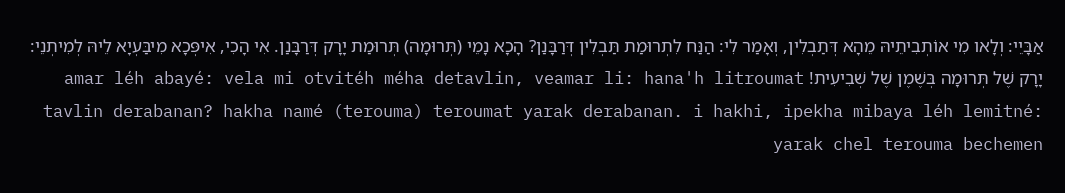אַבָּיֵי: וְלָאו מִי אוֹתְבִיתֵיהּ מֵהָא דְּתַבְלִין, וְאָמַר לִי: הַנַּח לִתְרוּמַת תַּבְלִין דְּרַבָּנַן? הָכָא נָמֵי (תְּרוּמָה) תְּרוּמַת יָרָק דְּרַבָּנַן. אִי הָכִי, אִיפְּכָא מִיבַּעְיָא לֵיהּ לְמִיתְנֵי: יָרָק שֶׁל תְּרוּמָה בְּשֶׁמֶן שֶׁל שְׁבִיעִית! amar léh abayé: vela mi otvitéh méha detavlin, veamar li: hana'h litroumat tavlin derabanan? hakha namé (terouma) teroumat yarak derabanan. i hakhi, ipekha mibaya léh lemitné: yarak chel terouma bechemen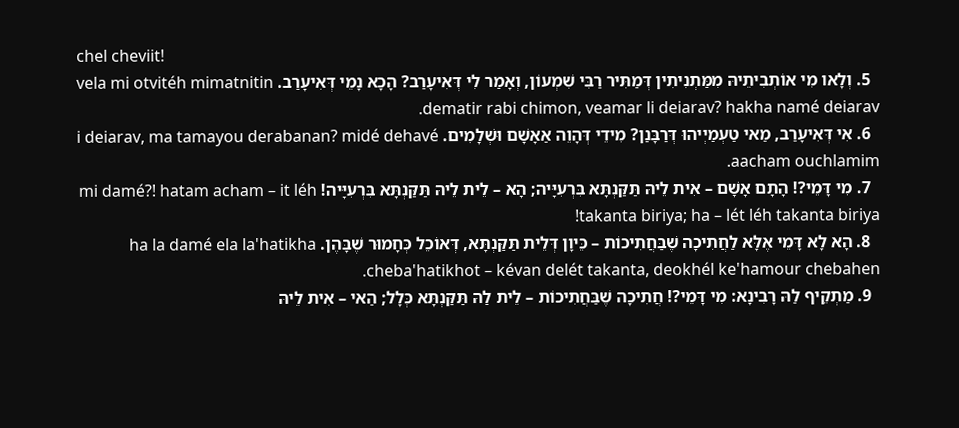chel cheviit!
  5. וְלָאו מִי אוֹתְבִיתֵיהּ מִמַּתְנִיתִין דְּמַתִּיר רַבִּי שִׁמְעוֹן, וְאָמַר לִי דְּאִיעָרַב? הָכָא נָמֵי דְּאִיעָרַב. vela mi otvitéh mimatnitin dematir rabi chimon, veamar li deiarav? hakha namé deiarav.
  6. אִי דְּאִיעָרַב, מַאי טַעְמַיְיהוּ דְּרַבָּנַן? מִידֵי דְּהָוֵה אַאָשָׁם וּשְׁלָמִים. i deiarav, ma tamayou derabanan? midé dehavé aacham ouchlamim.
  7. מִי דָּמֵי?! הָתָם אָשָׁם – אִית לֵיהּ תַּקַּנְתָּא בִּרְעִיָּיה; הָא – לֵית לֵיהּ תַּקַּנְתָּא בִּרְעִיָּיה! mi damé?! hatam acham – it léh takanta biriya; ha – lét léh takanta biriya!
  8. הָא לָא דָּמֵי אֶלָּא לַחֲתִיכָה שֶׁבַּחֲתִיכוֹת – כֵּיוָן דְּלֵית תַּקַּנְתָּא, דְּאוֹכֵל כְּחָמוּר שֶׁבָּהֶן. ha la damé ela la'hatikha cheba'hatikhot – kévan delét takanta, deokhél ke'hamour chebahen.
  9. מַתְקֵיף לַהּ רָבִינָא: מִי דָּמֵי?! חֲתִיכָה שֶׁבַּחֲתִיכוֹת – לֵית לַהּ תַּקַּנְתָּא כְּלָל; הַאי – אִית לֵיהּ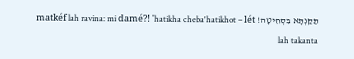תַּקַּנְתָּא בִּסְחִיטָה! matkéf lah ravina: mi damé?! 'hatikha cheba'hatikhot – lét lah takanta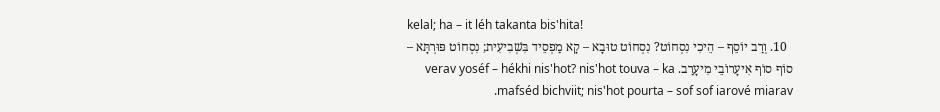kelal; ha – it léh takanta bis'hita!
  10. וְרַב יוֹסֵף – הֵיכִי נִסְחוֹט? נִסְחוֹט טוּבָא – קָא מַפְסֵיד בִּשְׁבִיעִית; נִסְחוֹט פּוּרְתָּא – סוֹף סוֹף אִיעָרוֹבֵי מִיעָרַב. verav yoséf – hékhi nis'hot? nis'hot touva – ka mafséd bichviit; nis'hot pourta – sof sof iarové miarav.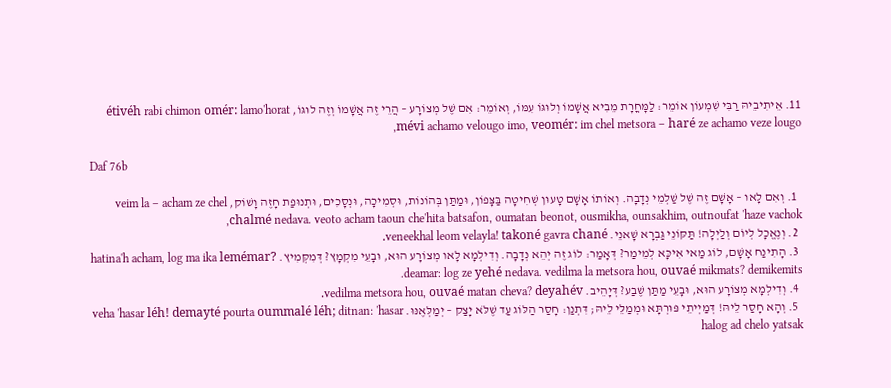11. אֵיתִיבֵיהּ רַבִּי שִׁמְעוֹן אוֹמֵר: לַמׇּחֳרָת מֵבִיא אֲשָׁמוֹ וְלוּגּוֹ עִמּוֹ, וְאוֹמֵר: אִם שֶׁל מְצוֹרָע – הֲרֵי זֶה אֲשָׁמוֹ וְזֶה לוּגּוֹ, étivéh rabi chimon omér: lamo'horat mévi achamo velougo imo, veomér: im chel metsora – haré ze achamo veze lougo,

Daf 76b

  1. וְאִם לָאו – אָשָׁם זֶה שֶׁל שַׁלְמֵי נְדָבָה. וְאוֹתוֹ אָשָׁם טָעוּן שְׁחִיטָה בַּצָּפוֹן, וּמַתַּן בְּהוֹנוֹת, וּסְמִיכָה, וּנְסָכִים, וּתְנוּפַת חָזֶה וָשׁוֹק, veim la – acham ze chel chalmé nedava. veoto acham taoun che'hita batsafon, oumatan beonot, ousmikha, ounsakhim, outnoufat 'haze vachok,
  2. וְנֶאֱכָל לְיוֹם וְלַיְלָה! תַּקּוֹנֵי גַּבְרָא שָׁאנֵי. veneekhal leom velayla! takoné gavra chané.
  3. הָתִינַח אָשָׁם, לוֹג מַאי אִיכָּא לְמֵימַר? דְּאָמַר: לוֹג זֶה יְהֵא נְדָבָה. וְדִילְמָא לָאו מְצוֹרָע הוּא, וּבָעֵי מִקְמָץ? דְּמִקְּמִיץ. hatina'h acham, log ma ika lemémar? deamar: log ze yehé nedava. vedilma la metsora hou, ouvaé mikmats? demikemits.
  4. וְדִילְמָא מְצוֹרָע הוּא, וּבָעֵי מַתַּן שֶׁבַע? דְּיָהֵיב. vedilma metsora hou, ouvaé matan cheva? deyahév.
  5. וְהָא חָסַר לֵיהּ! דְּמַיְיתֵי פּוּרְתָּא וּמְמַלֵּי לֵיהּ; דִּתְנַן: חָסַר הַלּוֹג עַד שֶׁלֹּא יָצַק – יְמַלְּאֶנּוּ. veha 'hasar léh! demayté pourta oummalé léh; ditnan: 'hasar halog ad chelo yatsak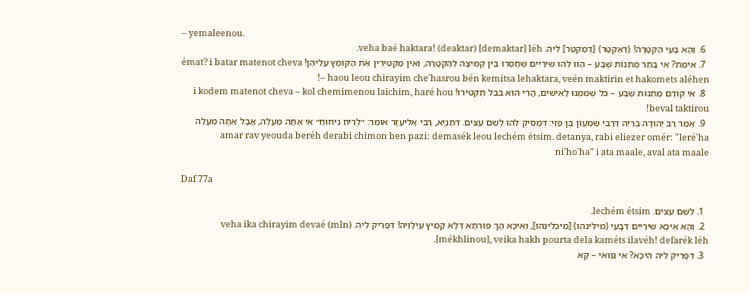– yemaleenou.
  6. וְהָא בָּעֵי הַקְטָרָה! (דְּאַקְטַר) [דְּמַקְטַר] לֵיהּ. veha baé haktara! (deaktar) [demaktar] léh.
  7. אֵימַת? אִי בָּתַר מַתְּנוֹת שֶׁבַע – הָווּ לְהוּ שִׁירַיִים שֶׁחָסְרוּ בֵּין קְמִיצָה לְהַקְטָרָה, וְאֵין מַקְטִירִין אֶת הַקּוֹמֶץ עֲלֵיהֶן! émat? i batar matenot cheva – haou leou chirayim che'hasrou bén kemitsa lehaktara, veén maktirin et hakomets aléhen!
  8. אִי קוֹדֶם מַתְּנוֹת שֶׁבַע – כֹּל שֶׁמִּמֶּנּוּ לָאִישִּׁים, הֲרֵי הוּא בְּבַל תַּקְטִירוּ! i kodem matenot cheva – kol chemimenou laichim, haré hou beval taktirou!
  9. אָמַר רַב יְהוּדָה בְּרֵיהּ דְּרַבִּי שִׁמְעוֹן בֶּן פַּזִּי: דְּמַסֵּיק לְהוּ לְשֵׁם עֵצִים. דְּתַנְיָא, רַבִּי אֱלִיעֶזֶר אוֹמֵר: ״לְרֵיחַ נִיחוֹחַ״ אִי אַתָּה מַעֲלֶה, אֲבָל אַתָּה מַעֲלֶה amar rav yeouda beréh derabi chimon ben pazi: demasék leou lechém étsim. detanya, rabi eliezer omér: "leré'ha ni'ho'ha" i ata maale, aval ata maale

Daf 77a

  1. לְשֵׁם עֵצִים. lechém étsim.
  2. וְהָא אִיכָּא שִׁירַיִים דְּבָעֵי (מילינהו) [מֵיכְלִינְהוּ], וְאִיכָּא הָךְ פּוּרְתָּא דְּלָא קָמֵיץ עִילָּוֵיהּ! דְּפָרֵיק לֵיהּ. veha ika chirayim devaé (mln) [mékhlinou], veika hakh pourta dela kaméts ilavéh! defarék léh.
  3. דְּפָרֵיק לֵיהּ הֵיכָא? אִי גַּוַּואי – קָא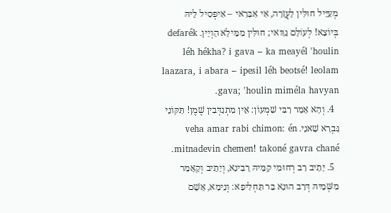מְעַיֵּיל חוּלִּין לָעֲזָרָה, אִי אַבָּרַאי – אִיפְּסִיל לֵיהּ בְּיוֹצֵא! לְעוֹלָם גַּוַּואי; חוּלִּין מִמֵּילָא הָוְיָין. defarék léh hékha? i gava – ka meayél 'houlin laazara, i abara – ipesil léh beotsé! leolam gava; 'houlin miméla havyan.
  4. וְהָא אָמַר רַבִּי שִׁמְעוֹן: אֵין מִתְנַדְּבִין שֶׁמֶן! תַּקּוֹנֵי גַּבְרָא שָׁאנֵי. veha amar rabi chimon: én mitnadevin chemen! takoné gavra chané.
  5. יָתֵיב רַב רְחוּמִי קַמֵּיהּ רָבִינָא, וְיָתֵיב וְקָאָמַר מִשְּׁמֵיהּ דְּרַב הוּנָא בַּר תַּחְלִיפָא: וְנֵימָא, אָשָׁם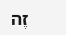זֶה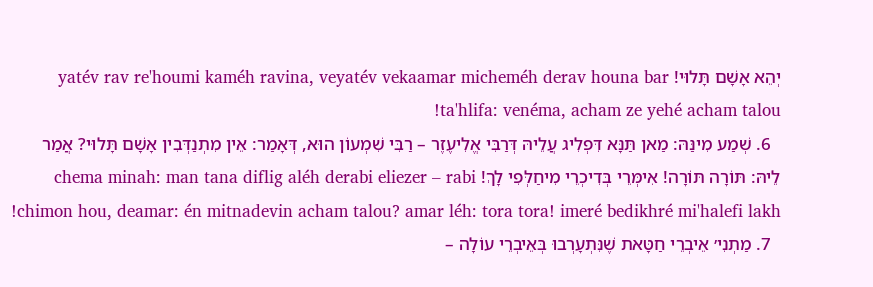יְהֵא אָשָׁם תָּלוּי! yatév rav re'houmi kaméh ravina, veyatév vekaamar micheméh derav houna bar ta'hlifa: venéma, acham ze yehé acham talou!
  6. שְׁמַע מִינַּהּ: מַאן תַּנָּא דִּפְלִיג עֲלֵיהּ דְּרַבִּי אֱלִיעֶזֶר – רַבִּי שִׁמְעוֹן הוּא, דְּאָמַר: אֵין מִתְנַדְּבִין אָשָׁם תָּלוּי? אֲמַר לֵיהּ: תּוֹרָה תּוֹרָה! אִימְּרֵי בְּדִיכְרֵי מִיחַלְּפִי לָךְ! chema minah: man tana diflig aléh derabi eliezer – rabi chimon hou, deamar: én mitnadevin acham talou? amar léh: tora tora! imeré bedikhré mi'halefi lakh!
  7. מַתְנִי׳ אֵיבְרֵי חַטָּאת שֶׁנִּתְעָרְבוּ בְּאֵיבְרֵי עוֹלָה –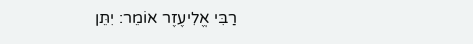רַבִּי אֱלִיעֶזֶר אוֹמֵר: יִתֵּן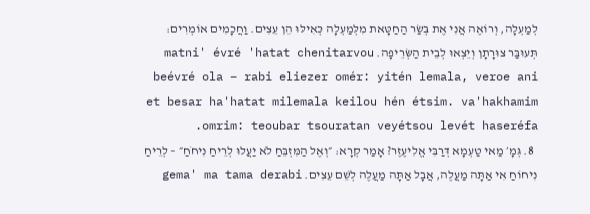לְמַעְלָה, וְרוֹאֶה אֲנִי אֶת בְּשַׂר הַחַטָּאת מִלְּמַעְלָה כְּאִילּוּ הֵן עֵצִים. וַחֲכָמִים אוֹמְרִים: תְּעוּבַּר צוּרָתָן וְיֵצְאוּ לְבֵית הַשְּׂרֵיפָה. matni' évré 'hatat chenitarvou beévré ola – rabi eliezer omér: yitén lemala, veroe ani et besar ha'hatat milemala keilou hén étsim. va'hakhamim omrim: teoubar tsouratan veyétsou levét haseréfa.
  8. גְּמָ׳ מַאי טַעְמָא דְּרַבִּי אֱלִיעֶזֶר? אָמַר קְרָא: ״וְאֶל הַמִּזְבֵּחַ לֹא יַעֲלוּ לְרֵיחַ נִיחֹחַ״ – לְרֵיחַ נִיחוֹחַ אִי אַתָּה מַעֲלֶה, אֲבָל אַתָּה מַעֲלֶה לְשֵׁם עֵצִים. gema' ma tama derabi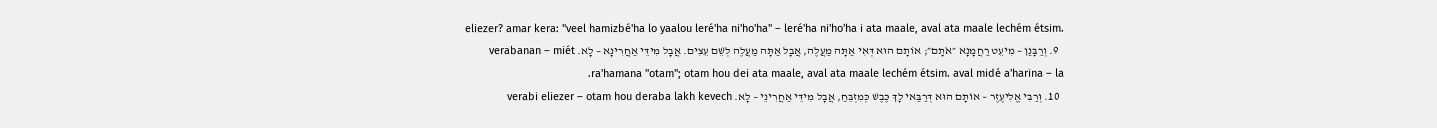eliezer? amar kera: "veel hamizbé'ha lo yaalou leré'ha ni'ho'ha" – leré'ha ni'ho'ha i ata maale, aval ata maale lechém étsim.
  9. וְרַבָּנַן – מִיעֵט רַחֲמָנָא ״אֹתָם״; אוֹתָם הוּא דְּאִי אַתָּה מַעֲלֶה, אֲבָל אַתָּה מַעֲלֶה לְשֵׁם עֵצִים. אֲבָל מִידֵּי אַחֲרִינָא – לָא. verabanan – miét ra'hamana "otam"; otam hou dei ata maale, aval ata maale lechém étsim. aval midé a'harina – la.
  10. וְרַבִּי אֱלִיעֶזֶר – אוֹתָם הוּא דְּרַבַּאי לָךְ כֶּבֶשׁ כְּמִזְבֵּחַ, אֲבָל מִידֵּי אַחֲרִינֵי – לָא. verabi eliezer – otam hou deraba lakh kevech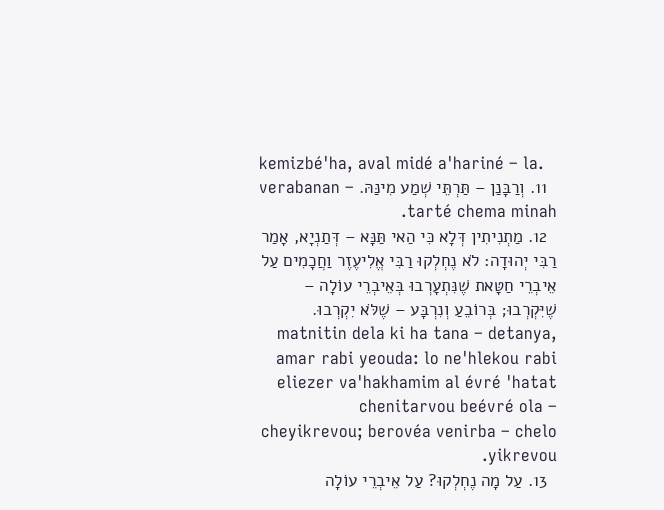kemizbé'ha, aval midé a'hariné – la.
  11. וְרַבָּנַן – תַּרְתֵּי שְׁמַע מִינַּהּ. verabanan – tarté chema minah.
  12. מַתְנִיתִין דְּלָא כִּי הַאי תַּנָּא – דְּתַנְיָא, אָמַר רַבִּי יְהוּדָה: לֹא נֶחְלְקוּ רַבִּי אֱלִיעֶזֶר וַחֲכָמִים עַל אֵיבְרֵי חַטָּאת שֶׁנִּתְעָרְבוּ בְּאֵיבְרֵי עוֹלָה – שֶׁיִּקְרְבוּ; בְּרוֹבֵעַ וְנִרְבָּע – שֶׁלֹּא יִקְרְבוּ. matnitin dela ki ha tana – detanya, amar rabi yeouda: lo ne'hlekou rabi eliezer va'hakhamim al évré 'hatat chenitarvou beévré ola – cheyikrevou; berovéa venirba – chelo yikrevou.
  13. עַל מָה נֶחְלְקוּ? עַל אֵיבְרֵי עוֹלָה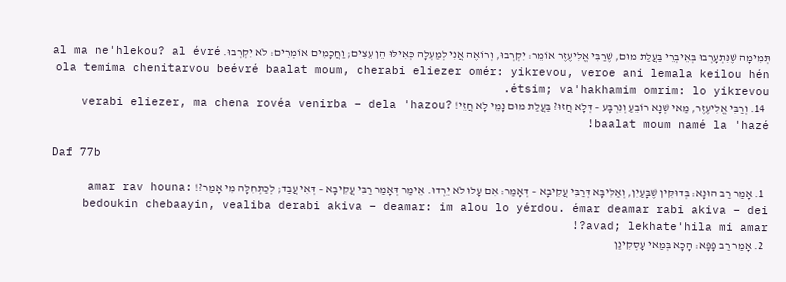תְּמִימָה שֶׁנִּתְעָרְבוּ בְּאֵיבְרֵי בַּעֲלַת מוּם, שֶׁרַבִּי אֱלִיעֶזֶר אוֹמֵר: יִקְרְבוּ, וְרוֹאֶה אֲנִי לְמַעְלָה כְּאִילּוּ הֵן עֵצִים; וַחֲכָמִים אוֹמְרִים: לֹא יִקְרְבוּ. al ma ne'hlekou? al évré ola temima chenitarvou beévré baalat moum, cherabi eliezer omér: yikrevou, veroe ani lemala keilou hén étsim; va'hakhamim omrim: lo yikrevou.
  14. וְרַבִּי אֱלִיעֶזֶר, מַאי שְׁנָא רוֹבֵעַ וְנִרְבָּע – דְּלָא חֲזוּ? בַּעֲלַת מוּם נָמֵי לָא חֲזֵי! verabi eliezer, ma chena rovéa venirba – dela 'hazou? baalat moum namé la 'hazé!

Daf 77b

  1. אָמַר רַב הוּנָא: בְּדוּקִּין שֶׁבָּעַיִן, וְאַלִּיבָּא דְּרַבִּי עֲקִיבָא – דְּאָמַר: אִם עָלוּ לֹא יֵרְדוּ. אֵימַר דְּאָמַר רַבִּי עֲקִיבָא – דְּאִי עֲבַד; לְכַתְּחִלָּה מִי אָמַר?! amar rav houna: bedoukin chebaayin, vealiba derabi akiva – deamar: im alou lo yérdou. émar deamar rabi akiva – dei avad; lekhate'hila mi amar?!
  2. אָמַר רַב פָּפָּא: הָכָא בְּמַאי עָסְקִינַן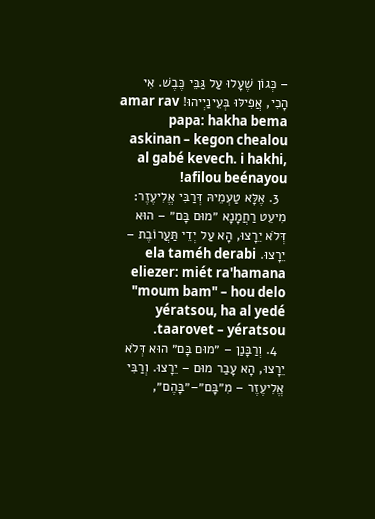– כְּגוֹן שֶׁעָלוּ עַל גַּבֵּי כֶּבֶשׁ. אִי הָכִי, אֲפִילּוּ בְּעֵינַיְיהוּ! amar rav papa: hakha bema askinan – kegon chealou al gabé kevech. i hakhi, afilou beénayou!
  3. אֶלָּא טַעְמֵיהּ דְּרַבִּי אֱלִיעֶזֶר: מִיעֵט רַחֲמָנָא ״מוּם בָּם״ – הוּא דְּלֹא יֵרָצוּ, הָא עַל יְדֵי תַּעֲרוֹבֶת – יֵרָצוּ. ela taméh derabi eliezer: miét ra'hamana "moum bam" – hou delo yératsou, ha al yedé taarovet – yératsou.
  4. וְרַבָּנַן – ״מוּם בָּם״ הוּא דְּלֹא יֵרָצוּ, הָא עָבַר מוּם – יֵרָצוּ. וְרַבִּי אֱלִיעֶזֶר – מִ״בָּם״–״בָּהֶם״,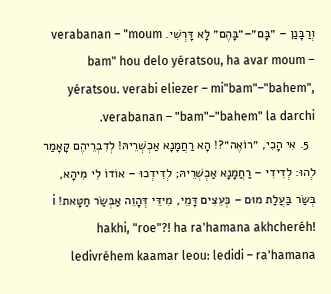וְרַבָּנַן – ״בָּם״–״בָּהֶם״ לָא דָּרְשִׁי. verabanan – "moum bam" hou delo yératsou, ha avar moum – yératsou. verabi eliezer – mi"bam"–"bahem", verabanan – "bam"–"bahem" la darchi.
  5. אִי הָכִי, ״רוֹאֶה״?! הָא רַחֲמָנָא אַכְשְׁרֵיהּ! לְדִבְרֵיהֶם קָאָמַר לְהוּ: לְדִידִי – רַחֲמָנָא אַכְשְׁרֵיהּ; לְדִידְכוּ – אוֹדוֹ לִי מִיהָא, בְּשַׂר בַּעֲלַת מוּם – כְּעֵצִים דָּמֵי, מִידֵּי דְּהָוֵה אַבְּשַׂר חַטָּאת! i hakhi, "roe"?! ha ra'hamana akhcheréh! ledivréhem kaamar leou: ledidi – ra'hamana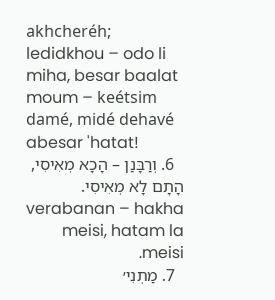akhcheréh; ledidkhou – odo li miha, besar baalat moum – keétsim damé, midé dehavé abesar 'hatat!
  6. וְרַבָּנַן – הָכָא מְאִיסִי, הָתָם לָא מְאִיסִי. verabanan – hakha meisi, hatam la meisi.
  7. מַתְנִי׳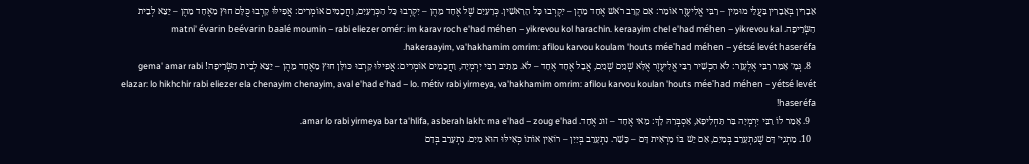אֵבָרִין בְּאֵבָרִין בַּעֲלֵי מוּמִין – רַבִּי אֱלִיעֶזֶר אוֹמֵר: אִם קָרַב רֹאשׁ אֶחָד מֵהֶן – יִקְרְבוּ כׇּל הָרָאשִׁין. כְּרָעַיִם שֶׁל אֶחָד מֵהֶן – יִקְרְבוּ כָּל הַכְּרָעַיִם, וַחֲכָמִים אוֹמְרִים: אֲפִילּוּ קָרְבוּ כֻּלָּם חוּץ מֵאֶחָד מֵהֶן – יֵצֵא לְבֵית הַשְּׂרֵיפָה. matni' évarin beévarin baalé moumin – rabi eliezer omér: im karav roch e'had méhen – yikrevou kol harachin. keraayim chel e'had méhen – yikrevou kal hakeraayim, va'hakhamim omrim: afilou karvou koulam 'houts mée'had méhen – yétsé levét haseréfa.
  8. גְּמָ׳ אָמַר רַבִּי אֶלְעָזָר: לֹא הִכְשִׁיר רַבִּי אֱלִיעֶזֶר אֶלָּא שְׁנַיִם שְׁנַיִם, אֲבָל אֶחָד אֶחָד – לֹא. מֵתִיב רַבִּי יִרְמְיָה, וַחֲכָמִים אוֹמְרִים: אֲפִילּוּ קָרְבוּ כּוּלָּן חוּץ מֵאֶחָד מֵהֶן – יֵצֵא לְבֵית הַשְּׂרֵיפָה! gema' amar rabi elazar: lo hikhchir rabi eliezer ela chenayim chenayim, aval e'had e'had – lo. métiv rabi yirmeya, va'hakhamim omrim: afilou karvou koulan 'houts mée'had méhen – yétsé levét haseréfa!
  9. אָמַר לוֹ רַבִּי יִרְמְיָה בַּר תַּחְלִיפָא, אַסְבְּרַהּ לָךְ: מַאי אֶחָד – זוּג אֶחָד. amar lo rabi yirmeya bar ta'hlifa, asberah lakh: ma e'had – zoug e'had.
  10. מַתְנִי׳ דָּם שֶׁנִּתְעָרֵב בְּמַיִם, אִם יֵשׁ בּוֹ מַרְאִית דָּם – כָּשֵׁר. נִתְעָרֵב בְּיַיִן – רוֹאִין אוֹתוֹ כְּאִילּוּ הוּא מַיִם. נִתְעָרֵב בְּדַם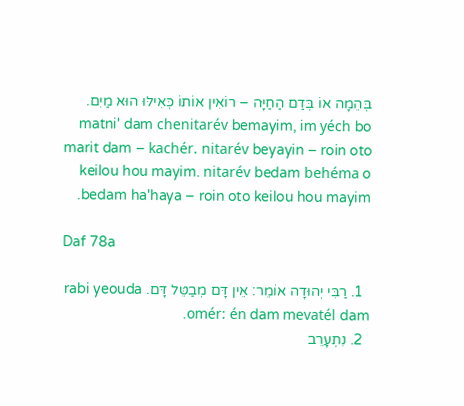בְּהֵמָה אוֹ בְּדַם הַחַיָּה – רוֹאִין אוֹתוֹ כְּאִילּוּ הוּא מַיִם. matni' dam chenitarév bemayim, im yéch bo marit dam – kachér. nitarév beyayin – roin oto keilou hou mayim. nitarév bedam behéma o bedam ha'haya – roin oto keilou hou mayim.

Daf 78a

  1. רַבִּי יְהוּדָה אוֹמֵר: אֵין דָּם מְבַטֵּל דָּם. rabi yeouda omér: én dam mevatél dam.
  2. נִתְעָרֵב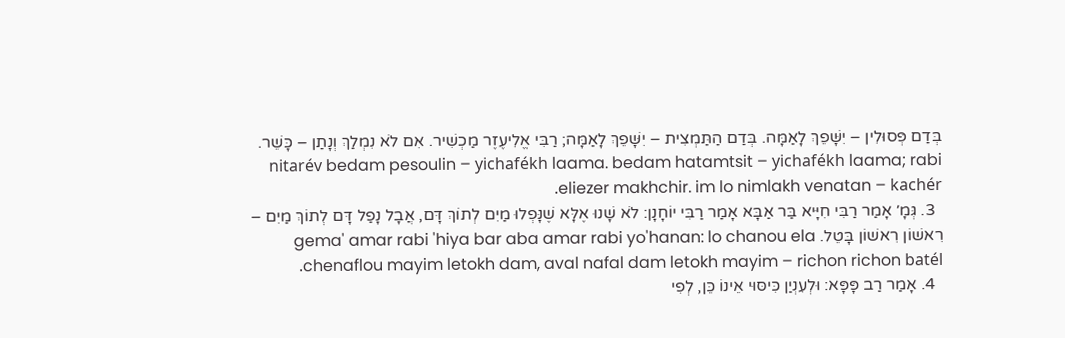בְּדַם פְּסוּלִין – יִשָּׁפֵךְ לָאַמָּה. בְּדַם הַתַּמְצִית – יִשָּׁפֵךְ לָאַמָּה; רַבִּי אֱלִיעֶזֶר מַכְשִׁיר. אִם לֹא נִמְלַךְ וְנָתַן – כָּשֵׁר. nitarév bedam pesoulin – yichafékh laama. bedam hatamtsit – yichafékh laama; rabi eliezer makhchir. im lo nimlakh venatan – kachér.
  3. גְּמָ׳ אָמַר רַבִּי חִיָּיא בַּר אַבָּא אָמַר רַבִּי יוֹחָנָן: לֹא שָׁנוּ אֶלָּא שֶׁנָּפְלוּ מַיִם לְתוֹךְ דָּם, אֲבָל נָפַל דָּם לְתוֹךְ מַיִם – רִאשׁוֹן רִאשׁוֹן בָּטֵל. gema' amar rabi 'hiya bar aba amar rabi yo'hanan: lo chanou ela chenaflou mayim letokh dam, aval nafal dam letokh mayim – richon richon batél.
  4. אָמַר רַב פָּפָּא: וּלְעִנְיַן כִּיסּוּי אֵינוֹ כֵּן, לְפִי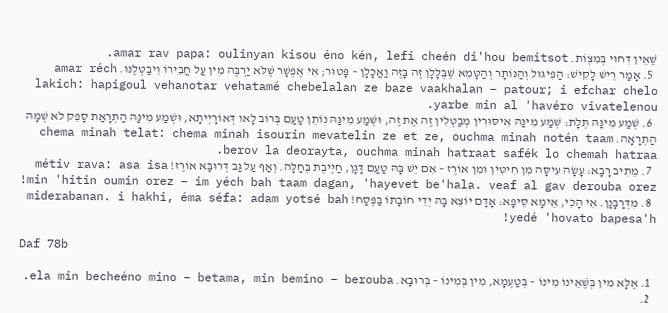שֶׁאֵין דִּחוּי בְּמִצְוֹת. amar rav papa: oulinyan kisou éno kén, lefi cheén di'hou bemitsot.
  5. אָמַר רֵישׁ לָקִישׁ: הַפִּיגּוּל וְהַנּוֹתָר וְהַטָּמֵא שֶׁבְּלָלָן זֶה בָּזֶה וַאֲכָלָן – פָּטוּר; אִי אֶפְשָׁר שֶׁלֹּא יַרְבֶּה מִין עַל חֲבֵירוֹ וִיבַטְּלֶנּוּ. amar réch lakich: hapigoul vehanotar vehatamé chebelalan ze baze vaakhalan – patour; i efchar chelo yarbe min al 'havéro vivatelenou.
  6. שְׁמַע מִינַּהּ תְּלָת: שְׁמַע מִינַּהּ אִיסּוּרִין מְבַטְּלִין זֶה אֶת זֶה, וּשְׁמַע מִינַּהּ נוֹתֵן טַעַם בְּרוֹב לָאו דְּאוֹרָיְיתָא, וּשְׁמַע מִינַּהּ הַתְרָאַת סָפֵק לֹא שְׁמָהּ הַתְרָאָה. chema minah telat: chema minah isourin mevatelin ze et ze, ouchma minah notén taam berov la deorayta, ouchma minah hatraat safék lo chemah hatraa.
  7. מֵתִיב רָבָא: עָשָׂה עִיסָּה מִן חִיטִּין וּמִן אוֹרֶז – אִם יֵשׁ בָּהּ טַעַם דָּגָן, חַיֶּיבֶת בְּחַלָּה. וְאַף עַל גַּב דְּרוּבָּא אוֹרֶז! métiv rava: asa isa min 'hitin oumin orez – im yéch bah taam dagan, 'hayevet be'hala. veaf al gav derouba orez!
  8. מִדְּרַבָּנַן. אִי הָכִי, אֵימָא סֵיפָא: אָדָם יוֹצֵא בָּהּ יְדֵי חוֹבָתוֹ בַּפֶּסַח! miderabanan. i hakhi, éma séfa: adam yotsé bah yedé 'hovato bapesa'h!

Daf 78b

  1. אֶלָּא מִין בְּשֶׁאֵינוֹ מִינוֹ – בְּטַעְמָא, מִין בְּמִינוֹ – בְּרוּבָּא. ela min becheéno mino – betama, min bemino – berouba.
  2.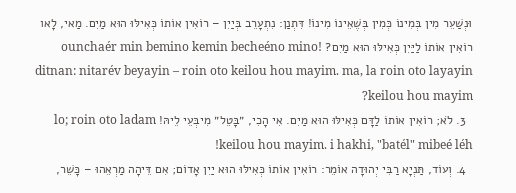וּנְשַׁעֵר מִין בְּמִינוֹ כְּמִין בְּשֶׁאֵינוֹ מִינוֹ! דִּתְנַן: נִתְעָרֵב בְּיַיִן – רוֹאִין אוֹתוֹ כְּאִילּוּ הוּא מַיִם. מַאי, לָאו רוֹאִין אוֹתוֹ לַיַּיִן כְּאִילּוּ הוּא מַיִם? ounchaér min bemino kemin becheéno mino! ditnan: nitarév beyayin – roin oto keilou hou mayim. ma, la roin oto layayin keilou hou mayim?
  3. לֹא; רוֹאִין אוֹתוֹ לַדָּם כְּאִילּוּ הוּא מַיִם. אִי הָכִי, ״בָּטֵל״ מִיבְּעֵי לֵיהּ! lo; roin oto ladam keilou hou mayim. i hakhi, "batél" mibeé léh!
  4. וְעוֹד, תַּנְיָא רַבִּי יְהוּדָה אוֹמֵר: רוֹאִין אוֹתוֹ כְּאִילּוּ הוּא יַיִן אָדוֹם; אִם דֵּיהָה מַרְאֵהוּ – כָּשֵׁר,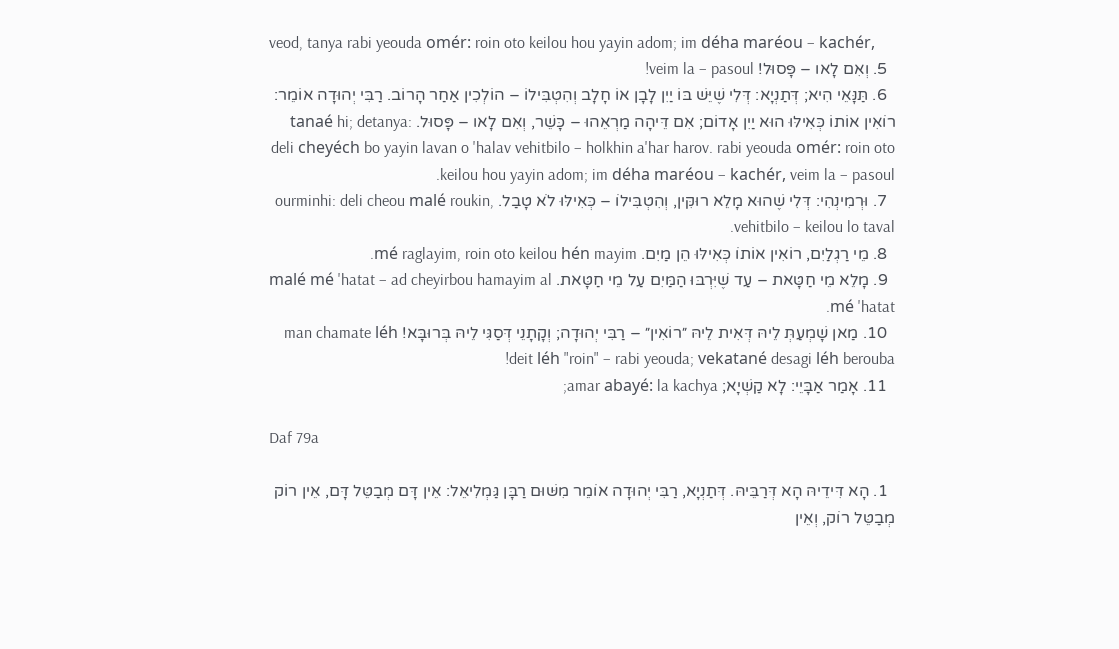veod, tanya rabi yeouda omér: roin oto keilou hou yayin adom; im déha maréou – kachér,
  5. וְאִם לָאו – פָּסוּל! veim la – pasoul!
  6. תַּנָּאֵי הִיא; דְּתַנְיָא: דְּלִי שֶׁיֵּשׁ בּוֹ יַיִן לָבָן אוֹ חָלָב וְהִטְבִּילוֹ – הוֹלְכִין אַחַר הָרוֹב. רַבִּי יְהוּדָה אוֹמֵר: רוֹאִין אוֹתוֹ כְּאִילּוּ הוּא יַיִן אָדוֹם; אִם דֵּיהָה מַרְאֵהוּ – כָּשֵׁר, וְאִם לָאו – פָּסוּל. tanaé hi; detanya: deli cheyéch bo yayin lavan o 'halav vehitbilo – holkhin a'har harov. rabi yeouda omér: roin oto keilou hou yayin adom; im déha maréou – kachér, veim la – pasoul.
  7. וּרְמִינְהִי: דְּלִי שֶׁהוּא מָלֵא רוּקִּין, וְהִטְבִּילוֹ – כְּאִילּוּ לֹא טָבַל. ourminhi: deli cheou malé roukin, vehitbilo – keilou lo taval.
  8. מֵי רַגְלַיִם, רוֹאִין אוֹתוֹ כְּאִילּוּ הֵן מַיִם. mé raglayim, roin oto keilou hén mayim.
  9. מָלֵא מֵי חַטָּאת – עַד שֶׁיִּרְבּוּ הַמַּיִם עַל מֵי חַטָּאת. malé mé 'hatat – ad cheyirbou hamayim al mé 'hatat.
  10. מַאן שָׁמְעַתְּ לֵיהּ דְּאִית לֵיהּ ״רוֹאִין״ – רַבִּי יְהוּדָה; וְקָתָנֵי דְּסַגִּי לֵיהּ בְּרוּבָּא! man chamate léh deit léh "roin" – rabi yeouda; vekatané desagi léh berouba!
  11. אָמַר אַבָּיֵי: לָא קַשְׁיָא; amar abayé: la kachya;

Daf 79a

  1. הָא דִּידֵיהּ הָא דְּרַבֵּיהּ. דְּתַנְיָא, רַבִּי יְהוּדָה אוֹמֵר מִשּׁוּם רַבָּן גַּמְלִיאֵל: אֵין דָּם מְבַטֵּל דָּם, אֵין רוֹק מְבַטֵּל רוֹק, וְאֵין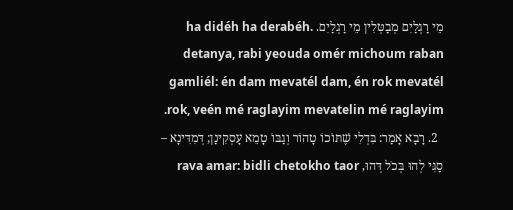מֵי רַגְלַיִם מְבַטְּלִין מֵי רַגְלַיִם. ha didéh ha derabéh. detanya, rabi yeouda omér michoum raban gamliél: én dam mevatél dam, én rok mevatél rok, veén mé raglayim mevatelin mé raglayim.
  2. רָבָא אָמַר: בִּדְלִי שֶׁתּוֹכוֹ טָהוֹר וְגַבּוֹ טָמֵא עָסְקִינַן; דְּמִדִּינָא – סַגִּי לְהוּ בְּכֹל דְּהוּ, rava amar: bidli chetokho taor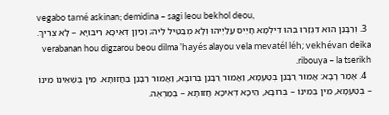vegabo tamé askinan; demidina – sagi leou bekhol deou,
  3. וְרַבָּנַן הוּא דִּגְזַרוּ בְּהוּ דִּילְמָא חָיֵיס עֲלַיְיהוּ וְלָא מְבַטֵּיל לֵיהּ; וְכֵיוָן דְּאִיכָּא רִיבּוּיָא – לָא צְרִיךְ. verabanan hou digzarou beou dilma 'hayés alayou vela mevatél léh; vekhévan deika ribouya – la tserikh.
  4. אָמַר רָבָא: אֲמוּר רַבָּנַן בְּטַעְמָא, וַאֲמוּר רַבָּנַן בְּרוּבָּא, וַאֲמוּר רַבָּנַן בַּחֲזוּתָא. מִין בְּשֶׁאֵינוֹ מִינוֹ – בְּטַעְמָא, מִין בְּמִינוֹ – בְּרוּבָּא, הֵיכָא דְּאִיכָּא חֲזוּתָא – בְּמַרְאֶה.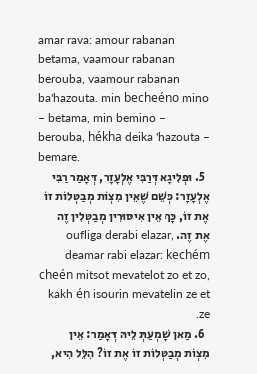amar rava: amour rabanan betama, vaamour rabanan berouba, vaamour rabanan ba'hazouta. min becheéno mino – betama, min bemino – berouba, hékha deika 'hazouta – bemare.
  5. וּפְלִיגָא דְּרַבִּי אֶלְעָזָר, דְּאָמַר רַבִּי אֶלְעָזָר: כְּשֵׁם שֶׁאֵין מִצְוֹת מְבַטְּלוֹת זוֹ אֶת זוֹ, כָּךְ אֵין אִיסּוּרִין מְבַטְּלִין זֶה אֶת זֶה. oufliga derabi elazar, deamar rabi elazar: kechém cheén mitsot mevatelot zo et zo, kakh én isourin mevatelin ze et ze.
  6. מַאן שָׁמְעַתְּ לֵיהּ דְּאָמַר: אֵין מִצְוֹת מְבַטְּלוֹת זוֹ אֶת זוֹ? הִלֵּל הִיא,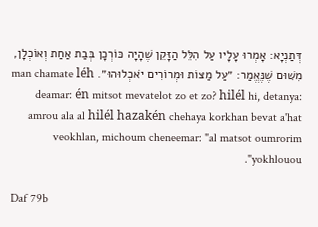דְּתַנְיָא: אָמְרוּ עָלָיו עַל הִלֵּל הַזָּקֵן שֶׁהָיָה כּוֹרְכָן בְּבַת אַחַת וְאוֹכְלָן, מִשּׁוּם שֶׁנֶּאֱמַר: ״עַל מַצּוֹת וּמְרוֹרִים יֹאכְלוּהוּ״. man chamate léh deamar: én mitsot mevatelot zo et zo? hilél hi, detanya: amrou ala al hilél hazakén chehaya korkhan bevat a'hat veokhlan, michoum cheneemar: "al matsot oumrorim yokhlouou".

Daf 79b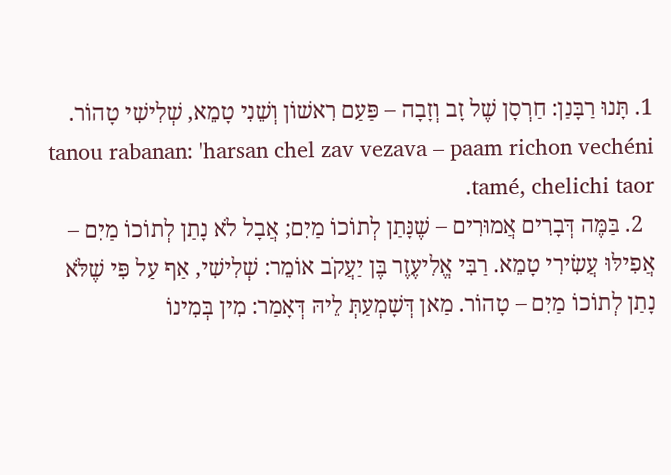1. תָּנוּ רַבָּנַן: חַרְסָן שֶׁל זָב וְזָבָה – פַּעַם רִאשׁוֹן וְשֵׁנִי טָמֵא, שְׁלִישִׁי טָהוֹר. tanou rabanan: 'harsan chel zav vezava – paam richon vechéni tamé, chelichi taor.
  2. בַּמֶּה דְּבָרִים אֲמוּרִים – שֶׁנָּתַן לְתוֹכוֹ מַיִם; אֲבָל לֹא נָתַן לְתוֹכוֹ מַיִם – אֲפִילּוּ עֲשִׂירִי טָמֵא. רַבִּי אֱלִיעֶזֶר בֶּן יַעֲקֹב אוֹמֵר: שְׁלִישִׁי, אַף עַל פִּי שֶׁלֹּא נָתַן לְתוֹכוֹ מַיִם – טָהוֹר. מַאן דְּשָׁמְעַתְּ לֵיהּ דְּאָמַר: מִין בְּמִינוֹ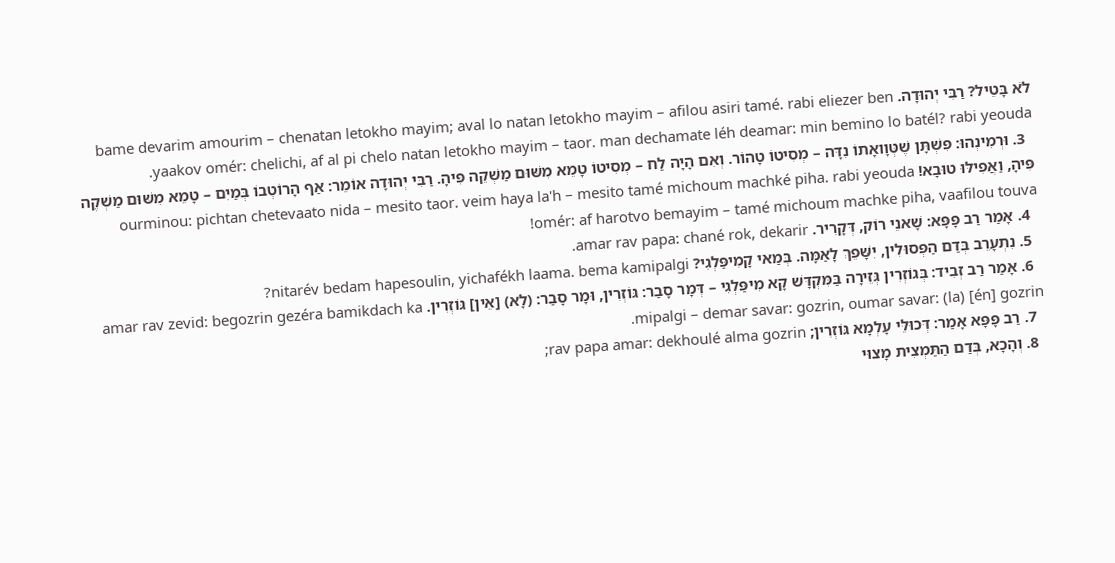לֹא בָּטֵיל? רַבִּי יְהוּדָה. bame devarim amourim – chenatan letokho mayim; aval lo natan letokho mayim – afilou asiri tamé. rabi eliezer ben yaakov omér: chelichi, af al pi chelo natan letokho mayim – taor. man dechamate léh deamar: min bemino lo batél? rabi yeouda.
  3. וּרְמִינְהוּ: פִּשְׁתָּן שֶׁטְּוָואָתוֹ נִדָּה – מְסִיטוֹ טָהוֹר. וְאִם הָיָה לַח – מְסִיטוֹ טָמֵא מִשּׁוּם מַשְׁקֵה פִּיהָ. רַבִּי יְהוּדָה אוֹמֵר: אַף הָרוֹטְבוֹ בְּמַיִם – טָמֵא מִשּׁוּם מַשְׁקֶה פִּיהָ, וַאֲפִילּוּ טוּבָא! ourminou: pichtan chetevaato nida – mesito taor. veim haya la'h – mesito tamé michoum machké piha. rabi yeouda omér: af harotvo bemayim – tamé michoum machke piha, vaafilou touva!
  4. אָמַר רַב פָּפָּא: שָׁאנֵי רוֹק, דְּקָרִיר. amar rav papa: chané rok, dekarir.
  5. נִתְעָרֵב בְּדַם הַפְּסוּלִין, יִשָּׁפֵךְ לָאַמָּה. בְּמַאי קָמִיפַּלְגִי? nitarév bedam hapesoulin, yichafékh laama. bema kamipalgi?
  6. אָמַר רַב זְבִיד: בְּגוֹזְרִין גְּזֵירָה בַּמִּקְדָּשׁ קָא מִיפַּלְגִי – דְּמָר סָבַר: גּוֹזְרִין, וּמָר סָבַר: (לָא) [אֵין] גּוֹזְרִין. amar rav zevid: begozrin gezéra bamikdach ka mipalgi – demar savar: gozrin, oumar savar: (la) [én] gozrin.
  7. רַב פָּפָּא אָמַר: דְּכוּלֵּי עָלְמָא גּוֹזְרִין; rav papa amar: dekhoulé alma gozrin;
  8. וְהָכָא, בְּדַם הַתַּמְצִית מָצוּי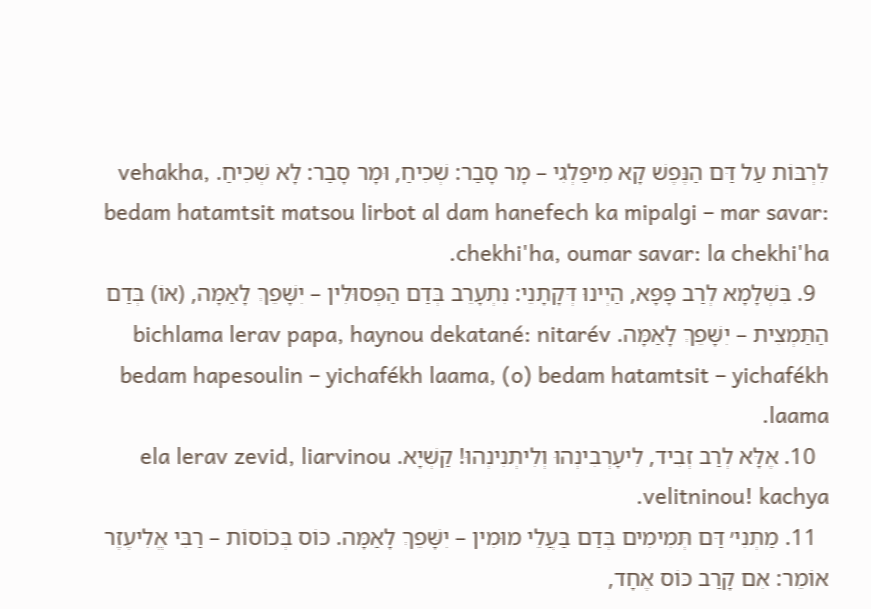לִרְבּוֹת עַל דַּם הַנֶּפֶשׁ קָא מִיפַּלְגִי – מָר סָבַר: שְׁכִיחַ, וּמָר סָבַר: לָא שְׁכִיחַ. vehakha, bedam hatamtsit matsou lirbot al dam hanefech ka mipalgi – mar savar: chekhi'ha, oumar savar: la chekhi'ha.
  9. בִּשְׁלָמָא לְרַב פָּפָּא, הַיְינוּ דְּקָתָנֵי: נִתְעָרֵב בְּדַם הַפְּסוּלִין – יִשָּׁפֵךְ לָאַמָּה, (אוֹ) בְּדַם הַתַּמְצִית – יִשָּׁפֵךְ לָאַמָּה. bichlama lerav papa, haynou dekatané: nitarév bedam hapesoulin – yichafékh laama, (o) bedam hatamtsit – yichafékh laama.
  10. אֶלָּא לְרַב זְבִיד, לִיעָרְבִינְהוּ וְלִיתְנִינְהוּ! קַשְׁיָא. ela lerav zevid, liarvinou velitninou! kachya.
  11. מַתְנִי׳ דַּם תְּמִימִים בְּדַם בַּעֲלֵי מוּמִין – יִשָּׁפֵךְ לָאַמָּה. כּוֹס בְּכוֹסוֹת – רַבִּי אֱלִיעֶזֶר אוֹמֵר: אִם קָרַב כּוֹס אֶחָד,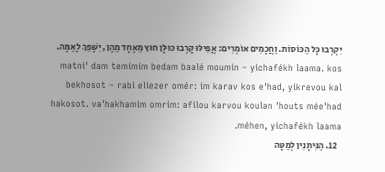יִקְרְבוּ כָּל הַכּוֹסוֹת. וַחֲכָמִים אוֹמְרִים: אֲפִילּוּ קָרְבוּ כּוּלָּן חוּץ מֵאֶחָד מֵהֶן, יִשָּׁפֵךְ לָאַמָּה. matni' dam temimim bedam baalé moumin – yichafékh laama. kos bekhosot – rabi eliezer omér: im karav kos e'had, yikrevou kal hakosot. va'hakhamim omrim: afilou karvou koulan 'houts mée'had méhen, yichafékh laama.
  12. הַנִּיתָּנִין לְמַטָּה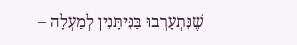שֶׁנִּתְעָרְבוּ בַּנִּיתָּנִין לְמַעְלָה –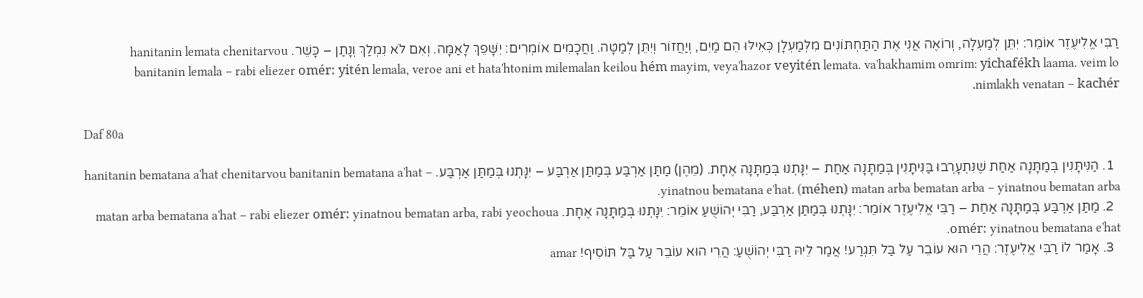רַבִּי אֱלִיעֶזֶר אוֹמֵר: יִתֵּן לְמַעְלָה, וְרוֹאֶה אֲנִי אֶת הַתַּחְתּוֹנִים מִלְּמַעְלָן כְּאִילּוּ הֵם מַיִם, וְיַחֲזוֹר וְיִתֵּן לְמַטָּה. וַחֲכָמִים אוֹמְרִים: יִשָּׁפֵךְ לָאַמָּה. וְאִם לֹא נִמְלַךְ וְנָתַן – כָּשֵׁר. hanitanin lemata chenitarvou banitanin lemala – rabi eliezer omér: yitén lemala, veroe ani et hata'htonim milemalan keilou hém mayim, veya'hazor veyitén lemata. va'hakhamim omrim: yichafékh laama. veim lo nimlakh venatan – kachér.

Daf 80a

  1. הַנִּיתָּנִין בְּמַתָּנָה אַחַת שֶׁנִּתְעָרְבוּ בַּנִּיתָּנִין בְּמַתָּנָה אַחַת – יִנָּתְנוּ בְּמַתָּנָה אֶחָת. (מֵהֶן) מַתַּן אַרְבַּע בְּמַתַּן אַרְבַּע – יִנָּתְנוּ בְּמַתַּן אַרְבַּע. hanitanin bematana a'hat chenitarvou banitanin bematana a'hat – yinatnou bematana e'hat. (méhen) matan arba bematan arba – yinatnou bematan arba.
  2. מַתַּן אַרְבַּע בְּמַתָּנָה אַחַת – רַבִּי אֱלִיעֶזֶר אוֹמֵר: יִנָּתְנוּ בְּמַתַּן אַרְבַּע, רַבִּי יְהוֹשֻׁעַ אוֹמֵר: יִנָּתְנוּ בְּמַתָּנָה אֶחָת. matan arba bematana a'hat – rabi eliezer omér: yinatnou bematan arba, rabi yeochoua omér: yinatnou bematana e'hat.
  3. אָמַר לוֹ רַבִּי אֱלִיעֶזֶר: הֲרֵי הוּא עוֹבֵר עַל בַּל תִּגְרַע! אֲמַר לֵיהּ רַבִּי יְהוֹשֻׁעַ: הֲרֵי הוּא עוֹבֵר עַל בַּל תּוֹסִיף! amar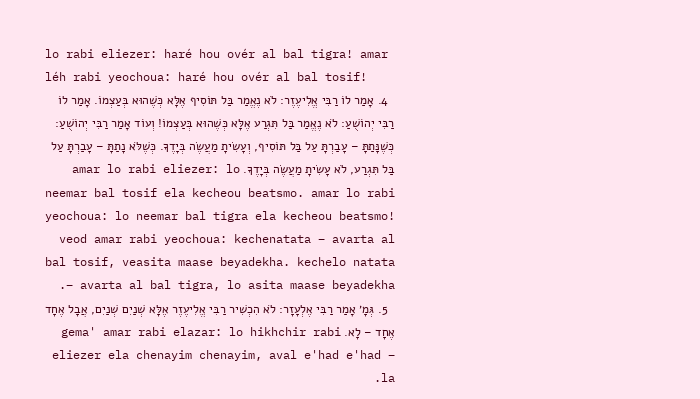lo rabi eliezer: haré hou ovér al bal tigra! amar léh rabi yeochoua: haré hou ovér al bal tosif!
  4. אָמַר לוֹ רַבִּי אֱלִיעֶזֶר: לֹא נֶאֱמַר בַּל תּוֹסִיף אֶלָּא כְּשֶׁהוּא בְּעַצְמוֹ. אָמַר לוֹ רַבִּי יְהוֹשֻׁעַ: לֹא נֶאֱמַר בַּל תִּגְרַע אֶלָּא כְּשֶׁהוּא בְּעַצְמוֹ! וְעוֹד אָמַר רַבִּי יְהוֹשֻׁעַ: כְּשֶׁנָּתַתָּ – עָבַרְתָּ עַל בַּל תּוֹסִיף, וְעָשִׂיתָ מַעֲשֶׂה בְּיָדֶךָ. כְּשֶׁלֹּא נָתַתָּ – עָבַרְתָּ עַל בַּל תִּגְרַע, לֹא עָשִׂיתָ מַעֲשֶׂה בְּיָדֶךָ. amar lo rabi eliezer: lo neemar bal tosif ela kecheou beatsmo. amar lo rabi yeochoua: lo neemar bal tigra ela kecheou beatsmo! veod amar rabi yeochoua: kechenatata – avarta al bal tosif, veasita maase beyadekha. kechelo natata – avarta al bal tigra, lo asita maase beyadekha.
  5. גְּמָ׳ אָמַר רַבִּי אֶלְעָזָר: לֹא הִכְשִׁיר רַבִּי אֱלִיעֶזֶר אֶלָּא שְׁנַיִם שְׁנַיִם, אֲבָל אֶחָד אֶחָד – לָא. gema' amar rabi elazar: lo hikhchir rabi eliezer ela chenayim chenayim, aval e'had e'had – la.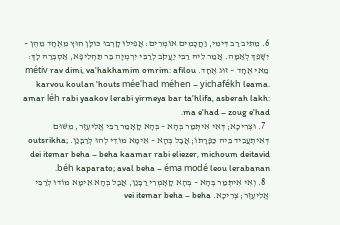6. מֵתִיב רַב דִּימִי, וַחֲכָמִים אוֹמְרִים: אֲפִילּוּ קָרְבוּ כּוּלָּן חוּץ מֵאֶחָד מֵהֶן – יִשָּׁפֵךְ לְאַמָּה. אֲמַר לֵיהּ רַבִּי יַעֲקֹב לְרַבִּי יִרְמְיָה בַּר תַּחְלִיפָא, אַסְבְּרַהּ לָךְ: מַאי אֶחָד – זוּג אֶחָד. métiv rav dimi, va'hakhamim omrim: afilou karvou koulan 'houts mée'had méhen – yichafékh leama. amar léh rabi yaakov lerabi yirmeya bar ta'hlifa, asberah lakh: ma e'had – zoug e'had.
  7. וּצְרִיכָא; דְּאִי אִיתְּמַר בְּהָא – בְּהָא קָאָמַר רַבִּי אֱלִיעֶזֶר, מִשּׁוּם דְּאִיתְעֲבִיד בֵּיהּ כַּפָּרָתוֹ; אֲבָל בְּהָא – אֵימָא מוֹדֵי לְהוּ לְרַבָּנַן. outsrikha; dei itemar beha – beha kaamar rabi eliezer, michoum deitavid béh kaparato; aval beha – éma modé leou lerabanan.
  8. וְאִי אִיתְּמַר בְּהָא – בְּהָא קָאָמְרִי רַבָּנַן, אֲבָל בְּהָא אֵימָא מוֹדוּ לְרַבִּי אֱלִיעֶזֶר; צְרִיכָא. vei itemar beha – beha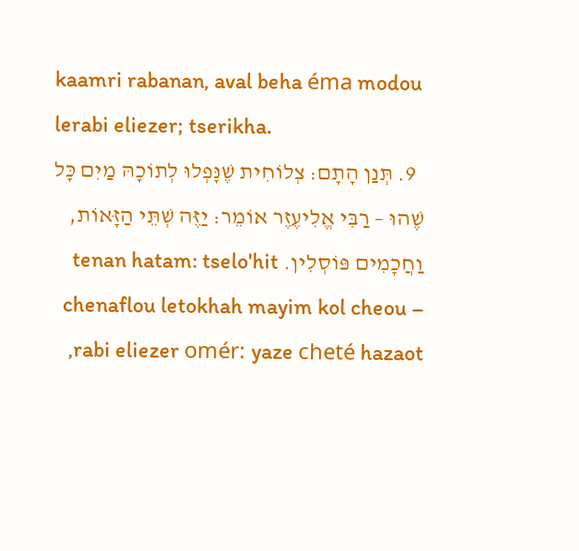kaamri rabanan, aval beha éma modou lerabi eliezer; tserikha.
  9. תְּנַן הָתָם: צְלוֹחִית שֶׁנָּפְלוּ לְתוֹכָהּ מַיִם כׇּל שֶׁהוּ – רַבִּי אֱלִיעֶזֶר אוֹמֵר: יַזֶּה שְׁתֵּי הַזָּאוֹת, וַחֲכָמִים פּוֹסְלִין. tenan hatam: tselo'hit chenaflou letokhah mayim kol cheou – rabi eliezer omér: yaze cheté hazaot,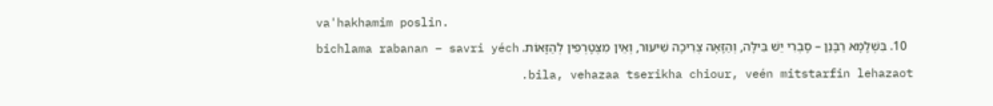va'hakhamim poslin.
  10. בִּשְׁלָמָא רַבָּנַן – סָבְרִי יֵשׁ בִּילָּה, וְהַזָּאָה צְרִיכָה שִׁיעוּר, וְאֵין מִצְטָרְפִין לְהַזָּאוֹת. bichlama rabanan – savri yéch bila, vehazaa tserikha chiour, veén mitstarfin lehazaot.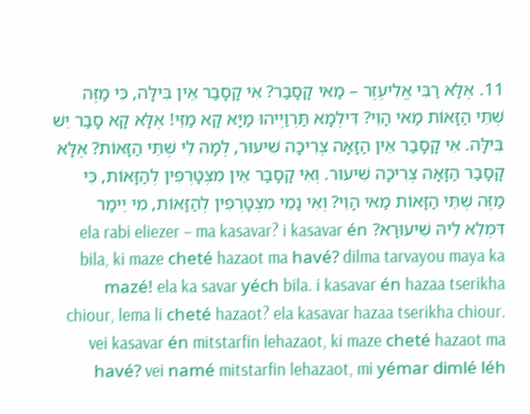11. אֶלָּא רַבִּי אֱלִיעֶזֶר – מַאי קָסָבַר? אִי קָסָבַר אֵין בִּילָּה, כִּי מַזֶּה שְׁתֵּי הַזָּאוֹת מַאי הָוֵי? דִּילְמָא תַּרְוַיְיהוּ מַיָּא קָא מַזֵּי! אֶלָּא קָא סָבַר יֵשׁ בִּילָּה. אִי קָסָבַר אֵין הַזָּאָה צְרִיכָה שִׁיעוּר, לְמָה לִי שְׁתֵּי הַזָּאוֹת? אֶלָּא קָסָבַר הַזָּאָה צְרִיכָה שִׁיעוּר. וְאִי קָסָבַר אֵין מִצְטָרְפִין לְהַזָּאוֹת, כִּי מַזֶּה שְׁתֵּי הַזָּאוֹת מַאי הָוֵי? וְאִי נָמֵי מִצְטָרְפִין לְהַזָּאוֹת, מִי יֵימַר דִּמְלֵא לֵיהּ שִׁיעוּרָא? ela rabi eliezer – ma kasavar? i kasavar én bila, ki maze cheté hazaot ma havé? dilma tarvayou maya ka mazé! ela ka savar yéch bila. i kasavar én hazaa tserikha chiour, lema li cheté hazaot? ela kasavar hazaa tserikha chiour. vei kasavar én mitstarfin lehazaot, ki maze cheté hazaot ma havé? vei namé mitstarfin lehazaot, mi yémar dimlé léh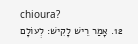chioura?
  12. אָמַר רֵישׁ לָקִישׁ: לְעוֹלָם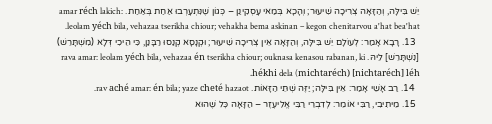יֵשׁ בִּילָּה, וְהַזָּאָה צְרִיכָה שִׁיעוּר; וְהָכָא בְּמַאי עָסְקִינַן – כְּגוֹן שֶׁנִּתְעָרְבוּ אַחַת בְּאַחַת. amar réch lakich: leolam yéch bila, vehazaa tserikha chiour; vehakha bema askinan – kegon chenitarvou a'hat bea'hat.
  13. רָבָא אָמַר: לְעוֹלָם יֵשׁ בִּילָּה, וְהַזָּאָה אֵין צְרִיכָה שִׁיעוּר; וּקְנָסָא קְנַסוּ רַבָּנַן, כִּי הֵיכִי דְּלָא (מִשְׁתָּרֵשׁ) [נִשְׁתָּרֵשׁ] לֵיהּ. rava amar: leolam yéch bila, vehazaa én tserikha chiour; ouknasa kenasou rabanan, ki hékhi dela (michtaréch) [nichtaréch] léh.
  14. רַב אָשֵׁי אָמַר: אֵין בִּילָּה; יַזֶּה שְׁתֵּי הַזָּאוֹת. rav aché amar: én bila; yaze cheté hazaot.
  15. מֵיתִיבִי, רַבִּי אוֹמֵר: לְדִבְרֵי רַבִּי אֱלִיעֶזֶר – הַזָּאָה כׇּל שֶׁהוּא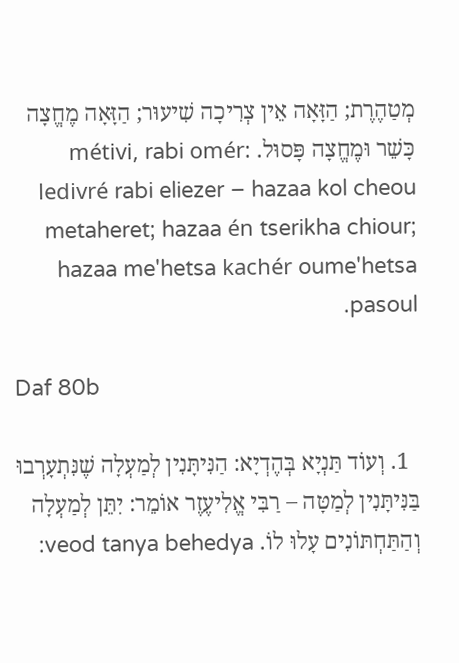מְטַהֶרֶת; הַזָּאָה אֵין צְרִיכָה שִׁיעוּר; הַזָּאָה מֶחֱצָה כָּשֵׁר וּמֶחֱצָה פָּסוּל. métivi, rabi omér: ledivré rabi eliezer – hazaa kol cheou metaheret; hazaa én tserikha chiour; hazaa me'hetsa kachér oume'hetsa pasoul.

Daf 80b

  1. וְעוֹד תַּנְיָא בְּהֶדְיָא: הַנִּיתָּנִין לְמַעְלָה שֶׁנִּתְעָרְבוּ בַּנִּיתָּנִין לְמַטָּה – רַבִּי אֱלִיעֶזֶר אוֹמֵר: יִתֵּן לְמַעְלָה וְהַתַּחְתּוֹנִים עָלוּ לוֹ. veod tanya behedya: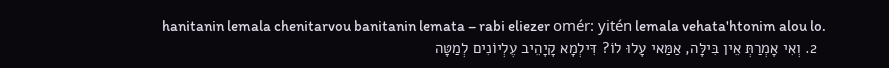hanitanin lemala chenitarvou banitanin lemata – rabi eliezer omér: yitén lemala vehata'htonim alou lo.
  2. וְאִי אָמְרַתְּ אֵין בִּילָּה, אַמַּאי עָלוּ לוֹ? דִּילְמָא קָיָהֵיב עֶלְיוֹנִים לְמַטָּה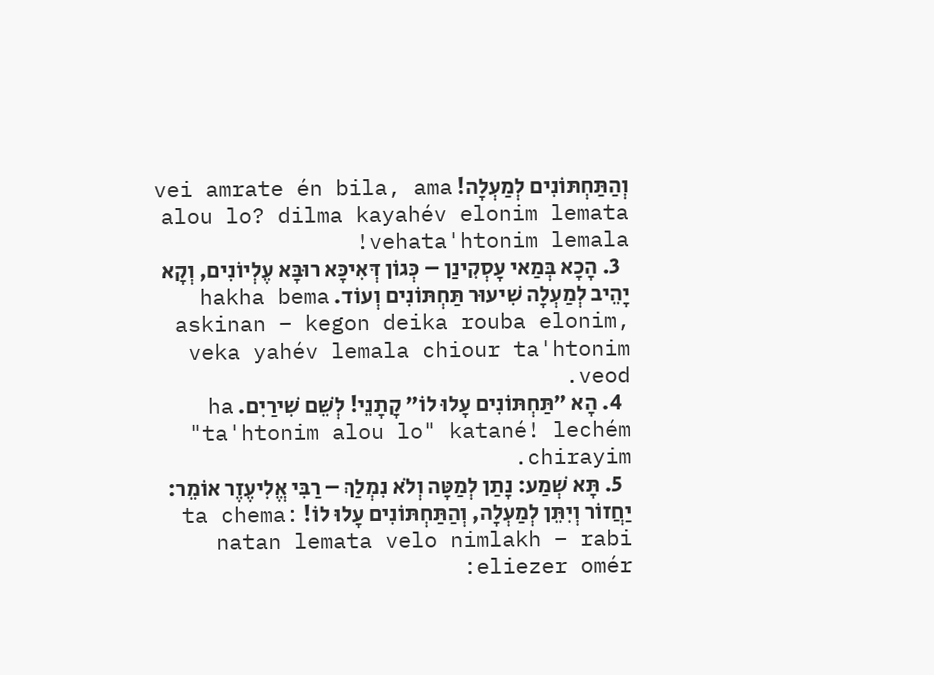וְהַתַּחְתּוֹנִים לְמַעְלָה! vei amrate én bila, ama alou lo? dilma kayahév elonim lemata vehata'htonim lemala!
  3. הָכָא בְּמַאי עָסְקִינַן – כְּגוֹן דְּאִיכָּא רוּבָּא עֶלְיוֹנִים, וְקָא יָהֵיב לְמַעְלָה שִׁיעוּר תַּחְתּוֹנִים וְעוֹד. hakha bema askinan – kegon deika rouba elonim, veka yahév lemala chiour ta'htonim veod.
  4. הָא ״תַּחְתּוֹנִים עָלוּ לוֹ״ קָתָנֵי! לְשֵׁם שִׁירַיִם. ha "ta'htonim alou lo" katané! lechém chirayim.
  5. תָּא שְׁמַע: נָתַן לְמַטָּה וְלֹא נִמְלַךְ – רַבִּי אֱלִיעֶזֶר אוֹמֵר: יַחֲזוֹר וְיִתֵּן לְמַעְלָה, וְהַתַּחְתּוֹנִים עָלוּ לוֹ! ta chema: natan lemata velo nimlakh – rabi eliezer omér: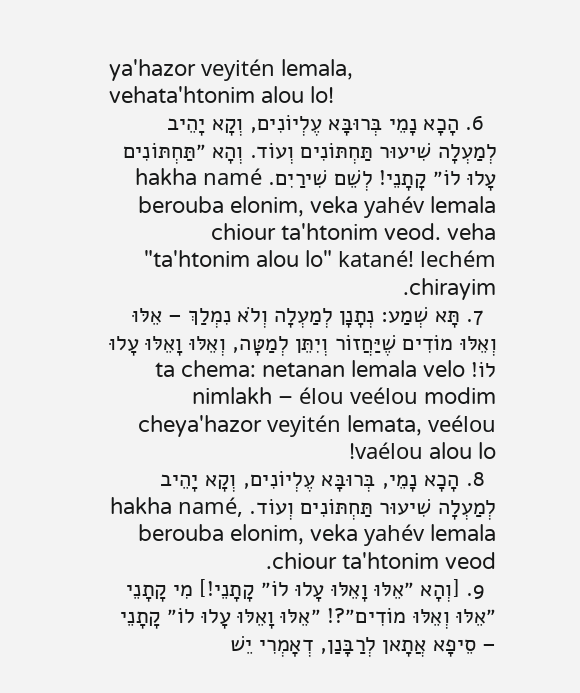ya'hazor veyitén lemala, vehata'htonim alou lo!
  6. הָכָא נָמֵי בְּרוּבָּא עֶלְיוֹנִים, וְקָא יָהֵיב לְמַעְלָה שִׁיעוּר תַּחְתּוֹנִים וְעוֹד. וְהָא ״תַּחְתּוֹנִים עָלוּ לוֹ״ קָתָנֵי! לְשֵׁם שִׁירַיִם. hakha namé berouba elonim, veka yahév lemala chiour ta'htonim veod. veha "ta'htonim alou lo" katané! lechém chirayim.
  7. תָּא שְׁמַע: נְתָנָן לְמַעְלָה וְלֹא נִמְלַךְ – אֵלּוּ וְאֵלּוּ מוֹדִים שֶׁיַּחֲזוֹר וְיִתֵּן לְמַטָּה, וְאֵלּוּ וָאֵלּוּ עָלוּ לוֹ! ta chema: netanan lemala velo nimlakh – élou veélou modim cheya'hazor veyitén lemata, veélou vaélou alou lo!
  8. הָכָא נָמֵי, בְּרוּבָּא עֶלְיוֹנִים, וְקָא יָהֵיב לְמַעְלָה שִׁיעוּר תַּחְתּוֹנִים וְעוֹד. hakha namé, berouba elonim, veka yahév lemala chiour ta'htonim veod.
  9. [וְהָא ״אֵלּוּ וָאֵלּוּ עָלוּ לוֹ״ קָתָנֵי!] מִי קָתָנֵי ״אֵלּוּ וְאֵלּוּ מוֹדִים״?! ״אֵלּוּ וָאֵלּוּ עָלוּ לוֹ״ קָתָנֵי – סֵיפָא אֲתָאן לְרַבָּנַן, דְאָמְרִי יֵשׁ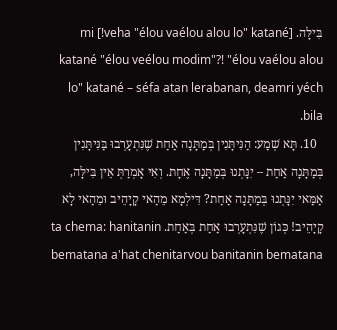בִּילָּה. [veha "élou vaélou alou lo" katané!] mi katané "élou veélou modim"?! "élou vaélou alou lo" katané – séfa atan lerabanan, deamri yéch bila.
  10. תָּא שְׁמַע: הַנִּיתָּנִין בְּמַתָּנָה אַחַת שֶׁנִּתְעָרְבוּ בַּנִּיתָּנִין בְּמַתָּנָה אַחַת – יִנָּתְנוּ בְּמַתָּנָה אֶחָת. וְאִי אָמְרַתְּ אֵין בִּילָּה, אַמַּאי יִנָּתְנוּ בְּמַתָּנָה אַחַת? דִּילְמָא מֵהַאי קָיָהֵיב וּמֵהַאי לָא קָיָהֵיב! כְּגוֹן שֶׁנִּתְעָרְבוּ אַחַת בְּאַחַת. ta chema: hanitanin bematana a'hat chenitarvou banitanin bematana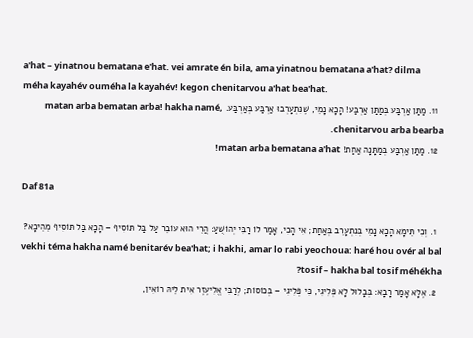a'hat – yinatnou bematana e'hat. vei amrate én bila, ama yinatnou bematana a'hat? dilma méha kayahév ouméha la kayahév! kegon chenitarvou a'hat bea'hat.
  11. מַתַּן אַרְבַּע בְּמַתַּן אַרְבַּע! הָכָא נָמֵי, שֶׁנִּתְעָרְבוּ אַרְבַּע בְּאַרְבַּע. matan arba bematan arba! hakha namé, chenitarvou arba bearba.
  12. מַתַּן אַרְבַּע בְּמַתָּנָה אַחַת! matan arba bematana a'hat!

Daf 81a

  1. וְכִי תֵּימָא הָכָא נָמֵי בְּנִתְעָרֵב בְּאַחַת; אִי הָכִי, אָמַר לוֹ רַבִּי יְהוֹשֻׁעַ: הֲרֵי הוּא עוֹבֵר עַל בַּל תּוֹסִיף – הָכָא בַּל תּוֹסִיף מֵהֵיכָא? vekhi téma hakha namé benitarév bea'hat; i hakhi, amar lo rabi yeochoua: haré hou ovér al bal tosif – hakha bal tosif méhékha?
  2. אֶלָּא אָמַר רָבָא: בְּבָלוּל לָא פְּלִיגִי, כִּי פְּלִיגִי – בְּכוֹסוֹת; לְרַבִּי אֱלִיעֶזֶר אִית לֵיהּ רוֹאִין,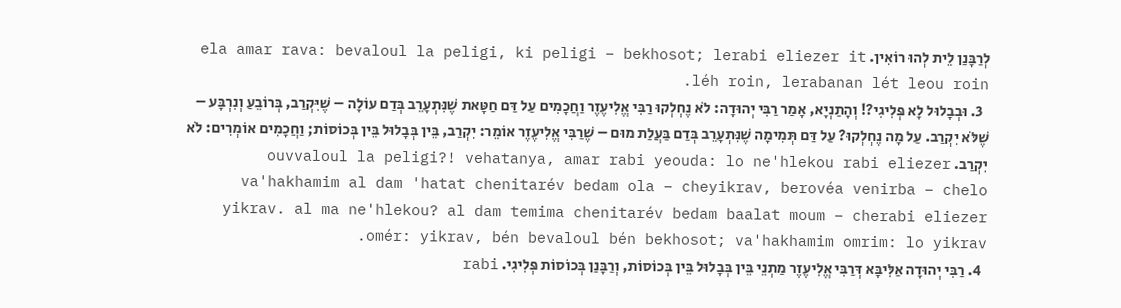לְרַבָּנַן לֵית לְהוּ רוֹאִין. ela amar rava: bevaloul la peligi, ki peligi – bekhosot; lerabi eliezer it léh roin, lerabanan lét leou roin.
  3. וּבְבָלוּל לָא פְּלִיגִי?! וְהָתַנְיָא, אָמַר רַבִּי יְהוּדָה: לֹא נֶחְלְקוּ רַבִּי אֱלִיעֶזֶר וַחֲכָמִים עַל דַּם חַטָּאת שֶׁנִּתְעָרֵב בְּדַם עוֹלָה – שֶׁיִּקְרַב, בְּרוֹבֵעַ וְנִרְבָּע – שֶׁלֹּא יִקְרַב. עַל מָה נֶחְלְקוּ? עַל דַּם תְּמִימָה שֶׁנִּתְעָרֵב בְּדַם בַּעֲלַת מוּם – שֶׁרַבִּי אֱלִיעֶזֶר אוֹמֵר: יִקְרַב, בֵּין בְּבָלוּל בֵּין בְּכוֹסוֹת; וַחֲכָמִים אוֹמְרִים: לֹא יִקְרַב. ouvvaloul la peligi?! vehatanya, amar rabi yeouda: lo ne'hlekou rabi eliezer va'hakhamim al dam 'hatat chenitarév bedam ola – cheyikrav, berovéa venirba – chelo yikrav. al ma ne'hlekou? al dam temima chenitarév bedam baalat moum – cherabi eliezer omér: yikrav, bén bevaloul bén bekhosot; va'hakhamim omrim: lo yikrav.
  4. רַבִּי יְהוּדָה אַלִּיבָּא דְּרַבִּי אֱלִיעֶזֶר מַתְנֵי בֵּין בְּבָלוּל בֵּין בְּכוֹסוֹת, וְרַבָּנַן בְּכוֹסוֹת פְּלִיגִי. rabi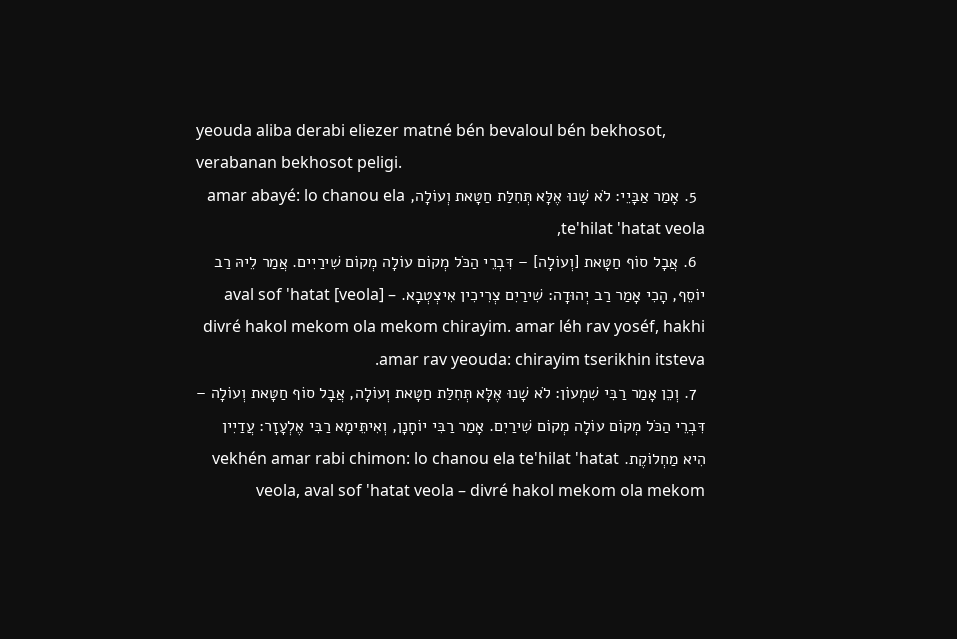yeouda aliba derabi eliezer matné bén bevaloul bén bekhosot, verabanan bekhosot peligi.
  5. אָמַר אַבָּיֵי: לֹא שָׁנוּ אֶלָּא תְּחִלַּת חַטָּאת וְעוֹלָה, amar abayé: lo chanou ela te'hilat 'hatat veola,
  6. אֲבָל סוֹף חַטָּאת [וְעוֹלָה] – דִּבְרֵי הַכֹּל מְקוֹם עוֹלָה מְקוֹם שִׁירַיִים. אֲמַר לֵיהּ רַב יוֹסֵף, הָכִי אָמַר רַב יְהוּדָה: שִׁירַיִם צְרִיכִין אִיצְטְבָא. aval sof 'hatat [veola] – divré hakol mekom ola mekom chirayim. amar léh rav yoséf, hakhi amar rav yeouda: chirayim tserikhin itsteva.
  7. וְכֵן אָמַר רַבִּי שִׁמְעוֹן: לֹא שָׁנוּ אֶלָּא תְּחִלַּת חַטָּאת וְעוֹלָה, אֲבָל סוֹף חַטָּאת וְעוֹלָה – דִּבְרֵי הַכֹּל מְקוֹם עוֹלָה מְקוֹם שִׁירַיִם. אָמַר רַבִּי יוֹחָנָן, וְאִיתֵּימָא רַבִּי אֶלְעָזָר: עֲדַיִין הִיא מַחְלוֹקֶת. vekhén amar rabi chimon: lo chanou ela te'hilat 'hatat veola, aval sof 'hatat veola – divré hakol mekom ola mekom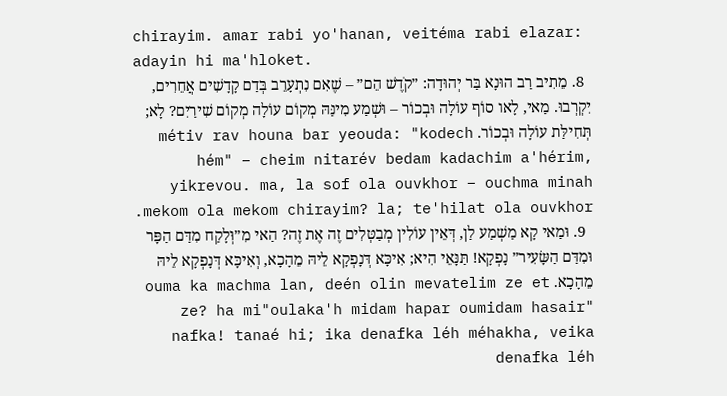chirayim. amar rabi yo'hanan, veitéma rabi elazar: adayin hi ma'hloket.
  8. מֵתִיב רַב הוּנָא בַּר יְהוּדָה: ״קֹדֶשׁ הֵם״ – שֶׁאִם נִתְעָרֵב בְּדַם קָדָשִׁים אֲחֵרִים, יִקְרְבוּ. מַאי, לָאו סוֹף עוֹלָה וּבְכוֹר – וּשְׁמַע מִינַּהּ מְקוֹם עוֹלָה מְקוֹם שִׁירַיִם? לָא; תְּחִילַּת עוֹלָה וּבְכוֹר. métiv rav houna bar yeouda: "kodech hém" – cheim nitarév bedam kadachim a'hérim, yikrevou. ma, la sof ola ouvkhor – ouchma minah mekom ola mekom chirayim? la; te'hilat ola ouvkhor.
  9. וּמַאי קָא מַשְׁמַע לַן, דְּאֵין עוֹלִין מְבַטְּלִים זֶה אֶת זֶה? הַאי מִ״וְּלָקַח מִדַּם הַפָּר וּמִדַּם הַשָּׂעִיר״ נָפְקָא! תַּנָּאֵי הִיא; אִיכָּא דְּנָפְקָא לֵיהּ מֵהָכָא, וְאִיכָּא דְּנָפְקָא לֵיהּ מֵהָכָא. ouma ka machma lan, deén olin mevatelim ze et ze? ha mi"oulaka'h midam hapar oumidam hasair" nafka! tanaé hi; ika denafka léh méhakha, veika denafka léh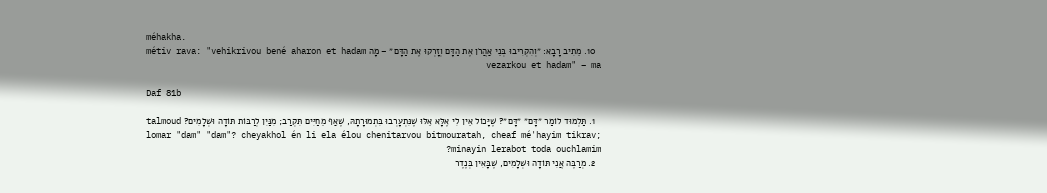méhakha.
  10. מֵתִיב רָבָא: ״וְהִקְרִיבוּ בְּנֵי אַהֲרֹן אֶת הַדָּם וְזָרְקוּ אֶת הַדָּם״ – מָה métiv rava: "vehikrivou bené aharon et hadam vezarkou et hadam" – ma

Daf 81b

  1. תַּלְמוּד לוֹמַר ״דָּם״ ״דָּם״? שֶׁיָּכוֹל אֵין לִי אֶלָּא אֵלּוּ שֶׁנִּתְעָרְבוּ בִּתְמוּרָתָהּ, שֶׁאַף מֵחַיִּים תִּקְרַב; מִנַּיִן לְרַבּוֹת תּוֹדָה וּשְׁלָמִים? talmoud lomar "dam" "dam"? cheyakhol én li ela élou chenitarvou bitmouratah, cheaf mé'hayim tikrav; minayin lerabot toda ouchlamim?
  2. מְרַבֶּה אֲנִי תּוֹדָה וּשְׁלָמִים, שֶׁבָּאִין בְּנֶדֶר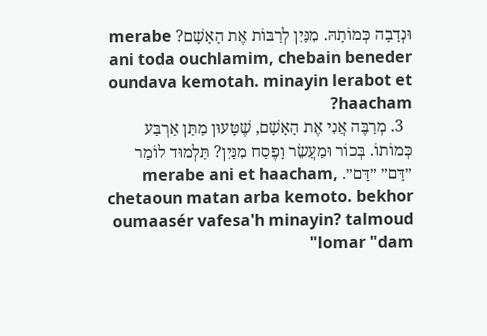וּנְדָבָה כְּמוֹתָהּ. מִנַּיִן לְרַבּוֹת אֶת הָאָשָׁם? merabe ani toda ouchlamim, chebain beneder oundava kemotah. minayin lerabot et haacham?
  3. מְרַבֶּה אֲנִי אֶת הָאָשָׁם, שֶׁטָּעוּן מַתַּן אַרְבַּע כְּמוֹתוֹ. בְּכוֹר וּמַעֲשֵׂר וָפֶסַח מִנַּיִן? תַּלְמוּד לוֹמַר ״דָּם״ ״דָּם״. merabe ani et haacham, chetaoun matan arba kemoto. bekhor oumaasér vafesa'h minayin? talmoud lomar "dam"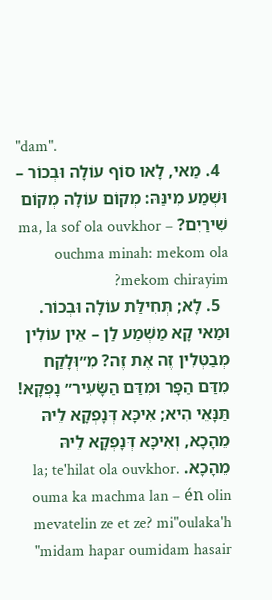"dam".
  4. מַאי, לָאו סוֹף עוֹלָה וּבְכוֹר – וּשְׁמַע מִינַּהּ: מְקוֹם עוֹלָה מְקוֹם שִׁירַיִם? ma, la sof ola ouvkhor – ouchma minah: mekom ola mekom chirayim?
  5. לָא; תְּחִילַּת עוֹלָה וּבְכוֹר. וּמַאי קָא מַשְׁמַע לַן – אֵין עוֹלִין מְבַטְּלִין זֶה אֶת זֶה? מִ״וְּלָקַח מִדַּם הַפָּר וּמִדַּם הַשָּׂעִיר״ נָפְקָא! תַּנָּאֵי הִיא; אִיכָּא דְּנָפְקָא לֵיהּ מֵהָכָא, וְאִיכָּא דְּנָפְקָא לֵיהּ מֵהָכָא. la; te'hilat ola ouvkhor. ouma ka machma lan – én olin mevatelin ze et ze? mi"oulaka'h midam hapar oumidam hasair"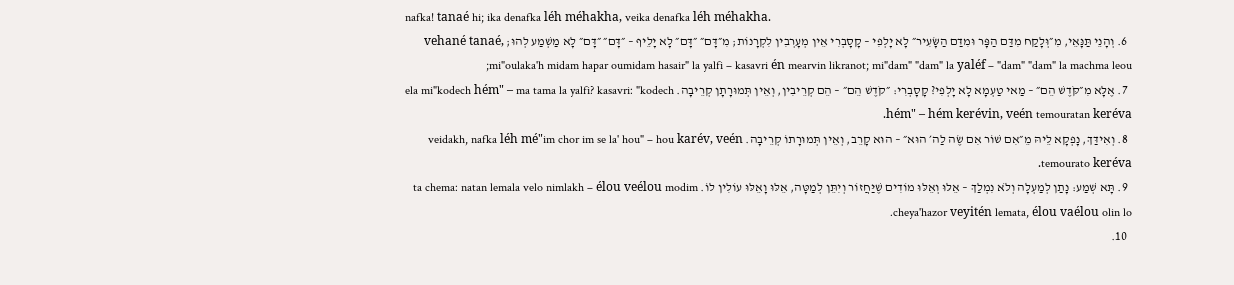nafka! tanaé hi; ika denafka léh méhakha, veika denafka léh méhakha.
  6. וְהָנֵי תַּנָּאֵי, מִ״וְּלָקַח מִדַּם הַפָּר וּמִדַּם הַשָּׂעִיר״ לָא יָלְפִי – קָסָבְרִי אֵין מְעָרְבִין לִקְרָנוֹת; מִ״דָּם״ ״דָּם״ לָא יָלֵיף – ״דָּם״ ״דָּם״ לָא מַשְׁמַע לְהוּ; vehané tanaé, mi"oulaka'h midam hapar oumidam hasair" la yalfi – kasavri én mearvin likranot; mi"dam" "dam" la yaléf – "dam" "dam" la machma leou;
  7. אֶלָּא מִ״קֹּדֶשׁ הֵם״ – מַאי טַעְמָא לָא יָלְפִי? קָסָבְרִי: ״קֹדֶשׁ הֵם״ – הֵם קְרֵיבִין, וְאֵין תְּמוּרָתָן קְרֵיבָה. ela mi"kodech hém" – ma tama la yalfi? kasavri: "kodech hém" – hém kerévin, veén temouratan keréva.
  8. וְאִידַּךְ, נָפְקָא לֵיהּ מֵ״אִם שׁוֹר אִם שֶׂה לַה׳ הוּא״ – הוּא קָרֵב, וְאֵין תְּמוּרָתוֹ קְרֵיבָה. veidakh, nafka léh mé"im chor im se la' hou" – hou karév, veén temourato keréva.
  9. תָּא שְׁמַע: נָתַן לְמַעְלָה וְלֹא נִמְלַךְ – אֵלּוּ וְאֵלּוּ מוֹדִים שֶׁיַּחֲזוֹר וְיִתֵּן לְמַטָּה, אֵלּוּ וָאֵלּוּ עוֹלִין לוֹ. ta chema: natan lemala velo nimlakh – élou veélou modim cheya'hazor veyitén lemata, élou vaélou olin lo.
  10.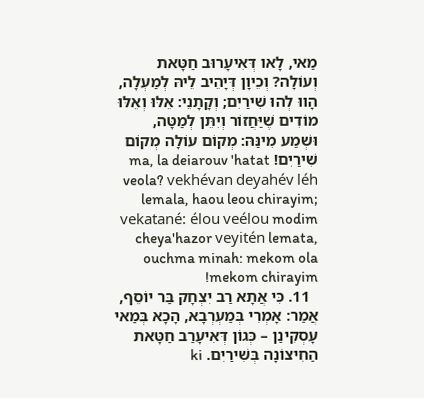מַאי, לָאו דְּאִיעָרוּב חַטָּאת וְעוֹלָה? וְכֵיוָן דְּיָהֵיב לֵיהּ לְמַעְלָה, הָווּ לְהוּ שִׁירַיִם; וְקָתָנֵי: אֵלּוּ וְאֵלּוּ מוֹדִים שֶׁיַּחֲזוֹר וְיִתֵּן לְמַטָּה, וּשְׁמַע מִינַּהּ: מְקוֹם עוֹלָה מְקוֹם שִׁירַיִם! ma, la deiarouv 'hatat veola? vekhévan deyahév léh lemala, haou leou chirayim; vekatané: élou veélou modim cheya'hazor veyitén lemata, ouchma minah: mekom ola mekom chirayim!
  11. כִּי אֲתָא רַב יִצְחָק בַּר יוֹסֵף, אֲמַר: אָמְרִי בְּמַעְרְבָא, הָכָא בְּמַאי עָסְקִינַן – כְּגוֹן דְּאִיעָרַב חַטָּאת הַחִיצוֹנָה בְּשִׁירַיִם. ki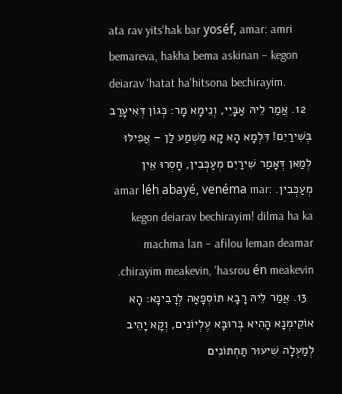ata rav yits'hak bar yoséf, amar: amri bemareva, hakha bema askinan – kegon deiarav 'hatat ha'hitsona bechirayim.
  12. אֲמַר לֵיהּ אַבָּיֵי, וְנֵימָא מָר: כְּגוֹן דְּאִיעָרַב בְּשִׁירַיִם! דִּלְמָא הָא קָא מַשְׁמַע לַן – אֲפִילּוּ לְמַאן דְּאָמַר שִׁירַיִם מְעַכְּבִין, חָסְרוּ אֵין מְעַכְּבִין. amar léh abayé, venéma mar: kegon deiarav bechirayim! dilma ha ka machma lan – afilou leman deamar chirayim meakevin, 'hasrou én meakevin.
  13. אֲמַר לֵיהּ רָבָא תּוֹסְפָאָה לְרָבִינָא: הָא אוֹקֵימְנָא הָהִיא בְּרוּבָּא עֶלְיוֹנִים, וְקָא יָהֵיב לְמַעְלָה שִׁיעוּר תַּחְתּוֹנִים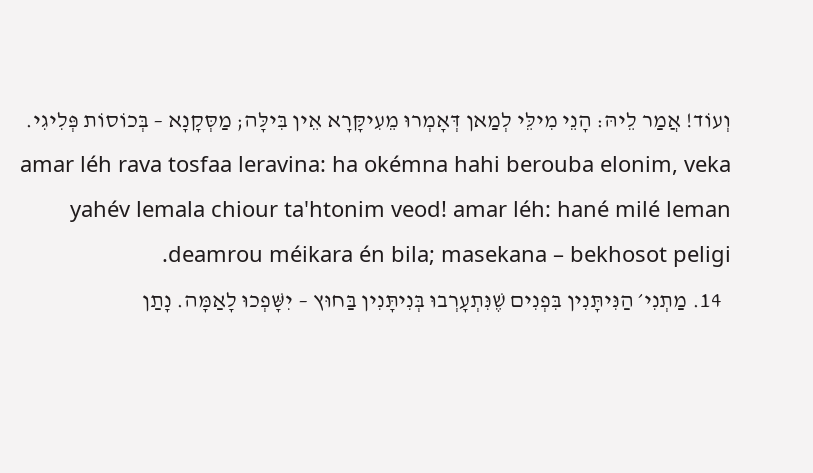וְעוֹד! אֲמַר לֵיהּ: הָנֵי מִילֵּי לְמַאן דְּאָמְרוּ מֵעִיקָּרָא אֵין בִּילָּה; מַסְּקָנָא – בְּכוֹסוֹת פְּלִיגִי. amar léh rava tosfaa leravina: ha okémna hahi berouba elonim, veka yahév lemala chiour ta'htonim veod! amar léh: hané milé leman deamrou méikara én bila; masekana – bekhosot peligi.
  14. מַתְנִי׳ הַנִּיתָּנִין בִּפְנִים שֶׁנִּתְעָרְבוּ בְּנִיתָּנִין בַּחוּץ – יִשָּׁפְכוּ לָאַמָּה. נָתַן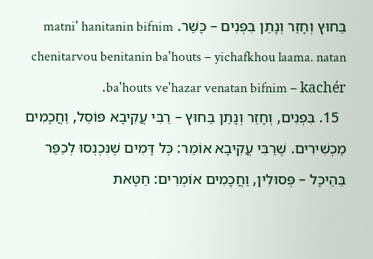בַּחוּץ וְחָזַר וְנָתַן בִּפְנִים – כָּשֵׁר. matni' hanitanin bifnim chenitarvou benitanin ba'houts – yichafkhou laama. natan ba'houts ve'hazar venatan bifnim – kachér.
  15. בִּפְנִים, וְחָזַר וְנָתַן בַּחוּץ – רַבִּי עֲקִיבָא פּוֹסֵל, וַחֲכָמִים מַכְשִׁירִים. שֶׁרַבִּי עֲקִיבָא אוֹמֵר: כׇּל דָּמִים שֶׁנִּכְנְסוּ לְכַפֵּר בַּהֵיכָל – פְּסוּלִין, וַחֲכָמִים אוֹמְרִים: חַטָּאת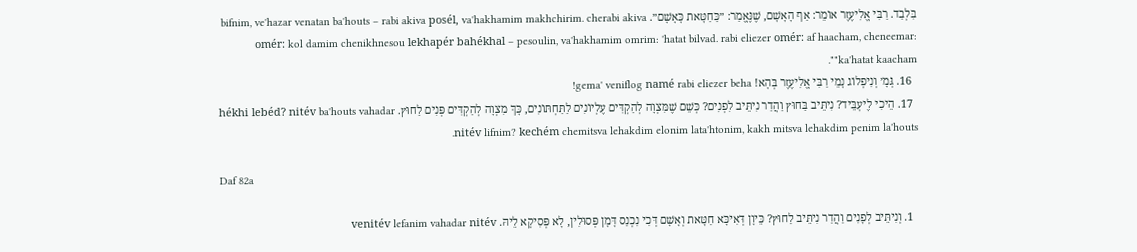בִּלְבַד. רַבִּי אֱלִיעֶזֶר אוֹמֵר: אַף הָאָשָׁם, שֶׁנֶּאֱמַר: ״כַּחַטָּאת כָּאָשָׁם״. bifnim, ve'hazar venatan ba'houts – rabi akiva posél, va'hakhamim makhchirim. cherabi akiva omér: kol damim chenikhnesou lekhapér bahékhal – pesoulin, va'hakhamim omrim: 'hatat bilvad. rabi eliezer omér: af haacham, cheneemar: "ka'hatat kaacham".
  16. גְּמָ׳ וְנִיפְלוֹג נָמֵי רַבִּי אֱלִיעֶזֶר בְּהָא! gema' veniflog namé rabi eliezer beha!
  17. הֵיכִי לֶיעְבֵּיד? נִיתֵּיב בַּחוּץ וַהֲדַר נִיתֵּיב לִפְנִים? כְּשֵׁם שֶׁמִּצְוָה לְהַקְדִּים עֶלְיוֹנִים לַתַּחְתּוֹנִים, כָּךְ מִצְוָה לְהַקְדִּים פְּנִים לַחוּץ. hékhi lebéd? nitév ba'houts vahadar nitév lifnim? kechém chemitsva lehakdim elonim lata'htonim, kakh mitsva lehakdim penim la'houts.

Daf 82a

  1. וְנִיתֵּיב לְפָנִים וַהֲדַר נִיתֵּיב לַחוּץ? כֵּיוָן דְּאִיכָּא חַטָּאת וְאָשָׁם דְּכִי נִכְנַס דָּמָן פְּסוּלִין, לָא פְּסִיקָא לֵיהּ. venitév lefanim vahadar nitév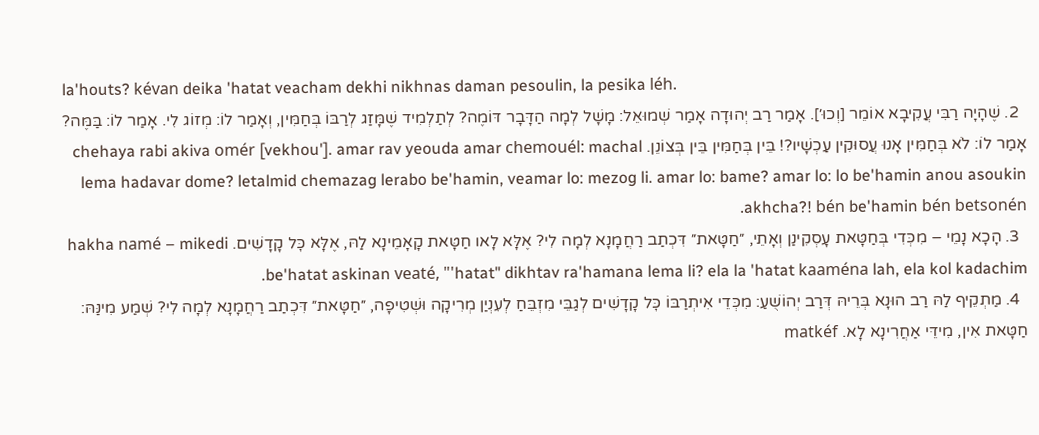la'houts? kévan deika 'hatat veacham dekhi nikhnas daman pesoulin, la pesika léh.
  2. שֶׁהָיָה רַבִּי עֲקִיבָא אוֹמֵר [וְכוּ׳]. אָמַר רַב יְהוּדָה אָמַר שְׁמוּאֵל: מָשָׁל לְמָה הַדָּבָר דּוֹמֶה? לְתַלְמִיד שֶׁמָּזַג לְרַבּוֹ בְּחַמִּין, וְאָמַר לוֹ: מְזוֹג לִי. אָמַר לוֹ: בַּמֶּה? אָמַר לוֹ: לֹא בְּחַמִּין אָנוּ עֲסוּקִין עַכְשָׁיו?! בֵּין בְּחַמִּין בֵּין בְּצוֹנֵן. chehaya rabi akiva omér [vekhou']. amar rav yeouda amar chemouél: machal lema hadavar dome? letalmid chemazag lerabo be'hamin, veamar lo: mezog li. amar lo: bame? amar lo: lo be'hamin anou asoukin akhcha?! bén be'hamin bén betsonén.
  3. הָכָא נָמֵי – מִכְּדִי בְּחַטָּאת עָסְקִינַן וְאָתֵי, ״חַטָּאת״ דִּכְתַב רַחֲמָנָא לְמָה לִי? אֶלָּא לָאו חַטָּאת קָאָמֵינָא לַהּ, אֶלָּא כׇּל קָדָשִׁים. hakha namé – mikedi be'hatat askinan veaté, "'hatat" dikhtav ra'hamana lema li? ela la 'hatat kaaména lah, ela kol kadachim.
  4. מַתְקֵיף לַהּ רַב הוּנָא בְּרֵיהּ דְּרַב יְהוֹשֻׁעַ: מִכְּדֵי אִיתְרַבּוֹ כׇּל קָדָשִׁים לְגַבֵּי מִזְבֵּחַ לְעִנְיַן מְרִיקָה וּשְׁטִיפָה, ״חַטָּאת״ דִּכְתַב רַחֲמָנָא לְמָה לִי? שְׁמַע מִינַּהּ: חַטָּאת אִין, מִידֵּי אַחֲרִינָא לָא. matkéf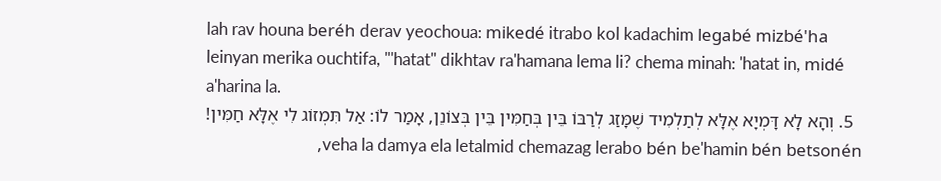lah rav houna beréh derav yeochoua: mikedé itrabo kol kadachim legabé mizbé'ha leinyan merika ouchtifa, "'hatat" dikhtav ra'hamana lema li? chema minah: 'hatat in, midé a'harina la.
  5. וְהָא לָא דָּמְיָא אֶלָּא לְתַלְמִיד שֶׁמָּזַג לְרַבּוֹ בֵּין בְּחַמִּין בֵּין בְּצוֹנֵן, אָמַר לוֹ: אַל תִּמְזוֹג לִי אֶלָּא חַמִּין! veha la damya ela letalmid chemazag lerabo bén be'hamin bén betsonén,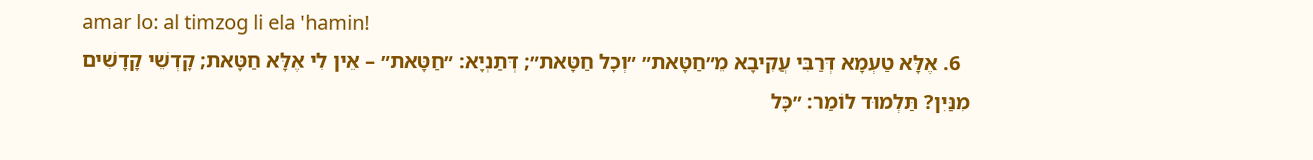amar lo: al timzog li ela 'hamin!
  6. אֶלָּא טַעְמָא דְּרַבִּי עֲקִיבָא מֵ״חַטָּאת״ ״וְכׇל חַטָּאת״; דְּתַנְיָא: ״חַטָּאת״ – אֵין לִי אֶלָּא חַטָּאת; קׇדְשֵׁי קָדָשִׁים מִנַּיִן? תַּלְמוּד לוֹמַר: ״כׇּל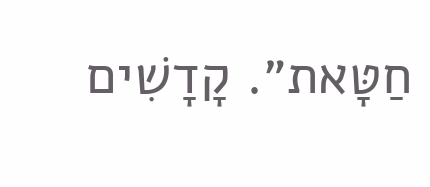חַטָּאת״. קָדָשִׁים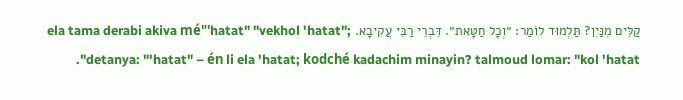קַלִּים מִנַּיִן? תַּלְמוּד לוֹמַר: ״וְכׇל חַטָּאת״. דִּבְרֵי רַבִּי עֲקִיבָא. ela tama derabi akiva mé"'hatat" "vekhol 'hatat"; detanya: "'hatat" – én li ela 'hatat; kodché kadachim minayin? talmoud lomar: "kol 'hatat".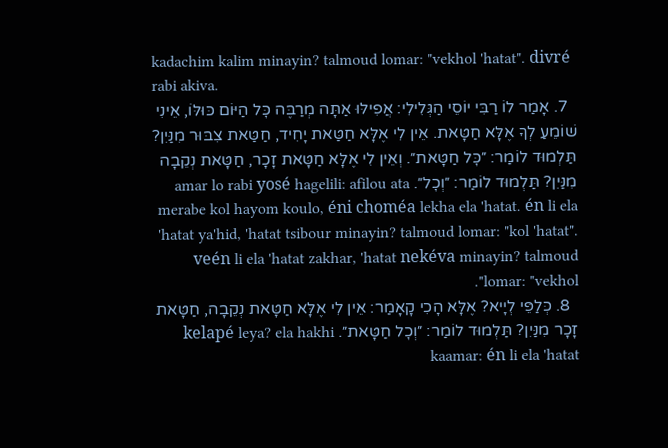kadachim kalim minayin? talmoud lomar: "vekhol 'hatat". divré rabi akiva.
  7. אָמַר לוֹ רַבִּי יוֹסֵי הַגְּלִילִי: אֲפִילּוּ אַתָּה מְרַבֶּה כׇּל הַיּוֹם כּוּלּוֹ, אֵינִי שׁוֹמֵעַ לְךָ אֶלָּא חַטָּאת. אֵין לִי אֶלָּא חַטַּאת יָחִיד, חַטַּאת צִבּוּר מִנַּיִן? תַּלְמוּד לוֹמַר: ״כׇּל חַטָּאת״. וְאֵין לִי אֶלָּא חַטָּאת זָכָר, חַטָּאת נְקֵבָה מִנַּיִן? תַּלְמוּד לוֹמַר: ״וְכׇל״. amar lo rabi yosé hagelili: afilou ata merabe kol hayom koulo, éni choméa lekha ela 'hatat. én li ela 'hatat ya'hid, 'hatat tsibour minayin? talmoud lomar: "kol 'hatat". veén li ela 'hatat zakhar, 'hatat nekéva minayin? talmoud lomar: "vekhol".
  8. כְּלַפֵּי לְיָיא? אֶלָּא הָכִי קָאָמַר: אֵין לִי אֶלָּא חַטָּאת נְקֵבָה, חַטָּאת זָכָר מִנַּיִן? תַּלְמוּד לוֹמַר: ״וְכׇל חַטָּאת״. kelapé leya? ela hakhi kaamar: én li ela 'hatat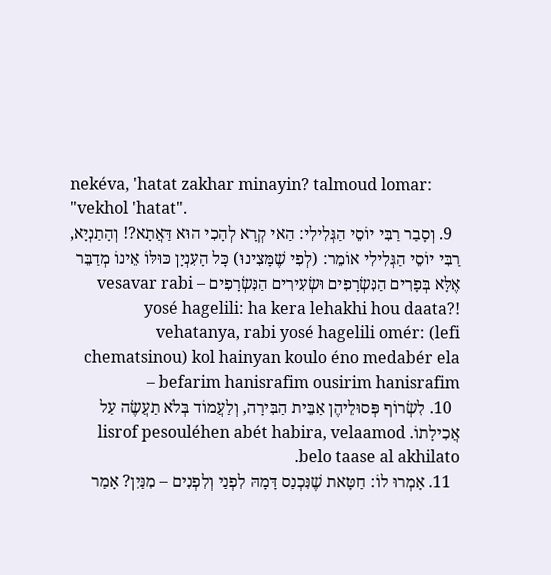nekéva, 'hatat zakhar minayin? talmoud lomar: "vekhol 'hatat".
  9. וְסָבַר רַבִּי יוֹסֵי הַגְּלִילִי: הַאי קְרָא לְהָכִי הוּא דַּאֲתָא?! וְהָתַנְיָא, רַבִּי יוֹסֵי הַגְּלִילִי אוֹמֵר: (לְפִי שֶׁמָּצִינוּ) כׇּל הָעִנְיָן כּוּלּוֹ אֵינוֹ מְדַבֵּר אֶלָּא בְּפָרִים הַנִּשְׂרָפִים וּשְׂעִירִים הַנִּשְׂרָפִים – vesavar rabi yosé hagelili: ha kera lehakhi hou daata?! vehatanya, rabi yosé hagelili omér: (lefi chematsinou) kol hainyan koulo éno medabér ela befarim hanisrafim ousirim hanisrafim –
  10. לִשְׂרוֹף פְּסוּלֵיהֶן אַבֵּית הַבִּירָה, וְלַעֲמוֹד בְּלֹא תַעֲשֶׂה עַל אֲכִילָתוֹ. lisrof pesouléhen abét habira, velaamod belo taase al akhilato.
  11. אָמְרוּ לוֹ: חַטָּאת שֶׁנִּכְנַס דָּמָהּ לִפְנַי וְלִפְנִים – מִנַּיִן? אָמַר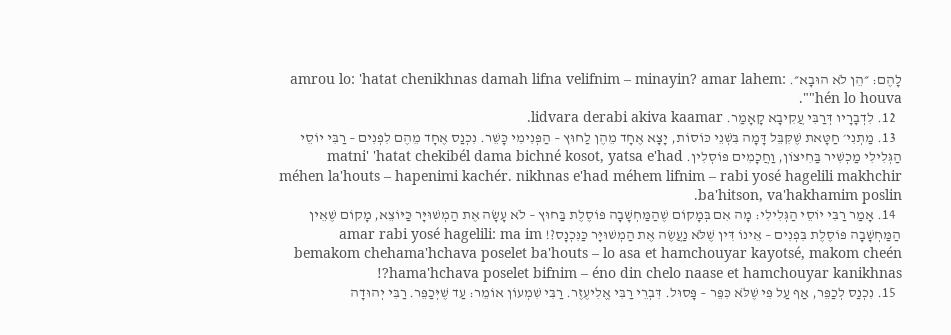לָהֶם: ״הֵן לֹא הוּבָא״. amrou lo: 'hatat chenikhnas damah lifna velifnim – minayin? amar lahem: "hén lo houva".
  12. לִדְבָרָיו דְּרַבִּי עֲקִיבָא קָאָמַר. lidvara derabi akiva kaamar.
  13. מַתְנִי׳ חַטָּאת שֶׁקִּבֵּל דָּמָה בִּשְׁנֵי כּוֹסוֹת, יָצָא אֶחָד מֵהֶן לַחוּץ – הַפְּנִימִי כָּשֵׁר. נִכְנַס אֶחָד מֵהֶם לִפְנִים – רַבִּי יוֹסֵי הַגְּלִילִי מַכְשִׁיר בַּחִיצוֹן, וַחֲכָמִים פּוֹסְלִין. matni' 'hatat chekibél dama bichné kosot, yatsa e'had méhen la'houts – hapenimi kachér. nikhnas e'had méhem lifnim – rabi yosé hagelili makhchir ba'hitson, va'hakhamim poslin.
  14. אָמַר רַבִּי יוֹסֵי הַגְּלִילִי: מָה אִם בְּמָקוֹם שֶׁהַמַּחְשָׁבָה פּוֹסֶלֶת בַּחוּץ – לֹא עָשָׂה אֶת הַמְשׁוּיָּר כַּיּוֹצֵא, מָקוֹם שֶׁאֵין הַמַּחְשָׁבָה פּוֹסֶלֶת בִּפְנִים – אֵינוֹ דִּין שֶׁלֹּא נַעֲשֶׂה אֶת הַמְשׁוּיָּר כַּנִּכְנָס?! amar rabi yosé hagelili: ma im bemakom chehama'hchava poselet ba'houts – lo asa et hamchouyar kayotsé, makom cheén hama'hchava poselet bifnim – éno din chelo naase et hamchouyar kanikhnas?!
  15. נִכְנַס לְכַפֵּר, אַף עַל פִּי שֶׁלֹּא כִּפֵּר – פָּסוּל. דִּבְרֵי רַבִּי אֱלִיעֶזֶר. רַבִּי שִׁמְעוֹן אוֹמֵר: עַד שֶׁיְּכַפֵּר. רַבִּי יְהוּדָה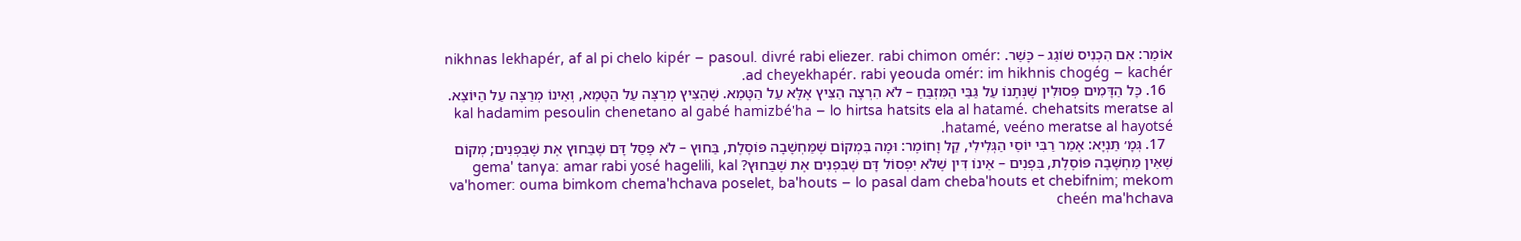אוֹמֵר: אִם הִכְנִיס שׁוֹגֵג – כָּשֵׁר. nikhnas lekhapér, af al pi chelo kipér – pasoul. divré rabi eliezer. rabi chimon omér: ad cheyekhapér. rabi yeouda omér: im hikhnis chogég – kachér.
  16. כָּל הַדָּמִים פְּסוּלִין שֶׁנְּתָנוֹ עַל גַּבֵּי הַמִּזְבֵּחַ – לֹא הִרְצָה הַצִּיץ אֶלָּא עַל הַטָּמֵא. שֶׁהַצִּיץ מְרַצֶּה עַל הַטָּמֵא, וְאֵינוֹ מְרַצֶּה עַל הַיּוֹצֵא. kal hadamim pesoulin chenetano al gabé hamizbé'ha – lo hirtsa hatsits ela al hatamé. chehatsits meratse al hatamé, veéno meratse al hayotsé.
  17. גְּמָ׳ תַּנְיָא: אָמַר רַבִּי יוֹסֵי הַגְּלִילִי, קַל וָחוֹמֶר: וּמָה בִּמְקוֹם שֶׁמַּחְשָׁבָה פּוֹסֶלֶת, בַּחוּץ – לֹא פָּסַל דָּם שֶׁבַּחוּץ אֶת שֶׁבִּפְנִים; מְקוֹם שֶׁאֵין מַחְשָׁבָה פּוֹסֶלֶת, בִּפְנִים – אֵינוֹ דִּין שֶׁלֹּא יִפְסוֹל דָּם שֶׁבִּפְנִים אֶת שֶׁבַּחוּץ? gema' tanya: amar rabi yosé hagelili, kal va'homer: ouma bimkom chema'hchava poselet, ba'houts – lo pasal dam cheba'houts et chebifnim; mekom cheén ma'hchava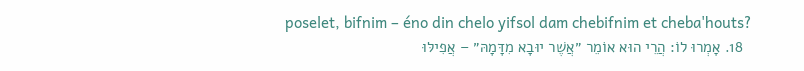poselet, bifnim – éno din chelo yifsol dam chebifnim et cheba'houts?
  18. אָמְרוּ לוֹ: הֲרֵי הוּא אוֹמֵר ״אֲשֶׁר יוּבָא מִדָּמָהּ״ – אֲפִילּוּ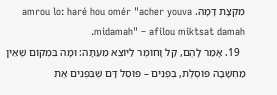מִקְצָת דָּמָהּ. amrou lo: haré hou omér "acher youva midamah" – afilou miktsat damah.
  19. אָמַר לָהֶם, קַל וָחוֹמֶר לַיּוֹצֵא מֵעַתָּה: וּמָה בִּמְקוֹם שֶׁאֵין מַחְשָׁבָה פּוֹסֶלֶת, בִּפְנִים – פּוֹסֵל דָּם שֶׁבִּפְנִים אֶת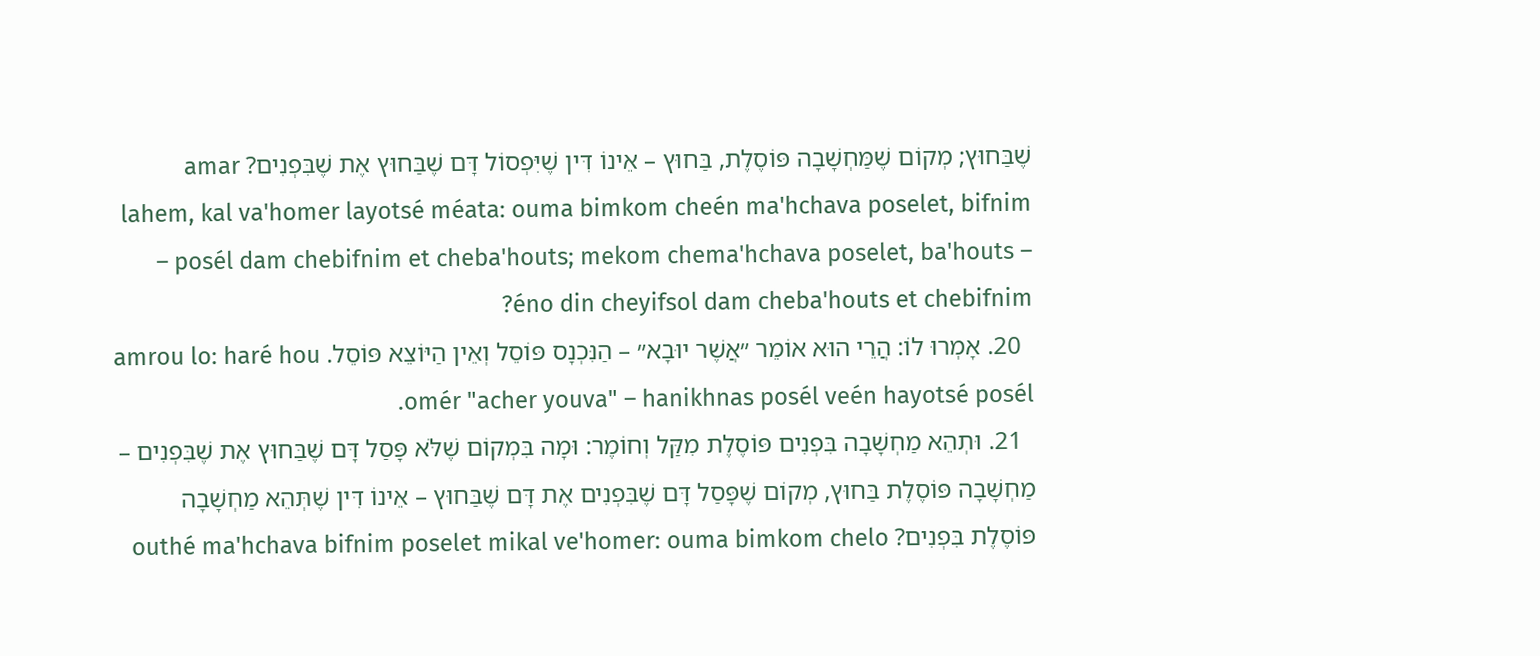שֶׁבַּחוּץ; מְקוֹם שֶׁמַּחְשָׁבָה פּוֹסֶלֶת, בַּחוּץ – אֵינוֹ דִּין שֶׁיִּפְסוֹל דָּם שֶׁבַּחוּץ אֶת שֶׁבִּפְנִים? amar lahem, kal va'homer layotsé méata: ouma bimkom cheén ma'hchava poselet, bifnim – posél dam chebifnim et cheba'houts; mekom chema'hchava poselet, ba'houts – éno din cheyifsol dam cheba'houts et chebifnim?
  20. אָמְרוּ לוֹ: הֲרֵי הוּא אוֹמֵר ״אֲשֶׁר יוּבָא״ – הַנִּכְנָס פּוֹסֵל וְאֵין הַיּוֹצֵא פּוֹסֵל. amrou lo: haré hou omér "acher youva" – hanikhnas posél veén hayotsé posél.
  21. וּתְהֵא מַחְשָׁבָה בִּפְנִים פּוֹסֶלֶת מִקַּל וְחוֹמֶר: וּמָה בִּמְקוֹם שֶׁלֹּא פָּסַל דָּם שֶׁבַּחוּץ אֶת שֶׁבִּפְנִים – מַחְשָׁבָה פּוֹסֶלֶת בַּחוּץ, מְקוֹם שֶׁפָּסַל דָּם שֶׁבִּפְנִים אֶת דָּם שֶׁבַּחוּץ – אֵינוֹ דִּין שֶׁתְּהֵא מַחְשָׁבָה פּוֹסֶלֶת בִּפְנִים? outhé ma'hchava bifnim poselet mikal ve'homer: ouma bimkom chelo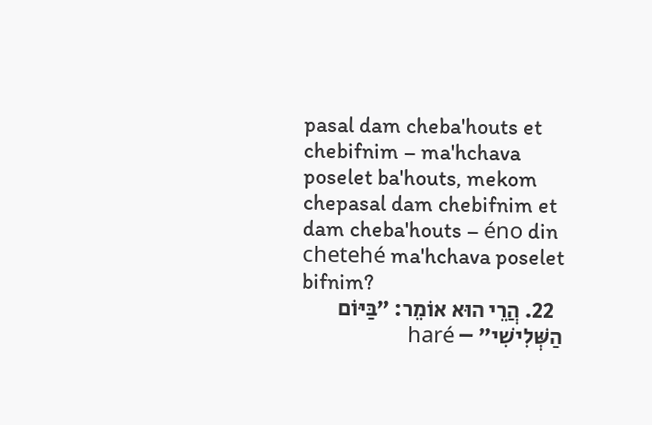pasal dam cheba'houts et chebifnim – ma'hchava poselet ba'houts, mekom chepasal dam chebifnim et dam cheba'houts – éno din chetehé ma'hchava poselet bifnim?
  22. הֲרֵי הוּא אוֹמֵר: ״בַּיּוֹם הַשְּׁלִישִׁי״ – haré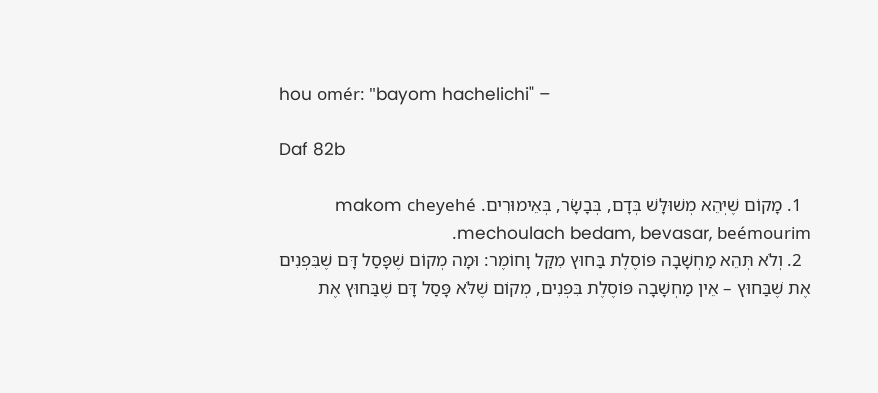hou omér: "bayom hachelichi" –

Daf 82b

  1. מָקוֹם שֶׁיְּהֵא מְשׁוּלָּשׁ בְּדָם, בְּבָשָׂר, בְּאֵימוּרִים. makom cheyehé mechoulach bedam, bevasar, beémourim.
  2. וְלֹא תְּהֵא מַחְשָׁבָה פּוֹסֶלֶת בַּחוּץ מִקַּל וָחוֹמֶר: וּמָה מְקוֹם שֶׁפָּסַל דָּם שֶׁבִּפְנִים אֶת שֶׁבַּחוּץ – אֵין מַחְשָׁבָה פּוֹסֶלֶת בִּפְנִים, מְקוֹם שֶׁלֹּא פָּסַל דָּם שֶׁבַּחוּץ אֶת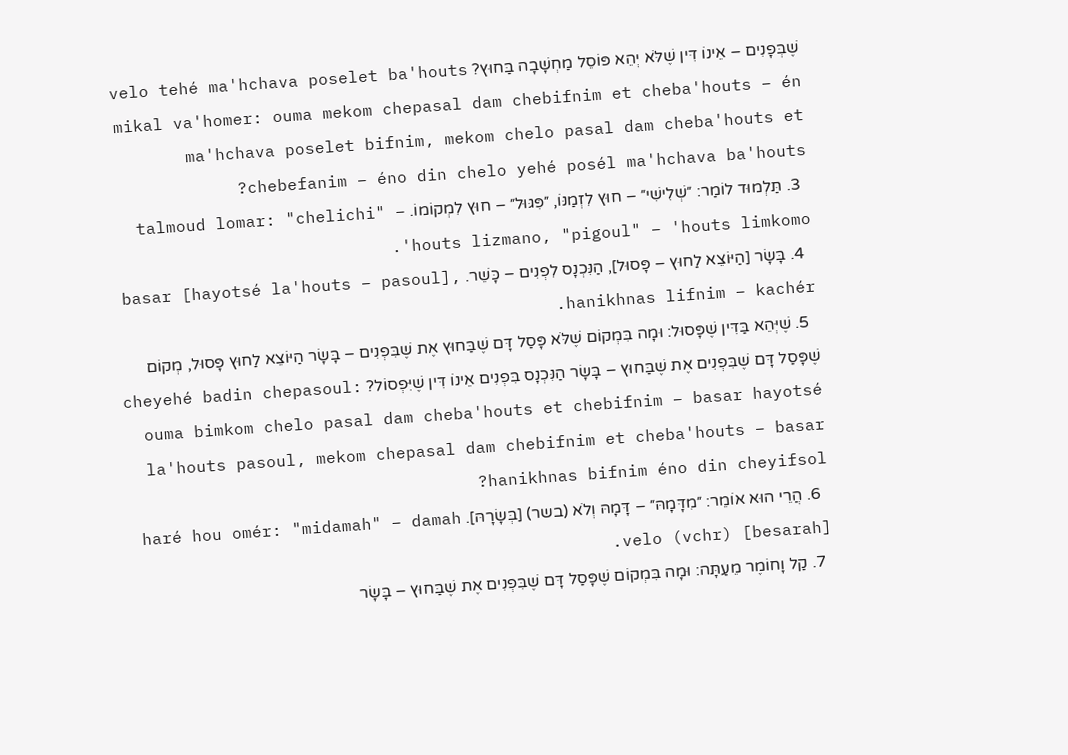שֶׁבְּפָנִים – אֵינוֹ דִּין שֶׁלֹּא יְהֵא פּוֹסֵל מַחְשָׁבָה בַּחוּץ? velo tehé ma'hchava poselet ba'houts mikal va'homer: ouma mekom chepasal dam chebifnim et cheba'houts – én ma'hchava poselet bifnim, mekom chelo pasal dam cheba'houts et chebefanim – éno din chelo yehé posél ma'hchava ba'houts?
  3. תַּלְמוּד לוֹמַר: ״שְׁלִישִׁי״ – חוּץ לִזְמַנּוֹ, ״פִּגּוּל״ – חוּץ לִמְקוֹמוֹ. talmoud lomar: "chelichi" – 'houts lizmano, "pigoul" – 'houts limkomo.
  4. בָּשָׂר [הַיּוֹצֵא לַחוּץ – פָּסוּל], הַנִּכְנָס לִפְנִים – כָּשֵׁר. basar [hayotsé la'houts – pasoul], hanikhnas lifnim – kachér.
  5. שֶׁיְּהֵא בַּדִּין שֶׁפָּסוּל: וּמָה בִּמְקוֹם שֶׁלֹּא פָּסַל דָּם שֶׁבַּחוּץ אֶת שֶׁבִּפְנִים – בָּשָׂר הַיּוֹצֵא לַחוּץ פָּסוּל, מְקוֹם שֶׁפָּסַל דָּם שֶׁבִּפְנִים אֶת שֶׁבַּחוּץ – בָּשָׂר הַנִּכְנָס בִּפְנִים אֵינוֹ דִּין שֶׁיִּפְסוֹל? cheyehé badin chepasoul: ouma bimkom chelo pasal dam cheba'houts et chebifnim – basar hayotsé la'houts pasoul, mekom chepasal dam chebifnim et cheba'houts – basar hanikhnas bifnim éno din cheyifsol?
  6. הֲרֵי הוּא אוֹמֵר: ״מִדָּמָהּ״ – דָּמָהּ וְלֹא (בשר) [בְּשָׂרָהּ]. haré hou omér: "midamah" – damah velo (vchr) [besarah].
  7. קַל וָחוֹמֶר מֵעַתָּה: וּמָה בִּמְקוֹם שֶׁפָּסַל דָּם שֶׁבִּפְנִים אֶת שֶׁבַּחוּץ – בָּשָׂר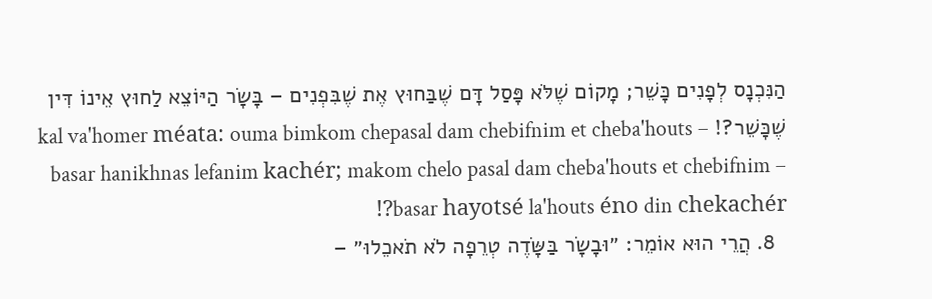הַנִּכְנָס לְפָנִים כָּשֵׁר; מָקוֹם שֶׁלֹּא פָּסַל דָּם שֶׁבַּחוּץ אֶת שֶׁבִּפְנִים – בָּשָׂר הַיּוֹצֵא לַחוּץ אֵינוֹ דִּין שֶׁכָּשֵׁר?! kal va'homer méata: ouma bimkom chepasal dam chebifnim et cheba'houts – basar hanikhnas lefanim kachér; makom chelo pasal dam cheba'houts et chebifnim – basar hayotsé la'houts éno din chekachér?!
  8. הֲרֵי הוּא אוֹמֵר: ״וּבָשָׂר בַּשָּׂדֶה טְרֵפָה לֹא תֹאכֵלוּ״ –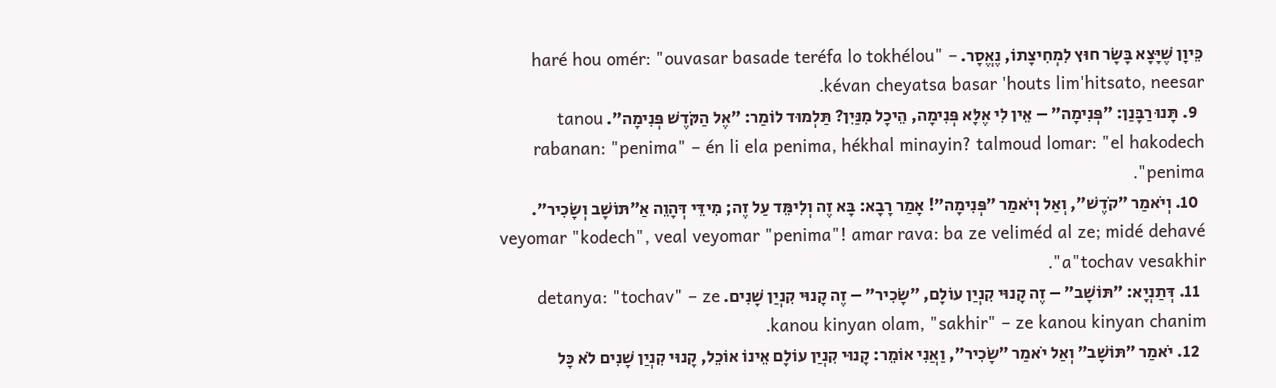כֵּיוָן שֶׁיָּצָא בָּשָׂר חוּץ לִמְחִיצָתוֹ, נֶאֱסָר. haré hou omér: "ouvasar basade teréfa lo tokhélou" – kévan cheyatsa basar 'houts lim'hitsato, neesar.
  9. תָּנוּ רַבָּנַן: ״פְּנִימָה״ – אֵין לִי אֶלָּא פְּנִימָה, הֵיכָל מִנַּיִן? תַּלְמוּד לוֹמַר: ״אֶל הַקֹּדֶשׁ פְּנִימָה״. tanou rabanan: "penima" – én li ela penima, hékhal minayin? talmoud lomar: "el hakodech penima".
  10. וְיֹאמַר ״קֹדֶשׁ״, וְאַל וְיֹאמַר ״פְּנִימָה״! אָמַר רָבָא: בָּא זֶה וְלִימֵּד עַל זֶה; מִידֵּי דְּהָוֵה אַ״תּוֹשָׁב וְשָׂכִיר״. veyomar "kodech", veal veyomar "penima"! amar rava: ba ze veliméd al ze; midé dehavé a"tochav vesakhir".
  11. דְּתַנְיָא: ״תּוֹשָׁב״ – זֶה קָנוּי קִנְיַן עוֹלָם, ״שָׂכִיר״ – זֶה קָנוּי קִנְיַן שָׁנִים. detanya: "tochav" – ze kanou kinyan olam, "sakhir" – ze kanou kinyan chanim.
  12. יֹאמַר ״תּוֹשָׁב״ וְאַל יֹאמַר ״שָׂכִיר״, וַאֲנִי אוֹמֵר: קָנוּי קִנְיַן עוֹלָם אֵינוֹ אוֹכֵל, קָנוּי קִנְיַן שָׁנִים לֹא כׇּל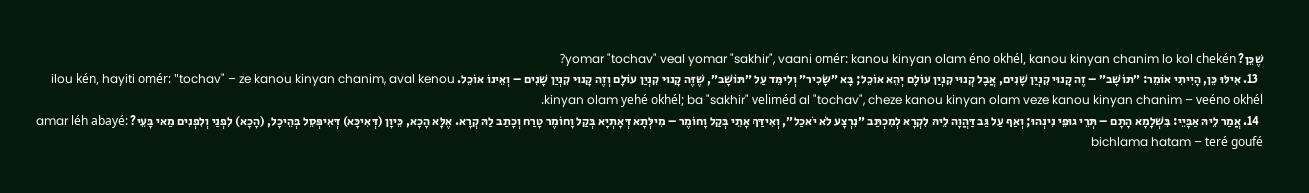שֶׁכֵּן? yomar "tochav" veal yomar "sakhir", vaani omér: kanou kinyan olam éno okhél, kanou kinyan chanim lo kol chekén?
  13. אִילּוּ כֵּן, הָיִיתִי אוֹמֵר: ״תּוֹשָׁב״ – זֶה קָנוּי קִנְיַן שָׁנִים, אֲבָל קְנוּי קִנְיַן עוֹלָם יְהֵא אוֹכֵל; בָּא ״שָׂכִיר״ וְלִימֵּד עַל ״תּוֹשָׁב״, שֶׁזֶּה קָנוּי קִנְיַן עוֹלָם וְזֶה קָנוּי קִנְיַן שָׁנִים – וְאֵינוֹ אוֹכֵל. ilou kén, hayiti omér: "tochav" – ze kanou kinyan chanim, aval kenou kinyan olam yehé okhél; ba "sakhir" veliméd al "tochav", cheze kanou kinyan olam veze kanou kinyan chanim – veéno okhél.
  14. אֲמַר לֵיהּ אַבָּיֵי: בִּשְׁלָמָא הָתָם – תְּרֵי גוּפֵי נִינְהוּ; וְאַף עַל גַּב דַּהֲוָה לֵיהּ לִקְרָא לְמִכְתַּב ״נִרְצָע לֹא יֹאכַל״, וְאִידַּךְ אָתֵי בְּקַל וָחוֹמֶר – מִילְּתָא דְּאָתְיָא בְּקַל וָחוֹמֶר טָרַח וְכָתַב לַהּ קְרָא. אֶלָּא הָכָא, כֵּיוָן (דְּאִיכָּא) דְּאִיפְּסֵל בְּהֵיכָל, (הָכָא) לִפְנַי וְלִפְנִים מַאי בָּעֵי? amar léh abayé: bichlama hatam – teré goufé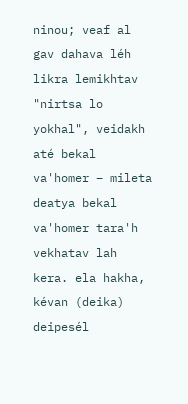ninou; veaf al gav dahava léh likra lemikhtav "nirtsa lo yokhal", veidakh até bekal va'homer – mileta deatya bekal va'homer tara'h vekhatav lah kera. ela hakha, kévan (deika) deipesél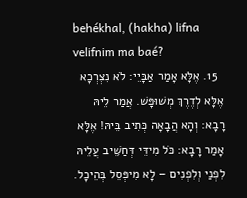behékhal, (hakha) lifna velifnim ma baé?
  15. אֶלָּא אָמַר אַבָּיֵי: לֹא נִצְרְכָא אֶלָּא לְדֶרֶךְ מְשׁוּפָּשׁ. אֲמַר לֵיהּ רָבָא: וְהָא הֲבָאָה כְּתִיב בֵּיהּ! אֶלָּא אָמַר רָבָא: כֹּל מִידֵּי דְּחַשֵּׁיב עֲלֵיהּ לִפְנַי וְלִפְנִים – לָא מִיפְּסֵל בְּהֵיכָל.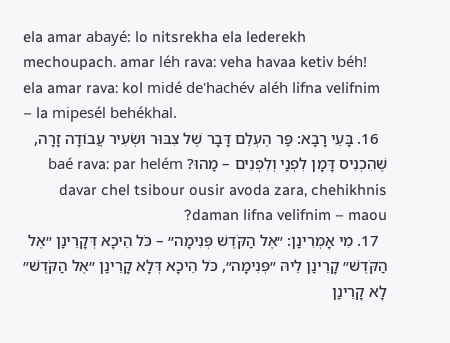ela amar abayé: lo nitsrekha ela lederekh mechoupach. amar léh rava: veha havaa ketiv béh! ela amar rava: kol midé de'hachév aléh lifna velifnim – la mipesél behékhal.
  16. בָּעֵי רָבָא: פַּר הֶעְלֵם דָּבָר שֶׁל צִבּוּר וּשְׂעִיר עֲבוֹדָה זָרָה, שֶׁהִכְנִיס דָּמָן לִפְנַי וְלִפְנִים – מַהוּ? baé rava: par helém davar chel tsibour ousir avoda zara, chehikhnis daman lifna velifnim – maou?
  17. מִי אָמְרִינַן: ״אֶל הַקֹּדֶשׁ פְּנִימָה״ – כֹּל הֵיכָא דְּקָרֵינַן ״אֶל הַקֹּדֶשׁ״ קָרֵינַן לֵיהּ ״פְּנִימָה״, כֹּל הֵיכָא דְּלָא קָרֵינַן ״אֶל הַקֹּדֶשׁ״ לָא קָרֵינַן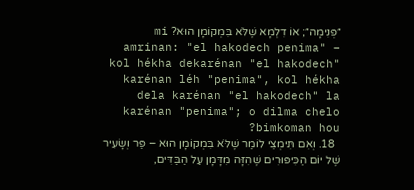״פְּנִימָה״; אוֹ דִלְמָא שֶׁלֹּא בִּמְקוֹמָן הוּא? mi amrinan: "el hakodech penima" – kol hékha dekarénan "el hakodech" karénan léh "penima", kol hékha dela karénan "el hakodech" la karénan "penima"; o dilma chelo bimkoman hou?
  18. וְאִם תִּימְצֵי לוֹמַר שֶׁלֹּא בִּמְקוֹמָן הוּא – פַּר וְשָׂעִיר שֶׁל יוֹם הַכִּיפּוּרִים שֶׁהִזָּה מִדָּמָן עַל הַבַּדִּים,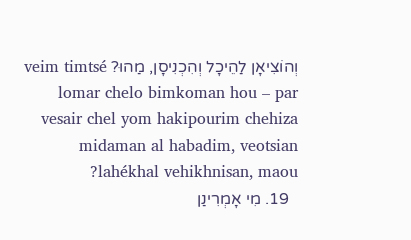וְהוֹצִיאָן לַהֵיכָל וְהִכְנִיסָן, מַהוּ? veim timtsé lomar chelo bimkoman hou – par vesair chel yom hakipourim chehiza midaman al habadim, veotsian lahékhal vehikhnisan, maou?
  19. מִי אָמְרִינַן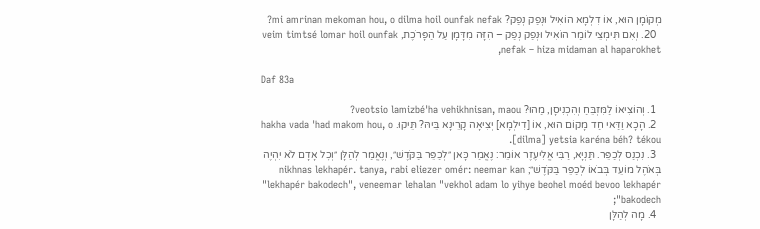מְקוֹמָן הוּא, אוֹ דִלְמָא הוֹאִיל וּנְפַק נְפַק? mi amrinan mekoman hou, o dilma hoil ounfak nefak?
  20. וְאִם תִּימְצֵי לוֹמַר הוֹאִיל וּנְפַק נְפַק – הִזָּה מִדָּמָן עַל הַפָּרֹכֶת, veim timtsé lomar hoil ounfak nefak – hiza midaman al haparokhet,

Daf 83a

  1. וְהוֹצִיאוֹ לַמִּזְבֵּחַ וְהִכְנִיסָן, מַהוּ? veotsio lamizbé'ha vehikhnisan, maou?
  2. הָכָא וַדַּאי חַד מָקוֹם הוּא, אוֹ [דִילְמָא] יְצִיאָה קָרֵינָא בֵּיהּ? תֵּיקוּ. hakha vada 'had makom hou, o [dilma] yetsia karéna béh? tékou.
  3. נִכְנַס לְכַפֵּר. תַּנְיָא, רַבִּי אֱלִיעֶזֶר אוֹמֵר: נֶאֱמַר כָּאן ״לְכַפֵּר בַּקֹּדֶשׁ״, וְנֶאֱמַר לְהַלָּן ״וְכׇל אָדָם לֹא יִהְיֶה בְּאֹהֶל מוֹעֵד בְּבֹאוֹ לְכַפֵּר בַּקֹּדֶשׁ״; nikhnas lekhapér. tanya, rabi eliezer omér: neemar kan "lekhapér bakodech", veneemar lehalan "vekhol adam lo yihye beohel moéd bevoo lekhapér bakodech";
  4. מָה לְהַלָּן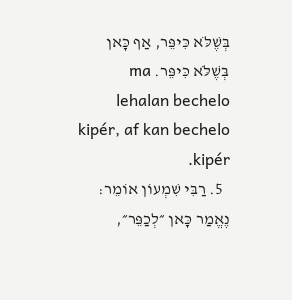בְּשֶׁלֹּא כִּיפֵּר, אַף כָּאן בְּשֶׁלֹּא כִּיפֵּר. ma lehalan bechelo kipér, af kan bechelo kipér.
  5. רַבִּי שִׁמְעוֹן אוֹמֵר: נֶאֱמַר כָּאן ״לְכַפֵּר״,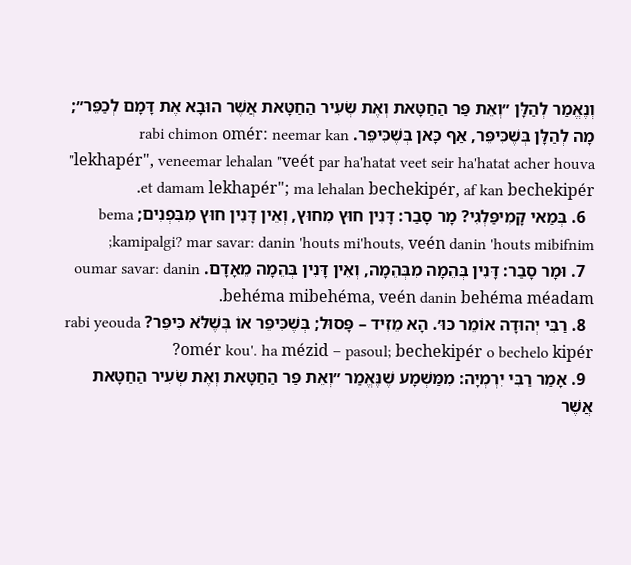וְנֶאֱמַר לְהַלָּן ״וְאֵת פַּר הַחַטָּאת וְאֶת שְׂעִיר הַחַטָּאת אֲשֶׁר הוּבָא אֶת דָּמָם לְכַפֵּר״; מָה לְהַלָּן בְּשֶׁכִּיפֵּר, אַף כָּאן בְּשֶׁכִּיפֵּר. rabi chimon omér: neemar kan "lekhapér", veneemar lehalan "veét par ha'hatat veet seir ha'hatat acher houva et damam lekhapér"; ma lehalan bechekipér, af kan bechekipér.
  6. בְּמַאי קָמִיפַּלְגִי? מָר סָבַר: דָּנִין חוּץ מִחוּץ, וְאֵין דָּנִין חוּץ מִבִּפְנִים; bema kamipalgi? mar savar: danin 'houts mi'houts, veén danin 'houts mibifnim;
  7. וּמָר סָבַר: דָּנִין בְּהֵמָה מִבְּהֵמָה, וְאֵין דָּנִין בְּהֵמָה מֵאָדָם. oumar savar: danin behéma mibehéma, veén danin behéma méadam.
  8. רַבִּי יְהוּדָה אוֹמֵר כּוּ׳. הָא מֵזִיד – פָּסוּל; בְּשֶׁכִּיפֵּר אוֹ בְּשֶׁלֹּא כִּיפֵּר? rabi yeouda omér kou'. ha mézid – pasoul; bechekipér o bechelo kipér?
  9. אָמַר רַבִּי יִרְמְיָה: מִמַּשְׁמָע שֶׁנֶּאֱמַר ״וְאֵת פַּר הַחַטָּאת וְאֶת שְׂעִיר הַחַטָּאת אֲשֶׁר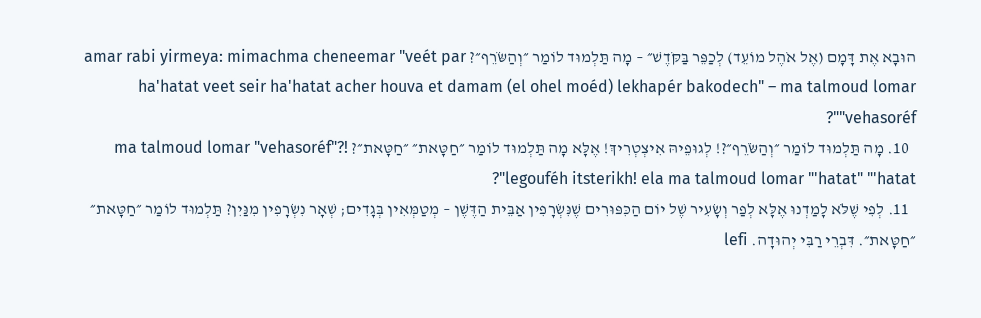הוּבָא אֶת דָּמָם (אֶל אֹהֶל מוֹעֵד) לְכַפֵּר בַּקֹּדֶשׁ״ – מָה תַּלְמוּד לוֹמַר ״וְהַשֹּׂרֵף״? amar rabi yirmeya: mimachma cheneemar "veét par ha'hatat veet seir ha'hatat acher houva et damam (el ohel moéd) lekhapér bakodech" – ma talmoud lomar "vehasoréf"?
  10. מָה תַּלְמוּד לוֹמַר ״וְהַשֹּׂרֵף״?! לְגוּפֵיהּ אִיצְטְרִיךְ! אֶלָּא מָה תַּלְמוּד לוֹמַר ״חַטָּאת״ ״חַטָּאת״? ma talmoud lomar "vehasoréf"?! legouféh itsterikh! ela ma talmoud lomar "'hatat" "'hatat"?
  11. לְפִי שֶׁלֹּא לָמַדְנוּ אֶלָּא לְפַר וְשָׂעִיר שֶׁל יוֹם הַכִּפּוּרִים שֶׁנִּשְׂרָפִין אַבֵּית הַדֶּשֶׁן – מְטַמְּאִין בְּגָדִים; שְׁאָר נִשְׂרָפִין מִנַּיִן? תַּלְמוּד לוֹמַר ״חַטָּאת״ ״חַטָּאת״. דִּבְרֵי רַבִּי יְהוּדָה. lefi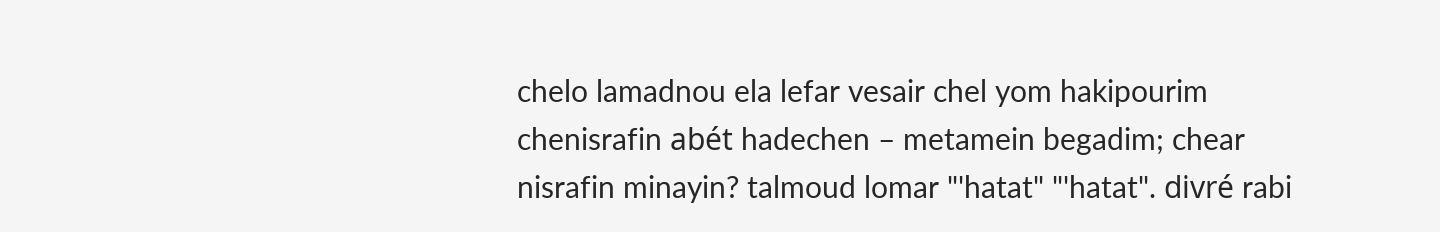chelo lamadnou ela lefar vesair chel yom hakipourim chenisrafin abét hadechen – metamein begadim; chear nisrafin minayin? talmoud lomar "'hatat" "'hatat". divré rabi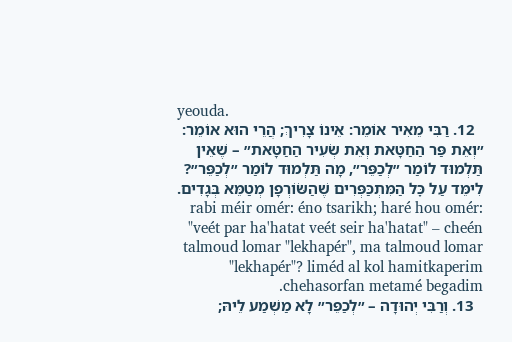yeouda.
  12. רַבִּי מֵאִיר אוֹמֵר: אֵינוֹ צָרִיךְ; הֲרֵי הוּא אוֹמֵר: ״וְאֵת פַּר הַחַטָּאת וְאֵת שְׂעִיר הַחַטָּאת״ – שֶׁאֵין תַּלְמוּד לוֹמַר ״לְכַפֵּר״, מָה תַּלְמוּד לוֹמַר ״לְכַפֵּר״? לִימֵּד עַל כׇּל הַמִּתְכַּפְּרִים שֶׁהַשּׂוֹרְפָן מְטַמֵּא בְּגָדִים. rabi méir omér: éno tsarikh; haré hou omér: "veét par ha'hatat veét seir ha'hatat" – cheén talmoud lomar "lekhapér", ma talmoud lomar "lekhapér"? liméd al kol hamitkaperim chehasorfan metamé begadim.
  13. וְרַבִּי יְהוּדָה – ״לְכַפֵּר״ לָא מַשְׁמַע לֵיהּ;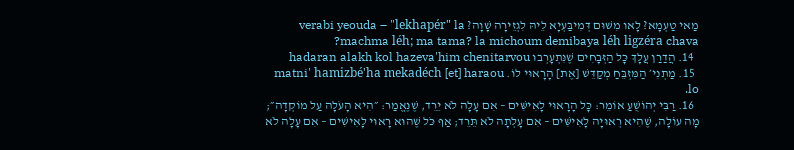מַאי טַעְמָא? לָאו מִשּׁוּם דְּמִיבַּעְיָא לֵיהּ לִגְזֵירָה שָׁוָה? verabi yeouda – "lekhapér" la machma léh; ma tama? la michoum demibaya léh ligzéra chava?
  14. הֲדַרַן עֲלָךְ כׇּל הַזְּבָחִים שֶׁנִּתְעָרְבוּ hadaran alakh kol hazeva'him chenitarvou
  15. מַתְנִי׳ הַמִּזְבֵּחַ מְקַדֵּשׁ [אֶת] הָרָאוּי לוֹ. matni' hamizbé'ha mekadéch [et] haraou lo.
  16. רַבִּי יְהוֹשֻׁעַ אוֹמֵר: כׇּל הָרָאוּי לָאִישִּׁים – אִם עָלָה לֹא יֵרֵד, שֶׁנֶּאֱמַר: ״הִיא הָעֹלָה עַל מוֹקְדָה״; מָה עוֹלָה, שֶׁהִיא רְאוּיָה לָאִישִּׁים – אִם עָלְתָה לֹא תֵּרֵד; אַף כֹּל שֶׁהוּא רָאוּי לָאִישִּׁים – אִם עָלָה לֹא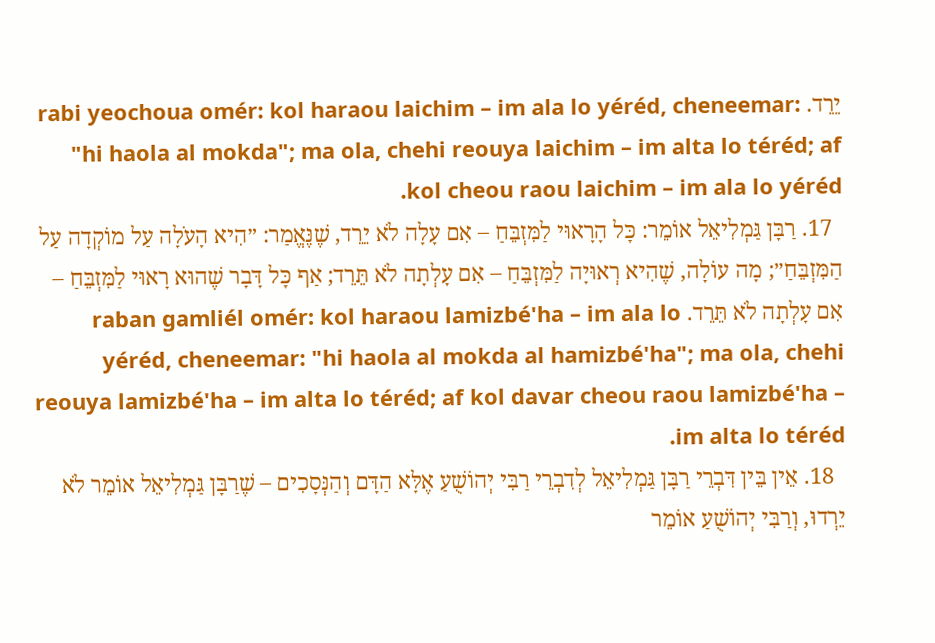יֵרֵד. rabi yeochoua omér: kol haraou laichim – im ala lo yéréd, cheneemar: "hi haola al mokda"; ma ola, chehi reouya laichim – im alta lo téréd; af kol cheou raou laichim – im ala lo yéréd.
  17. רַבָּן גַּמְלִיאֵל אוֹמֵר: כׇּל הָרָאוּי לַמִּזְבֵּחַ – אִם עָלָה לֹא יֵרֵד, שֶׁנֶּאֱמַר: ״הִיא הָעֹלָה עַל מוֹקְדָה עַל הַמִּזְבֵּחַ״; מָה עוֹלָה, שֶׁהִיא רְאוּיָה לַמִּזְבֵּחַ – אִם עָלְתָה לֹא תֵּרֵד; אַף כׇּל דָּבָר שֶׁהוּא רָאוּי לַמִּזְבֵּחַ – אִם עָלְתָה לֹא תֵּרֵד. raban gamliél omér: kol haraou lamizbé'ha – im ala lo yéréd, cheneemar: "hi haola al mokda al hamizbé'ha"; ma ola, chehi reouya lamizbé'ha – im alta lo téréd; af kol davar cheou raou lamizbé'ha – im alta lo téréd.
  18. אֵין בֵּין דִּבְרֵי רַבָּן גַּמְלִיאֵל לְדִבְרֵי רַבִּי יְהוֹשֻׁעַ אֶלָּא הַדָּם וְהַנְּסָכִים – שֶׁרַבָּן גַּמְלִיאֵל אוֹמֵר לֹא יֵרְדוּ, וְרַבִּי יְהוֹשֻׁעַ אוֹמֵר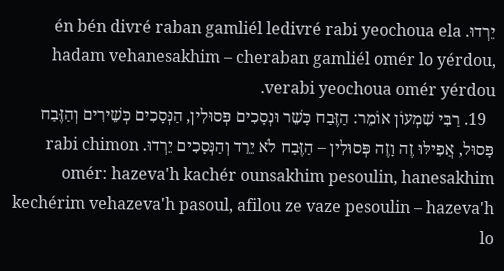יֵרְדוּ. én bén divré raban gamliél ledivré rabi yeochoua ela hadam vehanesakhim – cheraban gamliél omér lo yérdou, verabi yeochoua omér yérdou.
  19. רַבִּי שִׁמְעוֹן אוֹמֵר: הַזֶּבַח כָּשֵׁר וּנְסָכִים פְּסוּלִין, הַנְּסָכִים כְּשֵׁירִים וְהַזֶּבַח פָּסוּל, אֲפִילּוּ זֶה וָזֶה פְּסוּלִין – הַזֶּבַח לֹא יֵרֵד וְהַנְּסָכִים יֵרְדוּ. rabi chimon omér: hazeva'h kachér ounsakhim pesoulin, hanesakhim kechérim vehazeva'h pasoul, afilou ze vaze pesoulin – hazeva'h lo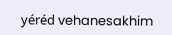yéréd vehanesakhim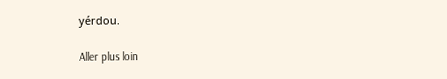yérdou.

Aller plus loin